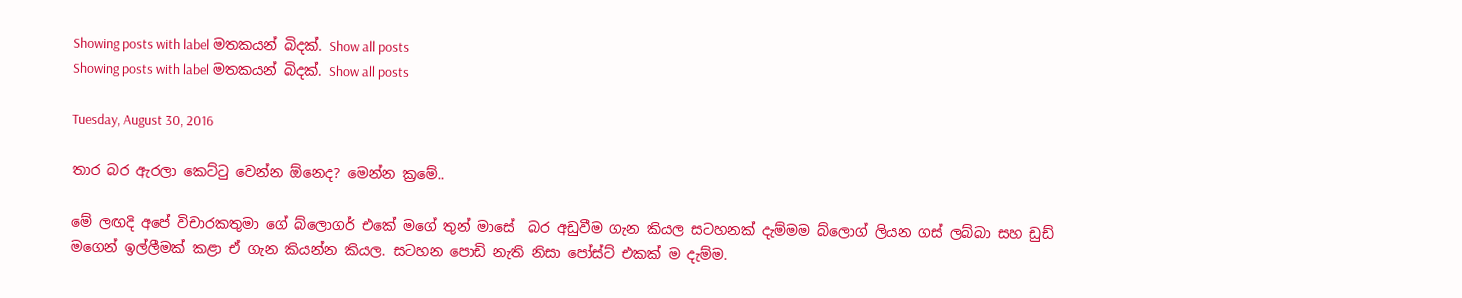Showing posts with label මතකයන් බිදක්. Show all posts
Showing posts with label මතකයන් බිදක්. Show all posts

Tuesday, August 30, 2016

තාර බර ඇරලා කෙට්ටු වෙන්න ඕනෙද? මෙන්න ක්‍රමේ..

මේ ලඟදි අපේ විචාරකතුමා ගේ බ්ලොගර් එකේ මගේ තුන් මාසේ  බර අඩුවීම ගැන කියල සටහනක් දැම්මම බ්ලොග් ලියන ගස් ලබ්බා සහ ඩුඩ් මගෙන් ඉල්ලීමක් කළා ඒ ගැන කියන්න කියල. සටහන පොඩි නැති නිසා පෝස්ට් එකක් ම දැම්ම.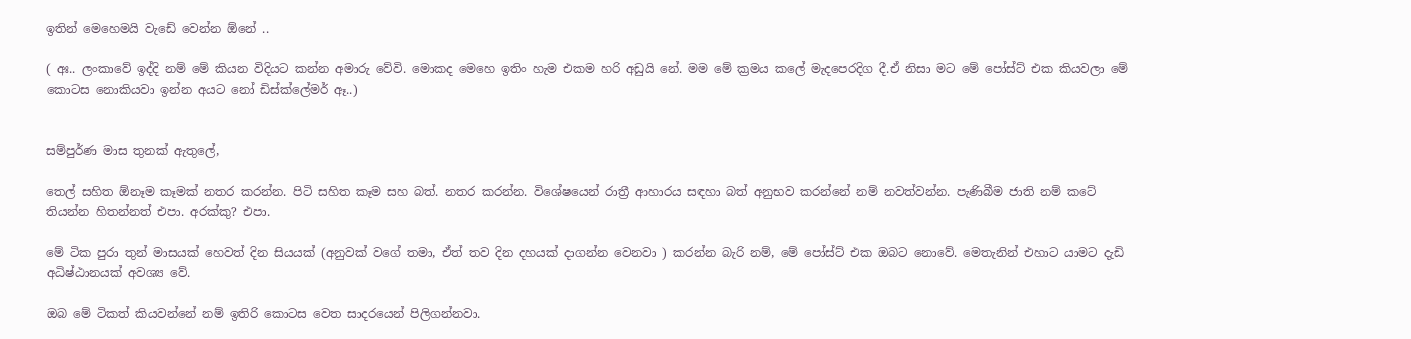ඉතින් මෙහෙමයි වැඩේ වෙන්න ඕනේ ..

( අඃ.. ලංකාවේ ඉද්දි නම් මේ කියන විදියට කන්න අමාරු වේවි. මොකද මෙහෙ ඉතිං හැම එකම හරි අඩුයි නේ. මම මේ ක්‍රමය කලේ මැදපෙරදිග දී.ඒ නිසා මට මේ පෝස්ට් එක කියවලා මේ කොටස නොකියවා ඉන්න අයට නෝ ඩිස්ක්ලේමර් ඈ..)


සම්පුර්ණ මාස තුනක් ඇතුලේ,

තෙල් සහිත ඕනෑම කෑමක් නතර කරන්න. පිටි සහිත කෑම සහ බත්. නතර කරන්න. විශේෂයෙන් රාත්‍රී ආහාරය සඳහා බත් අනුභව කරන්නේ නම් නවත්වන්න. පැණිබීම ජාති නම් කටේ තියන්න හිතන්නත් එපා. අරක්කු? එපා.

මේ ටික පුරා තුන් මාසයක් හෙවත් දින සියයක් (අනුවක් වගේ තමා, ඒත් තව දින දහයක් දාගන්න වෙනවා ) කරන්න බැරි නම්, මේ පෝස්ට් එක ඔබට නොවේ. මෙතැනින් එහාට යාමට දැඩි අධිෂ්ඨානයක් අවශ්‍ය වේ.

ඔබ මේ ටිකත් කියවන්නේ නම් ඉතිරි කොටස වෙත සාදරයෙන් පිලිගන්නවා.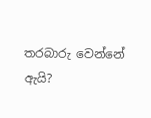තරබාරු වෙන්නේ ඇයි?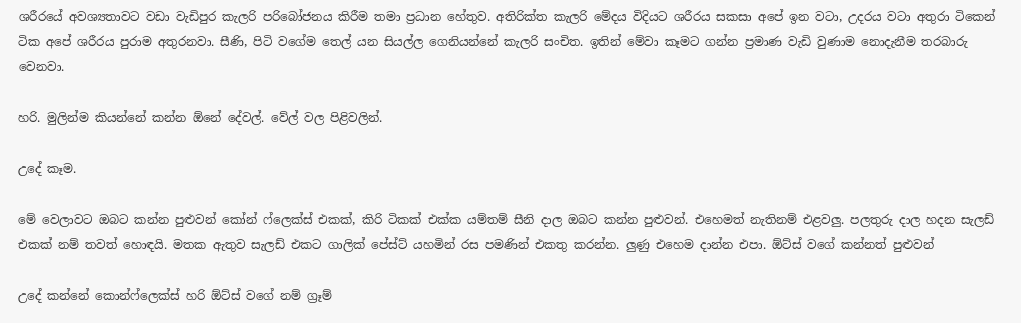ශරීරයේ අවශ්‍යතාවට වඩා වැඩිපුර කැලරි පරිබෝජනය කිරීම තමා ප්‍රධාන හේතුව. අතිරික්ත කැලරි මේදය විදියට ශරීරය සකසා අපේ ඉන වටා, උදරය වටා අතුරා ටිකෙන් ටික අපේ ශරීරය පුරාම අතුරනවා. සීණි, පිටි වගේම තෙල් යන සියල්ල ගෙනියන්නේ කැලරි සංචිත. ඉතින් මේවා කෑමට ගන්න ප්‍රමාණ වැඩි වුණාම නොදැනීම තරබාරු වෙනවා.

හරි. මුලින්ම කියන්නේ කන්න ඕනේ දේවල්. වේල් වල පිළිවලින්.

උදේ කෑම.

මේ වෙලාවට ඔබට කන්න පුළුවන් කෝන් ෆ්ලෙක්ස් එකක්, කිරි ටිකක් එක්ක යම්තම් සීනි දාල ඔබට කන්න පුළුවන්. එහෙමත් නැතිනම් එළවලු. පලතුරු දාල හදන සැලඩ් එකක් නම් තවත් හොඳයි. මතක ඇතුව සැලඩ් එකට ගාලික් පේස්ට් යහමින් රස පමණින් එකතු කරන්න. ලුණු එහෙම දාන්න එපා. ඕට්ස් වගේ කන්නත් පුළුවන්

උදේ කන්නේ කොන්ෆ්ලෙක්ස් හරි ඕට්ස් වගේ නම් ග්‍රෑම්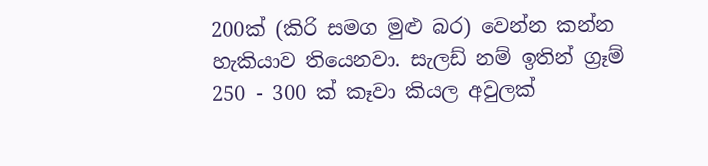200ක් (කිරි සමග මුළු බර) වෙන්න කන්න හැකියාව තියෙනවා. සැලඩ් නම් ඉතින් ග්‍රෑම් 250 - 300 ක් කෑවා කියල අවුලක්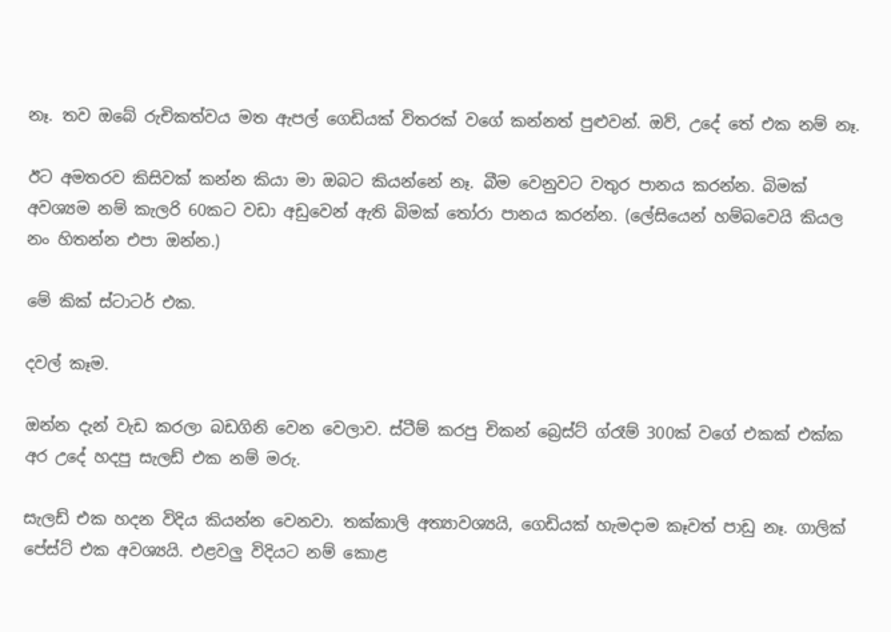නෑ. තව ඔබේ රුචිකත්වය මත ඇපල් ගෙඩියක් විතරක් වගේ කන්නත් පුළුවන්. ඔව්, උදේ තේ එක නම් නෑ.

ඊට අමතරව කිසිවක් කන්න කියා මා ඔබට කියන්නේ නෑ. බීම වෙනුවට වතුර පානය කරන්න. බිමක් අවශ්‍යම නම් කැලරි 60කට වඩා අඩුවෙන් ඇති බිමක් තෝරා පානය කරන්න. (ලේසියෙන් හම්බවෙයි කියල නං හිතන්න එපා ඔන්න.)

මේ කික් ස්ටාටර් එක.

දවල් කෑම.

ඔන්න දැන් වැඩ කරලා බඩගිනි වෙන වෙලාව. ස්ටීම් කරපු චිකන් බ්‍රෙස්ට් ග්රෑම් 300ක් වගේ එකක් එක්ක අර උදේ හදපු සැලඩ් එක නම් මරු.

සැලඩ් එක හදන විදිය කියන්න වෙනවා. තක්කාලි අත්‍යාවශ්‍යයි, ගෙඩියක් හැමදාම කෑවත් පාඩු නෑ. ගාලික් පේස්ට් එක අවශ්‍යයි. එළවලු විදියට නම් කොළ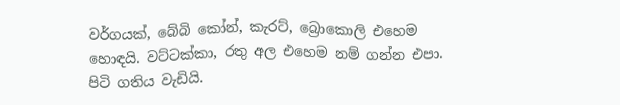වර්ගයක්, බේබි කෝන්, කැරට්, බ්‍රොකොලි එහෙම හොඳයි. වට්ටක්කා, රතු අල එහෙම නම් ගන්න එපා. පිටි ගතිය වැඩියි.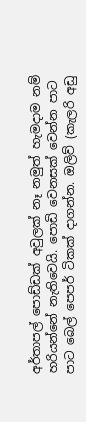අර්තාපල් පොඩ්ඩක් අවුලක් නෑ නමුත් හැමදාම නම් හරියන්නේ නැතිවෙයි. පොඩි වෙනසක් වෙන්න පාට පාට බෙල් පෙපර් ටිකක් දාගන්න. ඔලිව් (කැලරි අඩු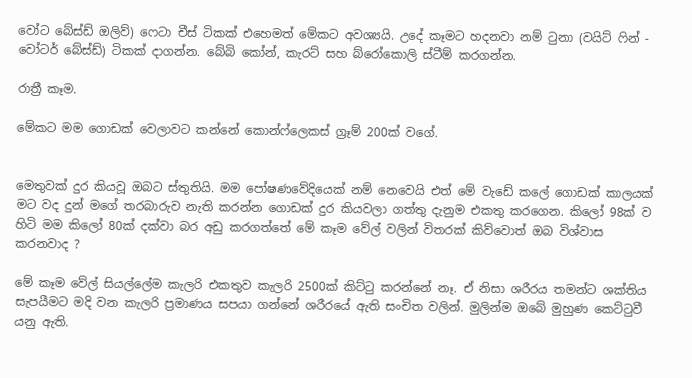වෝට බේස්ඩ් ඔලිව්) ෆෙටා චීස් ටිකක් එහෙමත් මේකට අවශ්‍යයි. උදේ කෑමට හදනවා නම් ටුනා (වයිට් ෆින් - වෝටර් බේස්ඩ්) ටිකක් දාගන්න. බේබි කෝන්, කැරට් සහ බ්රෝකොලි ස්ටීම් කරගන්න.

රාත්‍රී කෑම.

මේකට මම ගොඩක් වෙලාවට කන්නේ කොන්ෆ්ලෙකස් ග්‍රෑම් 200ක් වගේ.


මෙතුවක් දුර කියවූ ඔබට ස්තුතියි. මම පෝෂණවේදියෙක් නම් නෙවෙයි එත් මේ වැඩේ කලේ ගොඩක් කාලයක් මට වද දුන් මගේ තරබාරුව නැති කරන්න ගොඩක් දුර කියවලා ගත්තු දැනුම එකතු කරගෙන. කිලෝ 98ක් ව හිටි මම කිලෝ 80ක් දක්වා බර අඩු කරගත්තේ මේ කෑම වේල් වලින් විතරක් කිව්වොත් ඔබ විශ්වාස කරනවාද ?

මේ කෑම වේල් සියල්ලේම කැලරි එකතුව කැලරි 2500ක් කිට්ටු කරන්නේ නෑ. ඒ නිසා ශරීරය තමන්ට ශක්තිය සැපයීමට මදි වන කැලරි ප්‍රමාණය සපයා ගන්නේ ශරීරයේ ඇති සංචිත වලින්. මුලින්ම ඔබේ මුහුණ කෙට්ටුවී යනු ඇති.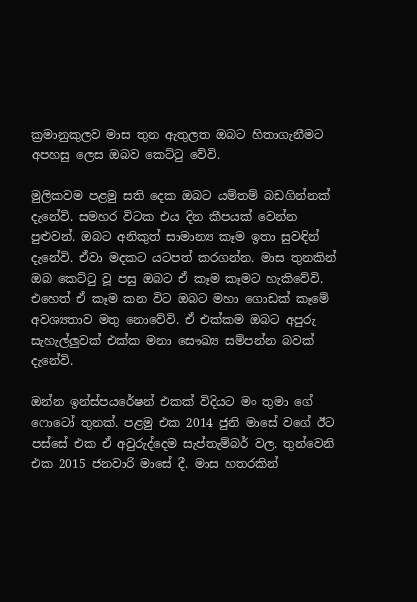ක්‍රමානුකුලව මාස තුන ඇතුලත ඔබට හිතාගැනීමට අපහසු ලෙස ඔබව කෙට්ටු වේවි.

මුලිකවම පළමු සති දෙක ඔබට යම්තම් බඩගින්නක් දැනේවි. සමහර විටක එය දින කීපයක් වෙන්න පුළුවන්. ඔබට අනිකුත් සාමාන්‍ය කෑම ඉතා සුවඳින් දැනේවි. ඒවා මදකට යටපත් කරගන්න. මාස තුනකින් ඔබ කෙට්ටු වූ පසු ඔබට ඒ කෑම කෑමට හැකිවේවි. එහෙත් ඒ කෑම කන විට ඔබට මහා ගොඩක් කෑමේ අවශ්‍යතාව මතු නොවේවි. ඒ එක්කම ඔබට අපුරු සැහැල්ලුවක් එක්ක මනා සෞඛ්‍ය සම්පන්න බවක් දැනේවි.

ඔන්න ඉන්ස්පයරේෂන් එකක් විදියට මං තුමා ගේ ෆොටෝ තුනක්. පළමු එක 2014 ජුනි මාසේ වගේ ඊට පස්සේ එක ඒ අවුරුද්දෙම සැප්තැම්බර් වල. තුන්වෙනි එක 2015 ජනවාරි මාසේ දී. මාස හතරකින්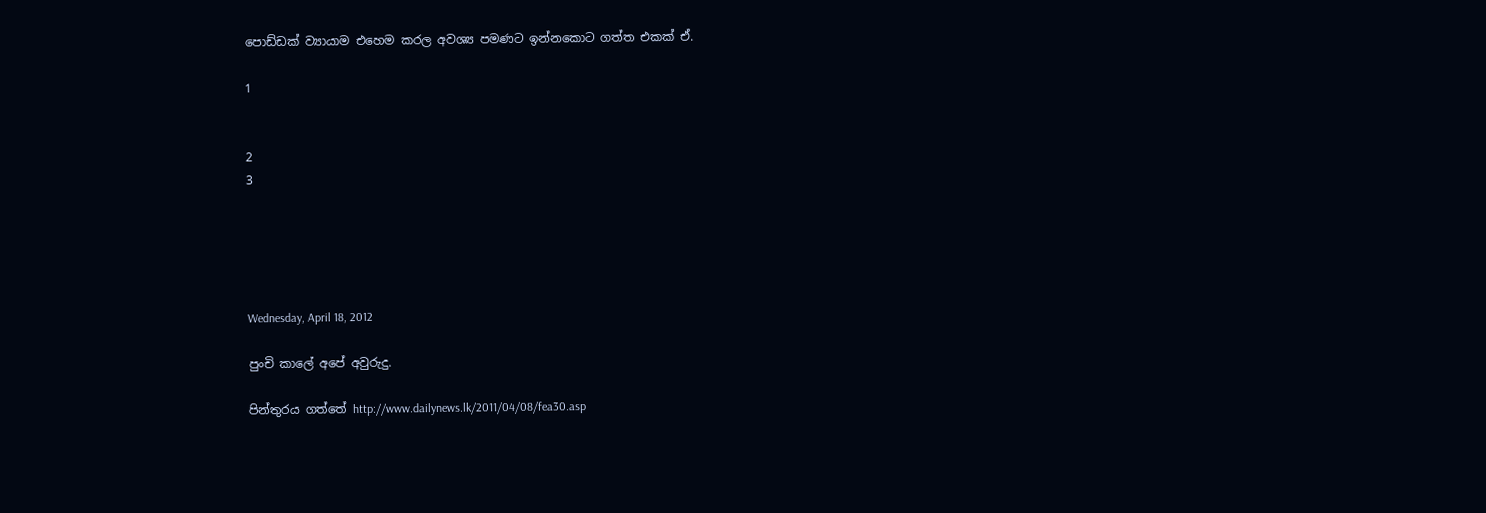පොඩ්ඩක් ව්‍යායාම එහෙම කරල අවශ්‍ය පමණට ඉන්නකොට ගත්ත එකක් ඒ.

1


2
3





Wednesday, April 18, 2012

පුංචි කාලේ අපේ අවුරුදු.

පින්තුරය ගත්තේ http://www.dailynews.lk/2011/04/08/fea30.asp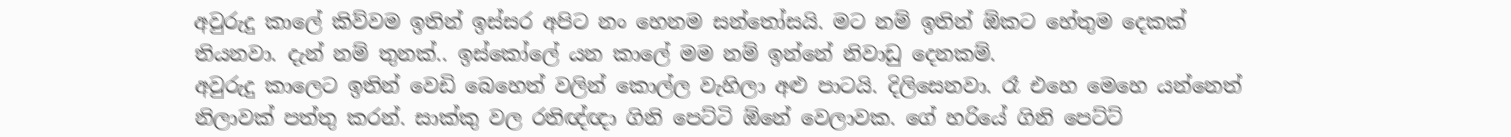අවුරුදු කාලේ කිව්වම ඉතින් ඉස්සර අපිට නං හෙනම සන්තෝසයි. මට නම් ඉතින් ඕකට හේතුම දෙකක් තියනවා. දැන් නම් තුනක්.. ඉස්කෝලේ යන කාලේ මම නම් ඉන්නේ නිවාඩු දෙනකම්.
අවුරුදු කාලෙට ඉතින් වෙඩි බෙහෙත් වලින් කොල්ල වැහිලා අළු පාටයි. දිලිසෙනවා. රෑ එහෙ මෙහෙ යන්නෙත් නිලාවක්‌ පත්තු කරන්. සාක්කු වල රතිඥ්ඥා ගිනි පෙට්ටි ඕනේ වෙලාවක. ගේ හරියේ ගිනි පෙට්ට්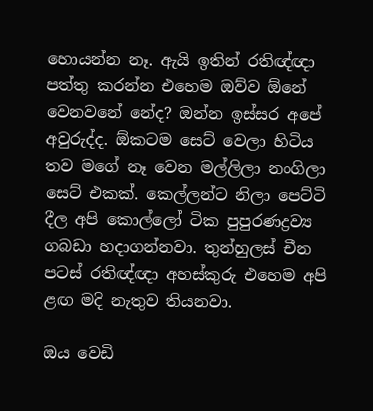හොයන්න නෑ. ඇයි ඉතින් රතිඥ්ඥා පත්තු කරන්න එහෙම ඔව්ව ඕනේ වෙනවනේ නේද? ඔන්න ඉස්සර අපේ අවුරුද්ද. ඕකටම සෙට් වෙලා හිටිය තව මගේ නෑ වෙන මල්ලිලා නංගිලා සෙට් එකක්. කෙල්ලන්ට නිලා පෙට්ටි දීල අපි කොල්ලෝ ටික පුපුරණද්‍රව්‍ය ගබඩා හදාගන්නවා. තුන්හුලස් චීන පටස් රතිඥ්ඥා අහස්කුරු එහෙම අපි ළඟ මදි නැතුව තියනවා.

ඔය වෙඩි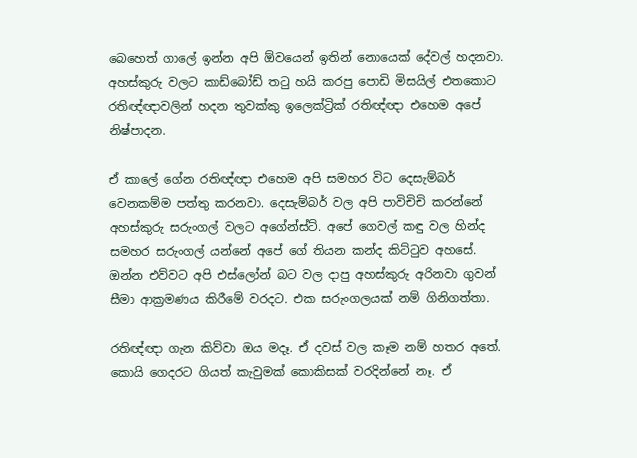බෙහෙත් ගාලේ ඉන්න අපි ඕවයෙන් ඉතින් නොයෙක් දේවල් හදනවා. අහස්කුරු වලට කාඩ්බෝඩ් තටු හයි කරපු පොඩි මිසයිල් එතකොට රතිඥ්ඥාවලින් හදන තුවක්කු ඉලෙක්ට්‍රික් රතිඥ්ඥා එහෙම අපේ නිෂ්පාදන.

ඒ කාලේ ගේන රතිඥ්ඥා එහෙම අපි සමහර විට දෙසැම්බර් වෙනකම්ම පත්තු කරනවා. දෙසැම්බර් වල අපි පාවිචිචි කරන්නේ අහස්කුරු සරුංගල් වලට අගේන්ස්ට්. අපේ ගෙවල් කඳු වල හින්ද සමහර සරුංගල් යන්නේ අපේ ගේ තියන කන්ද කිට්ටුව අහසේ. ඔන්න එව්වට අපි එස්ලෝන් බට වල දාපු අහස්කුරු අරිනවා ගුවන් සීමා ආක්‍රමණය කිරීමේ වරදට. එක සරුංගලයක් නම් ගිනිගත්තා.

රතිඥ්ඥා ගැන කිව්වා ඔය මදෑ. ඒ දවස් වල කෑම නම් හතර අතේ. කොයි ගෙදරට ගියත් කැවුමක් කොකිසක්‌ වරදින්නේ නෑ. ඒ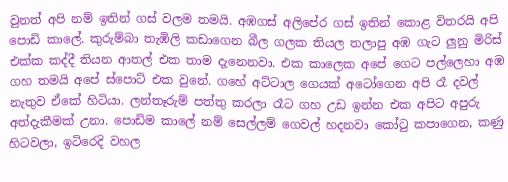වුනත් අපි නම් ඉතින් ගස් වලම තමයි. අඹගස් අලිපේර ගස් ඉතින් කොළ විතරයි අපි පොඩි කාලේ. කුරුම්බා තැඹිලි කඩාගෙන බීල ගලක තියල තලාපු අඹ ගැට ලුනු මිරිස් එක්ක කද්දී තියන ආතල් එක තාම දැනෙනවා. එක කාලෙක අපේ ගෙට පල්ලෙහා අඹ ගහ තමයි අපේ ස්පොට් එක වුනේ. ගහේ අට්ටාල ගෙයක් අටෝගෙන අපි රෑ දවල් නැතුව ඒකේ හිටියා. ලන්තෑරුම් පත්තු කරලා රෑට ගහ උඩ ඉන්න එක අපිට අපුරු අත්දැකීමක් උනා. පොඩිම කාලේ නම් සෙල්ලම් ගෙවල් හදනවා කෝටු කපාගෙන, කණු හිටවලා, ඉටිරෙදි වහල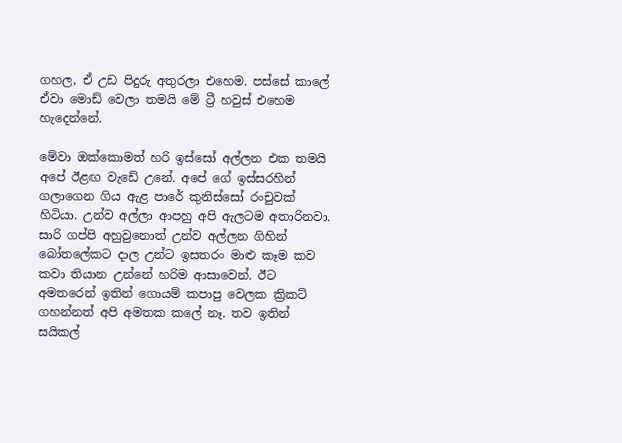ගහල, ඒ උඩ පිදුරු අතුරලා එහෙම. පස්සේ කාලේ ඒවා මොඩ් වෙලා තමයි මේ ට්‍රී හවුස් එහෙම හැදෙන්නේ.

මේවා ඔක්කොමත් හරි ඉස්සෝ අල්ලන එක තමයි අපේ ඊළඟ වැඩේ උනේ. අපේ ගේ ඉස්සරහින් ගලාගෙන ගිය ඇළ පාරේ කුනිස්සෝ රංචුවක් හිටියා. උන්ව අල්ලා ආපහු අපි ඇලටම අතාරිනවා. සාරි ගප්පි අහුවුනොත් උන්ව අල්ලන ගිහින් බෝතලේකට දාල උන්ට ඉසතරං මාළු කෑම කව කවා තියාන උන්නේ හරිම ආසාවෙන්. ඊට අමතරෙන් ඉතින් ගොයම් කපාපු වෙලක ක්‍රිකට් ගහන්නත් අපි අමතක කලේ නෑ. තව ඉතින් සයිකල්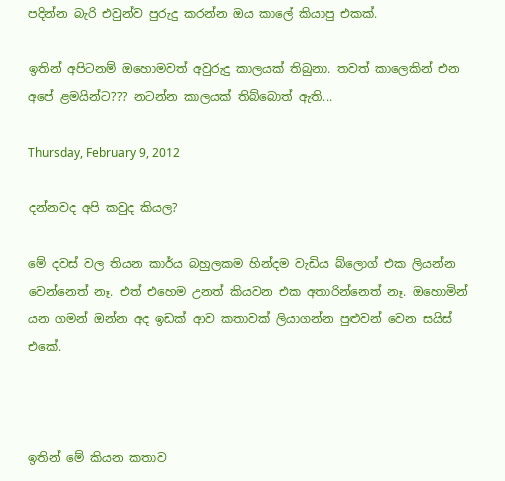පදින්න බැරි එවුන්ව පුරුදු කරන්න ඔය කාලේ කියාපු එකක්.

ඉතින් අපිටනම් ඔහොමවත් අවුරුදු කාලයක් තිබුනා. තවත් කාලෙකින් එන අපේ ළමයින්ට??? නටන්න කාලයක් තිබ්බොත් ඇති...

Thursday, February 9, 2012

දන්නවද අපි කවුද කියල?

මේ දවස් වල තියන කාර්ය බහුලකම හින්දම වැඩිය බ්ලොග් එක ලියන්න වෙන්නෙත් නෑ. එත් එහෙම උනත් කියවන එක අතාරින්නෙත් නෑ. ඔහොමින් යන ගමන් ඔන්න අද ඉඩක් ආව කතාවක් ලියාගන්න පුළුවන් වෙන සයිස් එකේ.



ඉතින් මේ කියන කතාව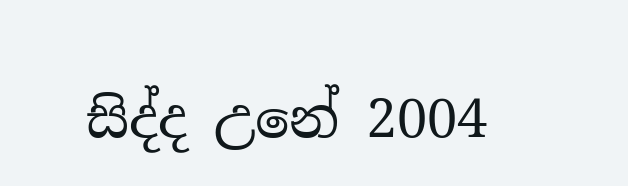සිද්ද උනේ 2004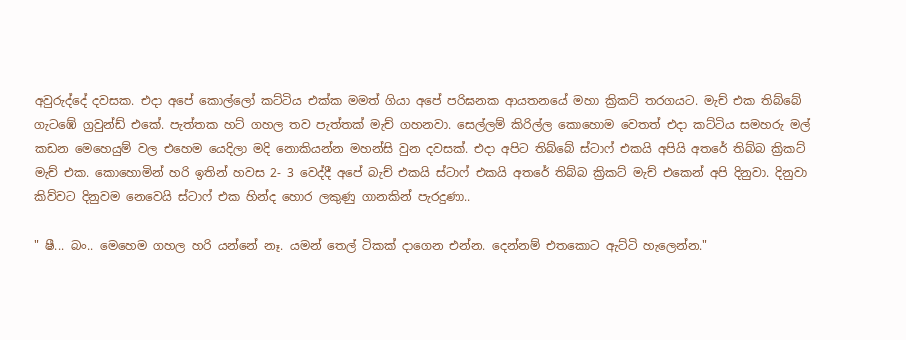අවුරුද්දේ දවසක. එදා අපේ කොල්ලෝ කට්ටිය එක්ක මමත් ගියා අපේ පරිඝනක ආයතනයේ මහා ක්‍රිකට් තරගයට. මැච් එක තිබ්බේ ගැටඹේ ග්‍රවුන්ඩ් එකේ. පැත්තක හට් ගහල තව පැත්තක් මැච් ගහනවා. සෙල්ලම් කිරිල්ල කොහොම වෙතත් එදා කට්ටිය සමහරු මල් කඩන මෙහෙයුම් වල එහෙම යෙදිලා මදි නොකියන්න මහන්සි වුන දවසක්. එදා අපිට තිබ්බේ ස්ටාෆ් එකයි අපියි අතරේ තිබ්බ ක්‍රිකට් මැච් එක. කොහොමින් හරි ඉතින් හවස 2- 3 වෙද්දී අපේ බැච් එකයි ස්ටාෆ් එකයි අතරේ තිබ්බ ක්‍රිකට් මැච් එකෙන් අපි දිනුවා. දිනුවා කිව්වට දිනුවම නෙවෙයි ස්ටාෆ් එක හින්ද හොර ලකුණු ගානකින් පැරදුණා..

" ෂී... බං.. මෙහෙම ගහල හරි යන්නේ නෑ. යමන් තෙල් ටිකක් දාගෙන එන්න. දෙන්නම් එතකොට ඇට්ටි හැලෙන්න."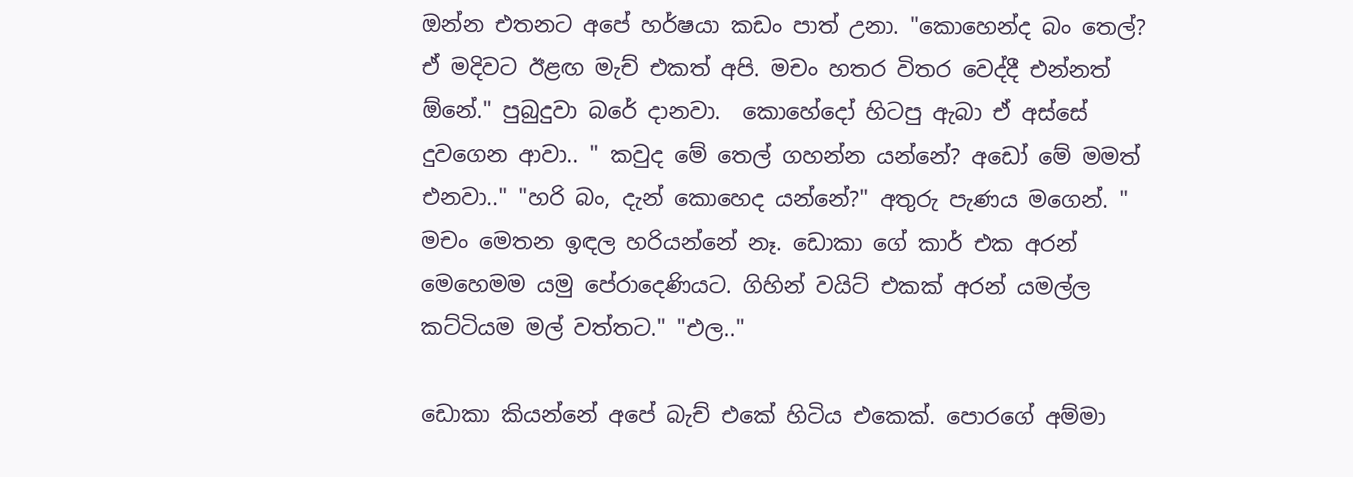ඔන්න එතනට අපේ හර්ෂයා කඩං පාත් උනා. "කොහෙන්ද බං තෙල්? ඒ මදිවට ඊළඟ මැච් එකත් අපි. මචං හතර විතර වෙද්දී එන්නත් ඕනේ." පුබුදුවා බරේ දානවා.  කොහේදෝ හිටපු ඇබා ඒ අස්සේ දුවගෙන ආවා.. " කවුද මේ තෙල් ගහන්න යන්නේ? අඩෝ මේ මමත් එනවා.." "හරි බං, දැන් කොහෙද යන්නේ?" අතුරු පැණය මගෙන්. " මචං මෙතන ඉඳල හරියන්නේ නෑ. ඩොකා ගේ කාර් එක අරන් මෙහෙමම යමු පේරාදෙණියට. ගිහින් වයිට් එකක් අරන් යමල්ල කට්ටියම මල් වත්තට." "එල.."

ඩොකා කියන්නේ අපේ බැච් එකේ හිටිය එකෙක්. පොරගේ අම්මා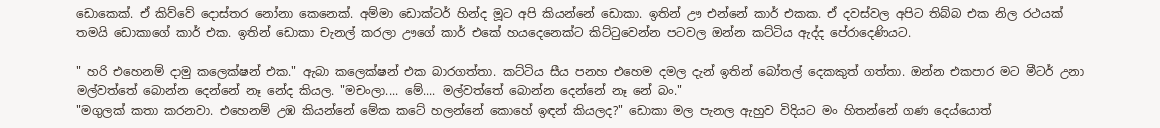ඩොකෙක්. ඒ කිව්වේ දොස්තර නෝනා කෙනෙක්. අම්මා ඩොක්ටර් හින්ද මූට අපි කියන්නේ ඩොකා. ඉතින් ඌ එන්නේ කාර් එකක. ඒ දවස්වල අපිට තිබ්බ එක නිල රථයක් තමයි ඩොකාගේ කාර් එක. ඉතින් ඩොකා චැනල් කරලා ඌගේ කාර් එකේ හයදෙනෙක්ට කිට්ටුවෙන්න පටවල ඔන්න කට්ටිය ඇද්ද පේරාදෙණියට.

" හරි එහෙනම් දාමු කලෙක්ෂන් එක." ඇබා කලෙක්ෂන් එක බාරගත්තා. කට්ටිය සීය පනහ එහෙම දමල දැන් ඉතින් බෝතල් දෙකකුත් ගත්තා. ඔන්න එකපාර මට මීටර් උනා මල්වත්තේ බොන්න දෙන්නේ නෑ නේද කියල. "මචංලා.... මේ.... මල්වත්තේ බොන්න දෙන්නේ නෑ නේ බං."
"මගුලක් කතා කරනවා. එහෙනම් උඹ කියන්නේ මේක කටේ හලන්නේ කොහේ ඉඳන් කියලද?" ඩොකා මල පැනල ඇහුව විදියට මං හිතන්නේ ගණ දෙය්යොත්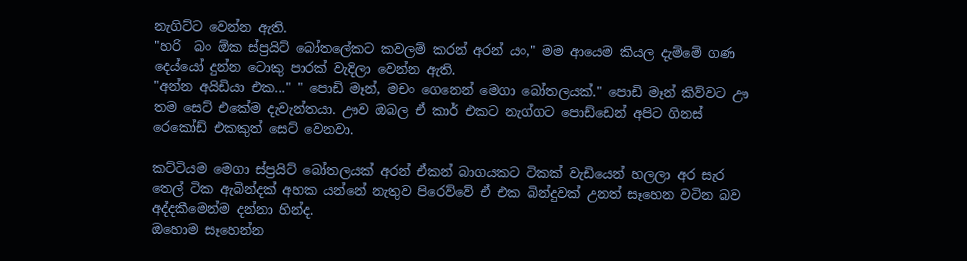නැගිට්ට වෙන්න ඇති.
"හරි  බං ඕක ස්ප්‍රයිට් බෝතලේකට කවලම් කරන් අරන් යං," මම ආයෙම කියල දැම්මේ ගණ දෙය්යෝ දුන්න ටොකු පාරක් වැදිලා වෙන්න ඇති.
"අන්න අයිඩියා එක..." " පොඩි මෑන්, මචං ගෙනෙන් මෙගා බෝතලයක්." පොඩි මෑන් කිව්වට ඌ තම සෙට් එකේම දැවැන්තයා. ඌව ඔබල ඒ කාර් එකට නැග්ගට පොඩ්ඩෙන් අපිට ගිනස් රෙකෝඩ් එකකුත් සෙට් වෙනවා.

කට්ටියම මෙගා ස්ප්‍රයිට් බෝතලයක් අරන් ඒකන් බාගයකට ටිකක් වැඩියෙන් හලලා අර සැර තෙල් ටික ඇබින්දක් අහක යන්නේ නැතුව පිරෙව්වේ ඒ එක බින්දුවක් උනත් සෑහෙන වටින බව අද්දකීමෙන්ම දන්නා හින්ද.
ඔහොම සෑහෙන්න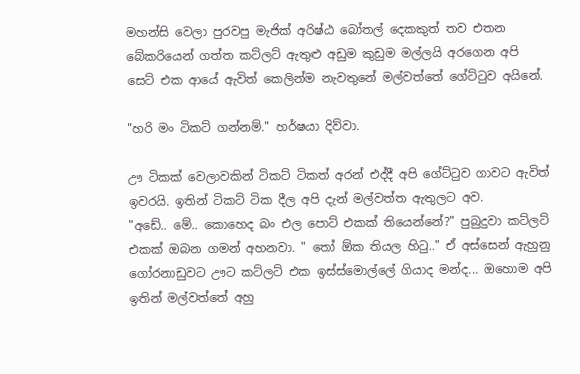මහන්සි වෙලා පුරවපු මැජික් අරිෂ්ඨ බෝතල් දෙකකුත් තව එතන බේකරියෙන් ගත්ත කට්ලට් ඇතුළු අඩුම කුඩුම මල්ලයි අරගෙන අපි සෙට් එක ආයේ ඇවිත් කෙලින්ම නැවතුනේ මල්වත්තේ ගේට්ටුව අයිනේ.

"හරි මං ටිකට් ගන්නම්." හර්ෂයා දිව්වා.

ඌ ටිකක් වෙලාවකින් ටිකට් ටිකත් අරන් එද්දී අපි ගේට්ටුව ගාවට ඇවිත් ඉවරයි. ඉතින් ටිකට් ටික දීල අපි දැන් මල්වත්ත ඇතුලට අව.
"අඩේ.. මේ.. කොහෙද බං එල පොට් එකක් තියෙන්නේ?" පුබුදුවා කට්ලට් එකක් ඔබන ගමන් අහනවා. " තෝ ඕක තියල හිටු.." ඒ අස්සෙන් ඇහුනු ගෝරනාඩුවට ඌට කට්ලට් එක ඉස්ස්මොල්ලේ ගියාද මන්ද... ඔහොම අපි ඉතින් මල්වත්තේ අහු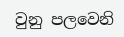වුනු පලවෙනි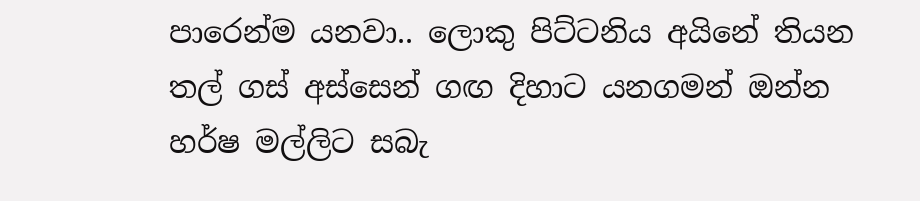පාරෙන්ම යනවා.. ලොකු පිට්ටනිය අයිනේ තියන තල් ගස් අස්සෙන් ගඟ දිහාට යනගමන් ඔන්න හර්ෂ මල්ලිට සබැ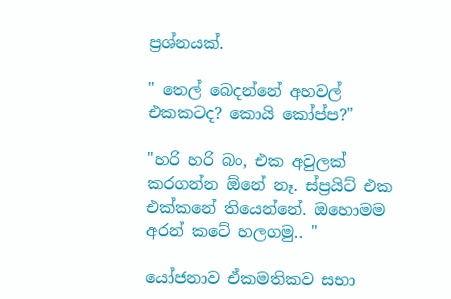ප්‍රශ්නයක්.

" තෙල් බෙදන්නේ අහවල් එකකටද? කොයි කෝප්ප?"

"හරි හරි බං, එක අවුලක් කරගන්න ඕනේ නෑ. ස්ප්‍රයිට් එක එක්කනේ තියෙන්නේ. ඔහොමම අරන් කටේ හලගමු.. "

යෝජනාව ඒකමතිකව සභා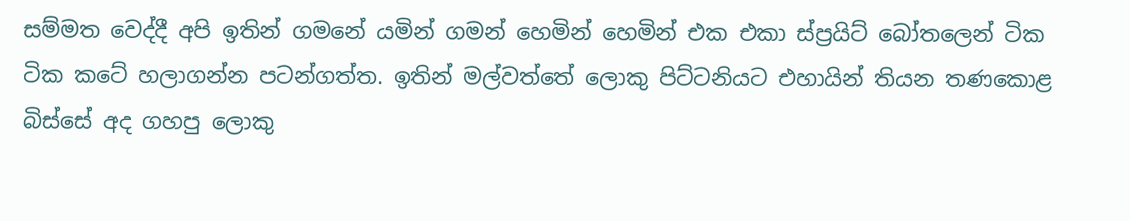සම්මත වෙද්දී අපි ඉතින් ගමනේ යමින් ගමන් හෙමින් හෙමින් එක එකා ස්ප්‍රයිට් බෝතලෙන් ටික ටික කටේ හලාගන්න පටන්ගත්ත. ඉතින් මල්වත්තේ ලොකු පිට්ටනියට එහායින් තියන තණකොළ බිස්සේ අද ගහපු ලොකු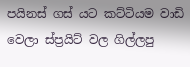පයිනස් ගස් යට කට්ටියම වාඩි වෙලා ස්ප්‍රයිට් වල ගිල්ලපු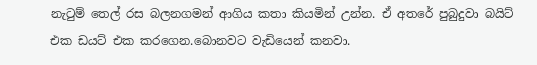නැටුම් තෙල් රස බලනගමන් ආගිය කතා කියමින් උන්න. ඒ අතරේ පුබුදුවා බයිට් එක ඩයට් එක කරගෙන.බොනවට වැඩියෙන් කනවා.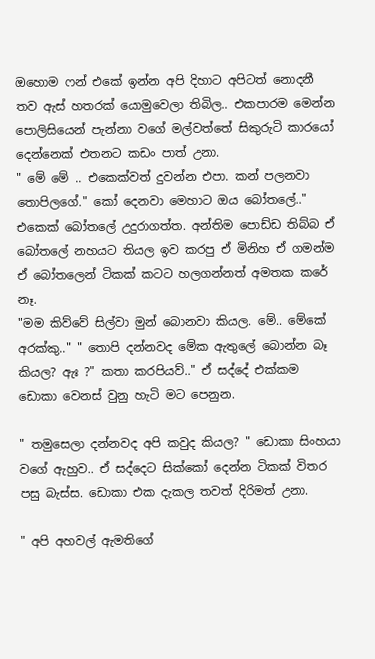ඔහොම ෆන් එකේ ඉන්න අපි දිහාට අපිටත් නොදනී තව ඇස් හතරක් යොමුවෙලා තිබිල.. එකපාරම මෙන්න පොලිසියෙන් පැන්නා වගේ මල්වත්තේ සිකුරුටි කාරයෝ දෙන්නෙක් එතනට කඩං පාත් උනා.
" මේ මේ .. එකෙක්වත් දුවන්න එපා. කන් පලනවා තොපිලගේ." කෝ දෙනවා මෙහාට ඔය බෝතලේ.." එකෙක් බෝතලේ උදුරාගත්ත. අන්තිම පොඩ්ඩ තිබ්බ ඒ බෝතලේ නහයට තියල ඉව කරපු ඒ මිනිහ ඒ ගමන්ම ඒ බෝතලෙන් ටිකක් කටට හලගන්නත් අමතක කරේ නෑ.
"මම කිව්වේ සිල්වා මුන් බොනවා කියල. මේ.. මේකේ අරක්කු.." " තොපි දන්නවද මේක ඇතුලේ බොන්න බෑ කියල? ඇඃ ?" කතා කරපියව්.." ඒ සද්දේ එක්කම ඩොකා වෙනස් වුනු හැටි මට පෙනුන.

" තමුසෙලා දන්නවද අපි කවුද කියල? " ඩොකා සිංහයා වගේ ඇහුව.. ඒ සද්දෙට සික්කෝ දෙන්න ටිකක් විතර පසු බැස්ස. ඩොකා එක දැකල තවත් දිරිමත් උනා.

" අපි අහවල් ඇමතිගේ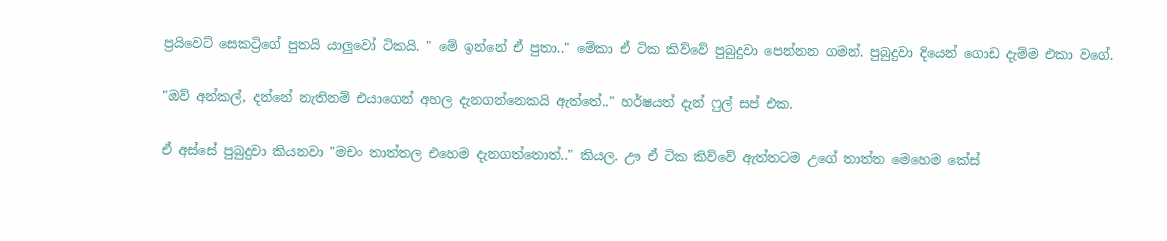ප්‍රයිවෙට් සෙකට්‍රිගේ පුතයි යාලුවෝ ටිකයි. " මේ ඉන්නේ ඒ පුතා.." මේකා ඒ ටික කිව්වේ පුබුදුවා පෙන්නන ගමන්. පුබුදුවා දියෙන් ගොඩ දැම්ම එකා වගේ.

"ඔව් අන්කල්, දන්නේ නැතිනම් එයාගෙන් අහල දැනගන්නෙකයි ඇත්තේ.." හර්ෂයත් දැන් ෆුල් සප් එක.

ඒ අස්සේ පුබුදුවා කියනවා "මචං තාත්තල එහෙම දැනගත්තොත්.." කියල. ඌ ඒ ටික කිව්වේ ඇත්තටම උගේ තාත්ත මෙහෙම කේස්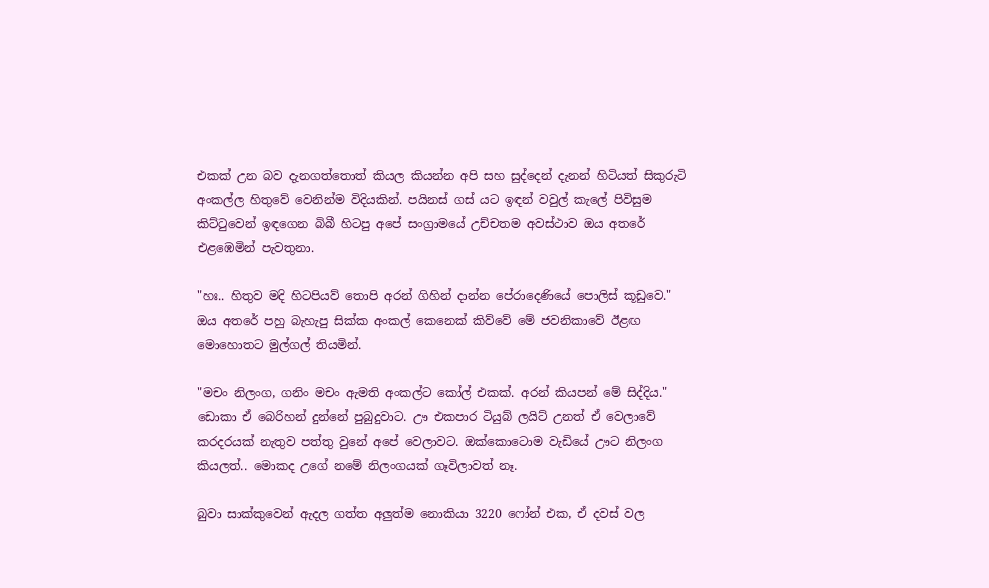එකක් උන බව දැනගත්තොත් කියල කියන්න අපි සහ සුද්දෙන් දැනන් හිටියත් සිකුරුටි අංකල්ල හිතුවේ වෙනින්ම විදියකින්. පයිනස් ගස් යට ඉඳන් වවුල් කැලේ පිවිසුම කිට්ටුවෙන් ඉඳගෙන බිබී හිටපු අපේ සංග්‍රාමයේ උච්චතම අවස්ථාව ඔය අතරේ එළඹෙමින් පැවතුනා.

"හඃ.. හිතුව මදි හිටපියව් තොපි අරන් ගිහින් දාන්න පේරාදෙණියේ පොලිස් කූඩුවෙ." ඔය අතරේ පහු බැහැපු සික්ක අංකල් කෙනෙක් කිව්වේ මේ ජවනිකාවේ ඊළඟ මොහොතට මුල්ගල් තියමින්.

"මචං නිලංග, ගනිං මචං ඇමති අංකල්ට කෝල් එකක්. අරන් කියපන් මේ සිද්දිය." ඩොකා ඒ බෙරිහන් දුන්නේ පුබුදුවාට. ඌ එකපාර ටියුබ් ලයිට් උනත් ඒ වෙලාවේ කරදරයක් නැතුව පත්තු වුනේ අපේ වෙලාවට. ඔක්කොටොම වැඩියේ ඌට නිලංග කියලත්.. මොකද උගේ නමේ නිලංගයක් ගෑවිලාවත් නෑ.

බුවා සාක්කුවෙන් ඇදල ගත්ත අලුත්ම නොකියා 3220 ෆෝන් එක, ඒ දවස් වල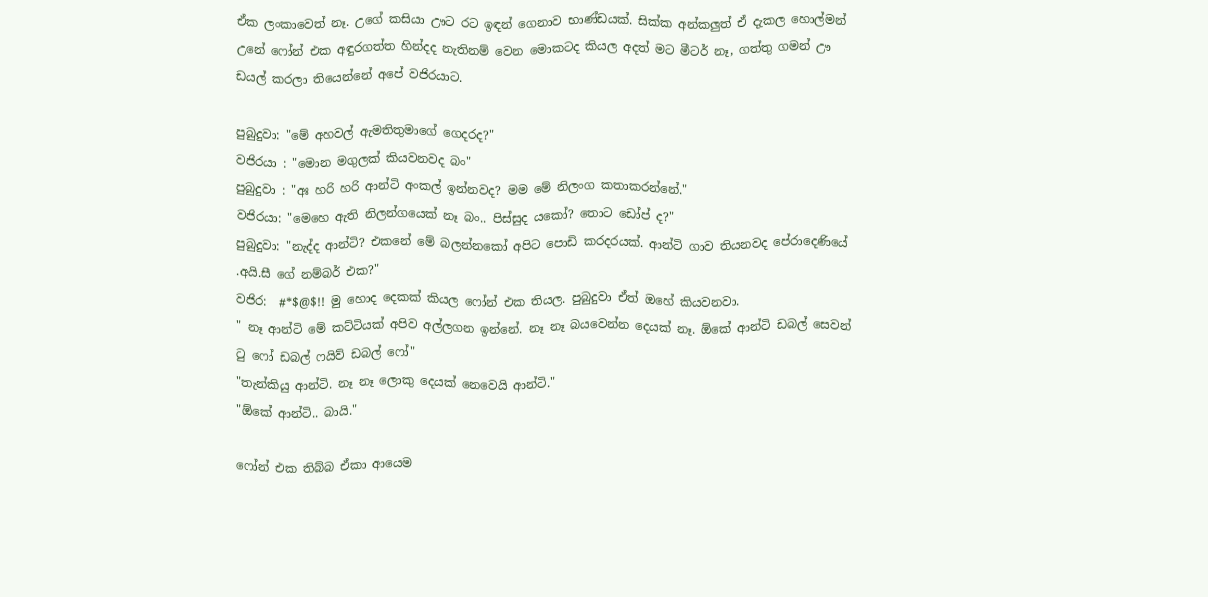ඒක ලංකාවෙත් නෑ. උගේ කසියා ඌට රට ඉඳන් ගෙනාව භාණ්ඩයක්. සික්ක අන්කලුත් ඒ දැකල හොල්මන් උනේ ෆෝන් එක අඳුරගත්ත හින්දද නැතිනම් වෙන මොකටද කියල අදත් මට මීටර් නෑ, ගත්තු ගමන් ඌ ඩයල් කරලා තියෙන්නේ අපේ වජිරයාට.

පුබුදුවා: "මේ අහවල් ඇමතිතුමාගේ ගෙදරද?"
වජිරයා : "මොන මගුලක් කියවනවද බං"
පුබුදුවා : "අඃ හරි හරි ආන්ටි අංකල් ඉන්නවද? මම මේ නිලංග කතාකරන්නේ."
වජිරයා: "මෙහෙ ඇති නිලන්ගයෙක් නෑ බං.. පිස්සුද යකෝ? තොට ඩෝප් ද?"
පුබුදුවා: "නැද්ද ආන්ටි? එකනේ මේ බලන්නකෝ අපිට පොඩි කරදරයක්. ආන්ටි ගාව තියනවද පේරාදෙණියේ .අයි.සී ගේ නම්බර් එක?"
වජිර:  #*$@$!! මු හොද දෙකක් කියල ෆෝන් එක තියල. පුබුදුවා ඒත් ඔහේ කියවනවා.
" නෑ ආන්ටි මේ කට්ටියක් අපිව අල්ලගන ඉන්නේ. නෑ නෑ බයවෙන්න දෙයක් නෑ. ඕකේ ආන්ටි ඩබල් සෙවන් ටු ෆෝ ඩබල් ෆයිව් ඩබල් ෆෝ"
"තැන්කියු ආන්ටි. නෑ නෑ ලොකු දෙයක් නෙවෙයි ආන්ටි."
"ඕකේ ආන්ටි.. බායි."

ෆෝන් එක තිබ්බ ඒකා ආයෙම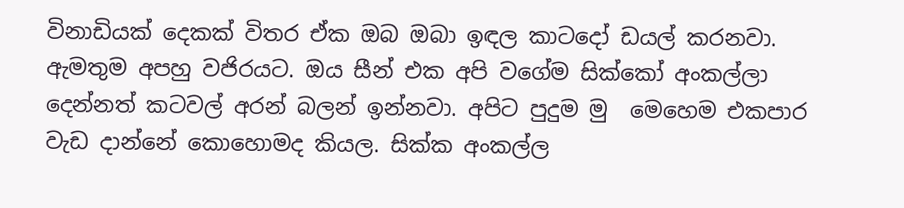විනාඩියක් දෙකක් විතර ඒක ඔබ ඔබා ඉඳල කාටදෝ ඩයල් කරනවා. ඇමතුම අපහු වජිරයට. ඔය සීන් එක අපි වගේම සික්කෝ අංකල්ලා දෙන්නත් කටවල් අරන් බලන් ඉන්නවා. අපිට පුදුම මු  මෙහෙම එකපාර වැඩ දාන්නේ කොහොමද කියල. සික්ක අංකල්ල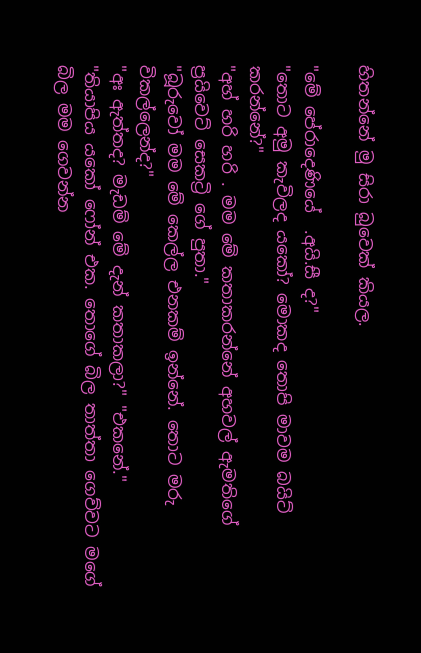හිතන්නේ මු සිරා බුවෙක් කියල.

"මේ පේරාදෙණියේ  .අයි.සී ද?"
"තොට අමු කැවිලද යකෝ? මොකද තොපි මාවම බයිට් කරන්නේ?"
"අහ් හරි හරි . මම මේ කතාකරන්නේ අහවල් ඇමතිගේ ප්‍රයිවෙට් සෙකට්‍රි ගේ පුතා."
"බූරුවෝ මම මේ කෙල්ල එනකම් ඉන්නේ. තොට මරු විකල්ලෙන්ද?"
"අඃ ඇත්තද? මැඩම් මේ දැන් කතාකලා?" "එකනේ."
"තියාපිය යකෝ ෆෝන් එක. තොගේ බිල තාත්තා ගෙව්වට මගේ බිල මම ගෙවන්න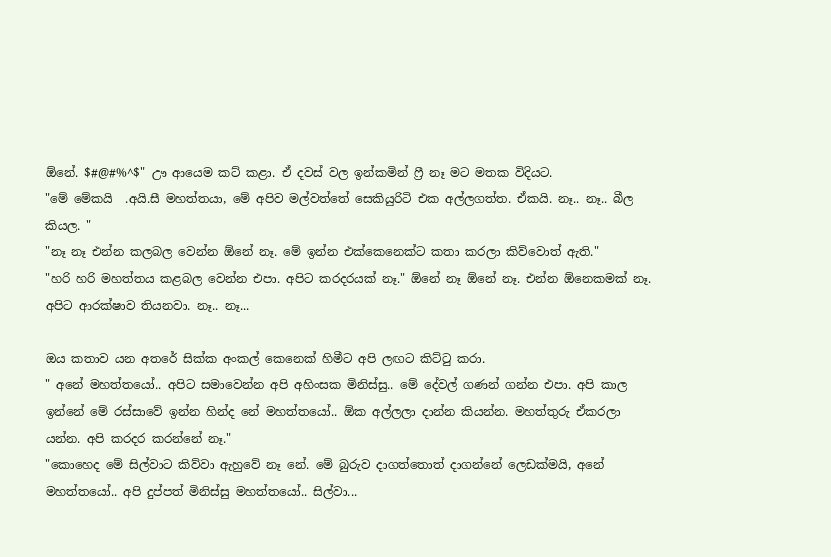ඕනේ. $#@#%^$" ඌ ආයෙම කට් කළා. ඒ දවස් වල ඉන්කමින් ෆ්‍රී නෑ මට මතක විදියට.
"මේ මේකයි  .අයි.සී මහත්තයා, මේ අපිව මල්වත්තේ සෙකියුරිටි එක අල්ලගත්ත. ඒකයි. නෑ.. නෑ.. බීල කියල. "
"නෑ නෑ එන්න කලබල වෙන්න ඕනේ නෑ. මේ ඉන්න එක්කෙනෙක්ට කතා කරලා කිව්වොත් ඇති."
"හරි හරි මහත්තය කළබල වෙන්න එපා. අපිට කරදරයක් නෑ." ඕනේ නෑ ඕනේ නෑ. එන්න ඕනෙකමක් නෑ. අපිට ආරක්ෂාව තියනවා. නෑ.. නෑ...

ඔය කතාව යන අතරේ සික්ක අංකල් කෙනෙක් හිමීට අපි ලඟට කිට්ටු කරා.
" අනේ මහත්තයෝ.. අපිට සමාවෙන්න අපි අහිංසක මිනිස්සු.. මේ දේවල් ගණන් ගන්න එපා. අපි කාල ඉන්නේ මේ රස්සාවේ ඉන්න හින්ද නේ මහත්තයෝ.. ඕක අල්ලලා දාන්න කියන්න. මහත්තුරු ඒකරලා යන්න. අපි කරදර කරන්නේ නෑ."
"කොහෙද මේ සිල්වාට කිව්වා ඇහුවේ නෑ නේ. මේ බුරුව දාගත්තොත් දාගන්නේ ලෙඩක්මයි, අනේ මහත්තයෝ.. අපි දුප්පත් මිනිස්සු මහත්තයෝ.. සිල්වා...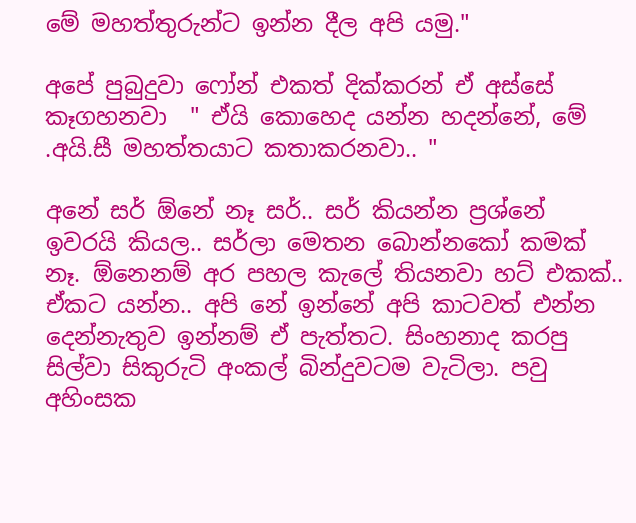මේ මහත්තුරුන්ට ඉන්න දීල අපි යමු."

අපේ පුබුදුවා ෆෝන් එකත් දික්කරන් ඒ අස්සේ කෑගහනවා  " ඒයි කොහෙද යන්න හදන්නේ, මේ  .අයි.සී මහත්තයාට කතාකරනවා.. "

අනේ සර් ඕනේ නෑ සර්.. සර් කියන්න ප්‍රශ්නේ ඉවරයි කියල.. සර්ලා මෙතන බොන්නකෝ කමක් නෑ. ඕනෙනම් අර පහල කැලේ තියනවා හට් එකක්.. ඒකට යන්න.. අපි නේ ඉන්නේ අපි කාටවත් එන්න දෙන්නැතුව ඉන්නම් ඒ පැත්තට. සිංහනාද කරපු සිල්වා සිකුරුටි අංකල් බින්දුවටම වැටිලා. පවු අහිංසක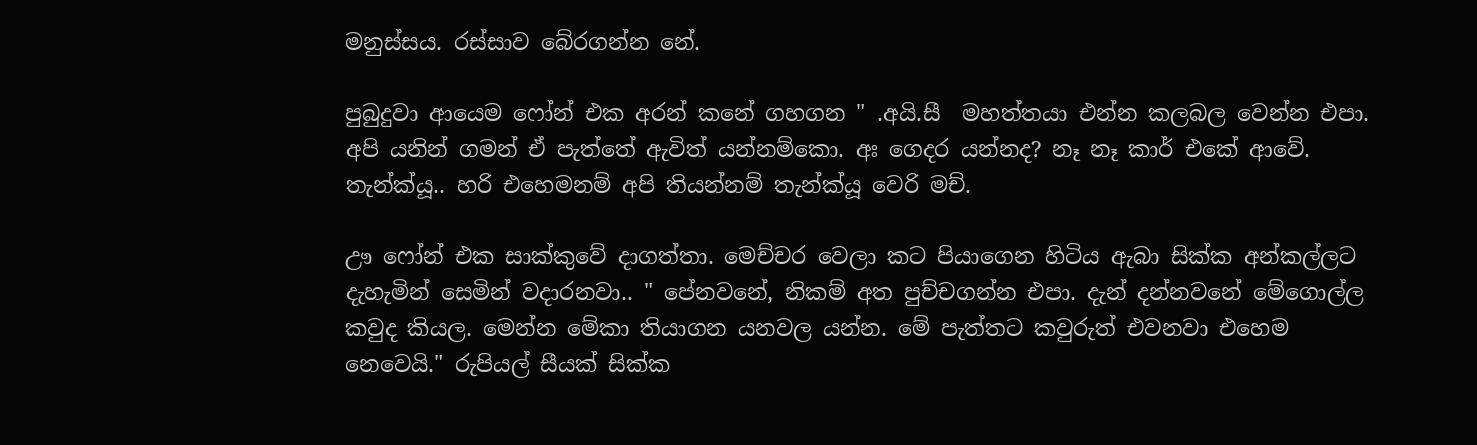මනුස්සය. රස්සාව බේරගන්න නේ.

පුබුදුවා ආයෙම ෆෝන් එක අරන් කනේ ගහගන " .අයි.සී  මහත්තයා එන්න කලබල වෙන්න එපා. අපි යනින් ගමන් ඒ පැත්තේ ඇවිත් යන්නම්කො. අඃ ගෙදර යන්නද? නෑ නෑ කාර් එකේ ආවේ. තැන්ක්යූ.. හරි එහෙමනම් අපි තියන්නම් තැන්ක්යූ වෙරි මච්.

ඌ ෆෝන් එක සාක්කුවේ දාගත්තා. මෙච්චර වෙලා කට පියාගෙන හිටිය ඇබා සික්ක අන්කල්ලට දැහැමින් සෙමින් වදාරනවා.. " පේනවනේ, නිකම් අත පුච්චගන්න එපා. දැන් දන්නවනේ මේගොල්ල කවුද කියල. මෙන්න මේකා තියාගන යනවල යන්න. මේ පැත්තට කවුරුත් එවනවා එහෙම නෙවෙයි." රුපියල් සීයක් සික්ක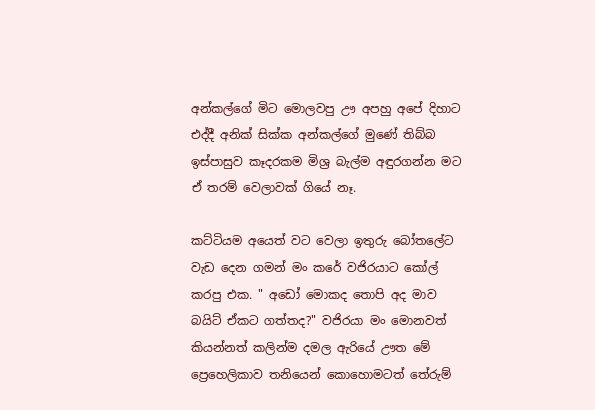අන්කල්ගේ මිට මොලවපු ඌ අපහු අපේ දිහාට එද්දී අනික් සික්ක අන්කල්ගේ මුණේ තිබ්බ ඉස්පාසුව කෑදරකම මිශ්‍ර බැල්ම අඳුරගන්න මට ඒ තරම් වෙලාවක් ගියේ නෑ.

කට්ටියම අයෙත් වට වෙලා ඉතුරු බෝතලේට වැඩ දෙන ගමන් මං කරේ වජිරයාට කෝල් කරපු එක. " අඩෝ මොකද තොපි අද මාව බයිට් ඒකට ගත්තද?" වජිරයා මං මොනවත් කියන්නත් කලින්ම දමල ඇරියේ ඌත මේ ප්‍රෙහෙලිකාව තනියෙන් කොහොමටත් තේරුම්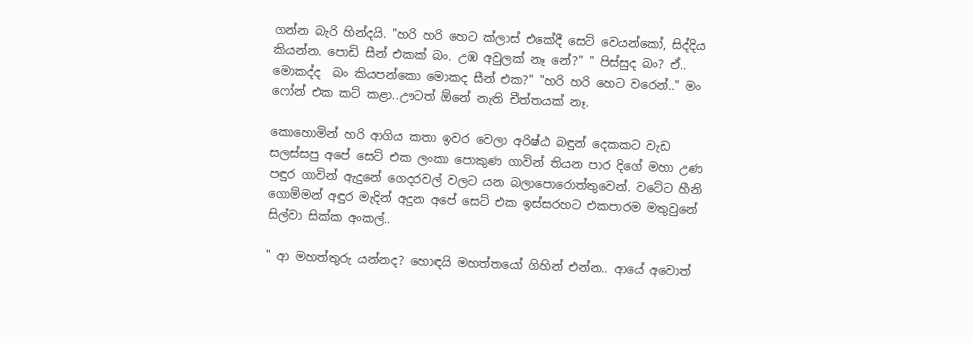ගන්න බැරි හින්දයි. "හරි හරි හෙට ක්ලාස් එකේදී සෙට් වෙයන්කෝ, සිද්දිය කියන්න. පොඩි සීන් එකක් බං. උඹ අවුලක් නෑ නේ?" " පිස්සුද බං? ඒ.. මොකද්ද  බං කියපන්කො මොකද සීන් එක?" "හරි හරි හෙට වරෙන්.." මං ෆෝන් එක කට් කළා..ඌටත් ඕනේ නැති චීත්තයක් නෑ.

කොහොමින් හරි ආගිය කතා ඉවර වෙලා අරිෂ්ඨ බඳුන් දෙකකට වැඩ සලස්සපු අපේ සෙට් එක ලංකා පොකුණ ගාවින් තියන පාර දිගේ මහා උණ පඳුර ගාවින් ඇදුනේ ගෙදරවල් වලට යන බලාපොරොත්තුවෙන්. වටේට හීනි ගොම්මන් අඳුර මැදින් අදුන අපේ සෙට් එක ඉස්සරහට එකපාරම මතුවුනේ සිල්වා සික්ක අංකල්..

" ආ මහත්තුරු යන්නද? හොඳයි මහත්තයෝ ගිහින් එන්න.. ආයේ අවොත්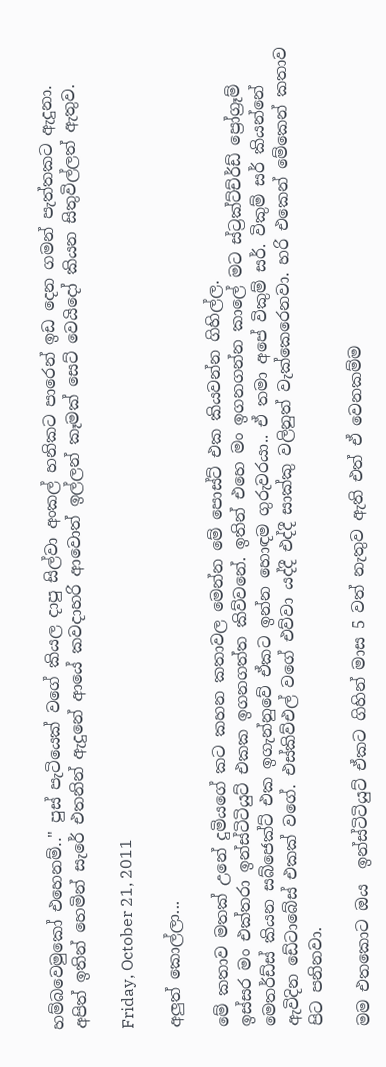හම්බවෙමුකෝ එහෙනම්.." පුස් පැටියෙක් වගේ කියල දාපු සිල්වා අංකල් හනිකට පාරෙන් ඉඩ දෙන ගමන් පැත්තකට ඇදුනා. අපිත් ඉතින් හෙමින් සැරේ එතනින් ඇදුනේ ආයේ කවදාහරි ආවොත් ඉල්ලන් කෑමක් සෙට් වෙයිදෝ කියන සිතුවිල්ලත් ඇතුව.

Friday, October 21, 2011

අලුත් කොල්ලා...

මේ කතාව මතක් උනේ දුමියගේ කට කහන කතාවල මෙන්න මේ පොස්ට් එක කියවන්න ගිහිල්ල.
ඉස්සර මං එක්තරා ඉන්ස්ටිටියුට් එකක ඉගනගත්ත කිව්වනේ. ඉතින් එහෙ මං ඉගනගන්න කාලේ මට ස්ට්‍රක්ට්ච්ර්ඩ් ප්‍රෝග්‍රෑම් මෙතර්ඩ්ස් කියන සබ්ජෙක්ට් එක ඉගැන්නුවේ ඒකට ඉන්න හොඳම ගුරුවරයා.. ඒ තමා අපේ විකුම් සර්. විකුම් සර් කියන්නේ ඇවිදින ඩේටාබේස් එකක් වගේ. එස්කිව්එල් වගේ එව්වා යද්දී එද්දී සාක්කු වලිනුත් වැක්කෙරෙනවා. හරි එකෙන් මේකෙන් කතාව පිට පනිනවා.

මම එතකොට ඔය  ඉන්ස්ටිටියුට් ඒකට ගිහින් මාස 5 වත් නැතුව ඇති එත් ඒ වෙනකම්ම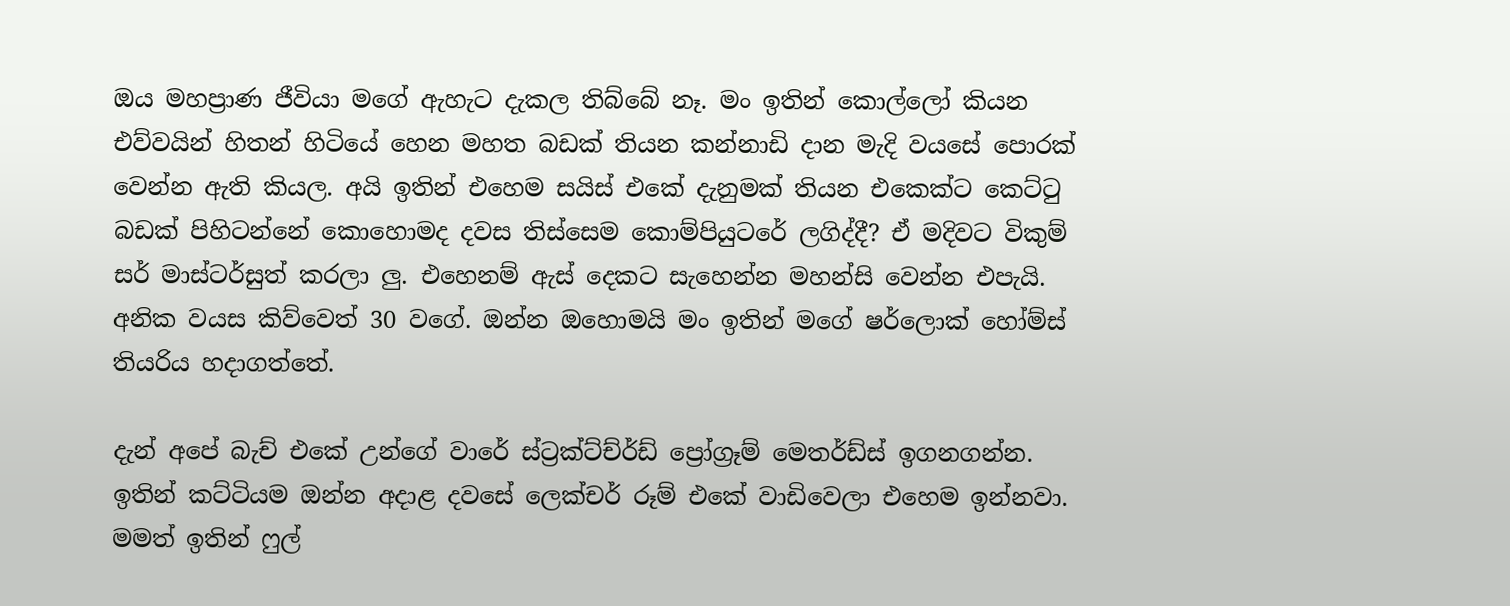ඔය මහප්‍රාණ ජීවියා මගේ ඇහැට දැකල තිබ්බේ නෑ. මං ඉතින් කොල්ලෝ කියන එව්වයින් හිතන් හිටියේ හෙන මහත බඩක් තියන කන්නාඩි දාන මැදි වයසේ පොරක් වෙන්න ඇති කියල. අයි ඉතින් එහෙම සයිස් එකේ දැනුමක් තියන එකෙක්ට කෙට්ටු බඩක් පිහිටන්නේ කොහොමද දවස තිස්සෙම කොම්පියුටරේ ලගිද්දී? ඒ මදිවට විකුම් සර් මාස්ටර්සුත් කරලා ලු. එහෙනම් ඇස් දෙකට සැහෙන්න මහන්සි වෙන්න එපැයි. අනික වයස කිව්වෙත් 30 වගේ. ඔන්න ඔහොමයි මං ඉතින් මගේ ෂර්ලොක් හෝම්ස් තියරිය හදාගත්තේ.

දැන් අපේ බැච් එකේ උන්ගේ වාරේ ස්ට්‍රක්ට්ච්ර්ඩ් ප්‍රෝග්‍රෑම් මෙතර්ඩ්ස් ඉගනගන්න. ඉතින් කට්ටියම ඔන්න අදාළ දවසේ ලෙක්චර් රූම් එකේ වාඩිවෙලා එහෙම ඉන්නවා. මමත් ඉතින් ෆුල්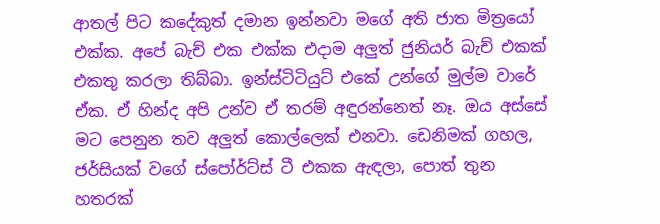ආතල් පිට කදේකුත් දමාන ඉන්නවා මගේ අති ජාත මිත්‍රයෝ එක්ක. අපේ බැච් එක එක්ක එදාම අලුත් ජුනියර් බැච් එකක් එකතු කරලා තිබ්බා. ඉන්ස්ටිටියුට් එකේ උන්ගේ මුල්ම වාරේ ඒක. ඒ හින්ද අපි උන්ව ඒ තරම් අඳුරන්නෙත් නෑ. ඔය අස්සේ මට පෙනුන තව අලුත් කොල්ලෙක් එනවා. ඩෙනිමක් ගහල, ජර්සියක් වගේ ස්පෝර්ට්ස් ටී එකක ඇඳලා, පොත් තුන හතරක්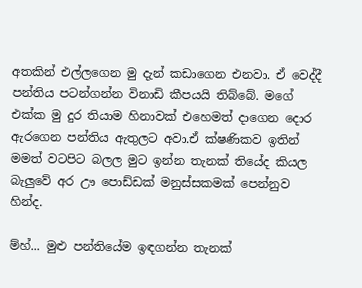අතකින් එල්ලගෙන මු දැන් කඩාගෙන එනවා. ඒ වෙද්දී  පන්තිය පටන්ගන්න විනාඩි කීපයයි තිබ්බේ. මගේ එක්ක මු දුර තියාම හිනාවක් එහෙමත් දාගෙන දොර ඇරගෙන පන්තිය ඇතුලට අවා.ඒ ක්ෂණිකව ඉතින් මමත් වටපිට බලල මුට ඉන්න තැනක් තියේද කියල බැලුවේ අර ඌ පොඩ්ඩක් මනුස්සකමක් පෙන්නුව හින්ද.

ම්හ්... මුළු පන්තියේම ඉඳගන්න තැනක්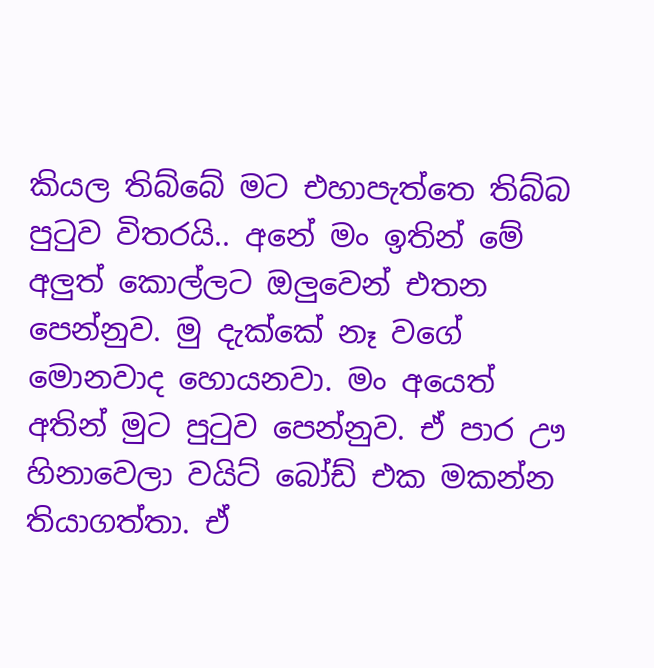කියල තිබ්බේ මට එහාපැත්තෙ තිබ්බ පුටුව විතරයි.. අනේ මං ඉතින් මේ අලුත් කොල්ලට ඔලුවෙන් එතන පෙන්නුව. මු දැක්කේ නෑ වගේ මොනවාද හොයනවා. මං අයෙත් අතින් මුට පුටුව පෙන්නුව. ඒ පාර ඌ හිනාවෙලා වයිට් බෝඩ් එක මකන්න තියාගත්තා. ඒ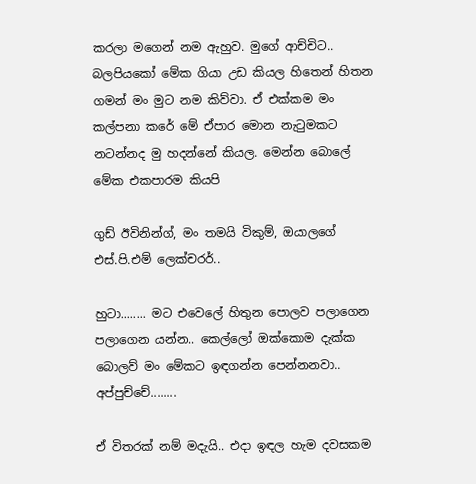කරලා මගෙන් නම ඇහුව. මුගේ ආච්චිට.. බලපියකෝ මේක ගියා උඩ කියල හිතෙන් හිතන ගමන් මං මුට නම කිව්වා. ඒ එක්කම මං කල්පනා කරේ මේ ඒපාර මොන නැටුමකට නටන්නද මු හදන්නේ කියල. මෙන්න බොලේ මේක එකපාරම කියපි

ගුඩ් ඊවිනින්ග්, මං තමයි විකුම්, ඔයාලගේ එස්.පි.එම් ලෙක්චරර්..

හුටා........ මට එවෙලේ හිතුන පොලව පලාගෙන පලාගෙන යන්න.. කෙල්ලෝ ඔක්කොම දැක්ක බොලව් මං මේකට ඉඳගන්න පෙන්නනවා.. අප්පුච්චේ........

ඒ විතරක් නම් මදැයි.. එදා ඉඳල හැම දවසකම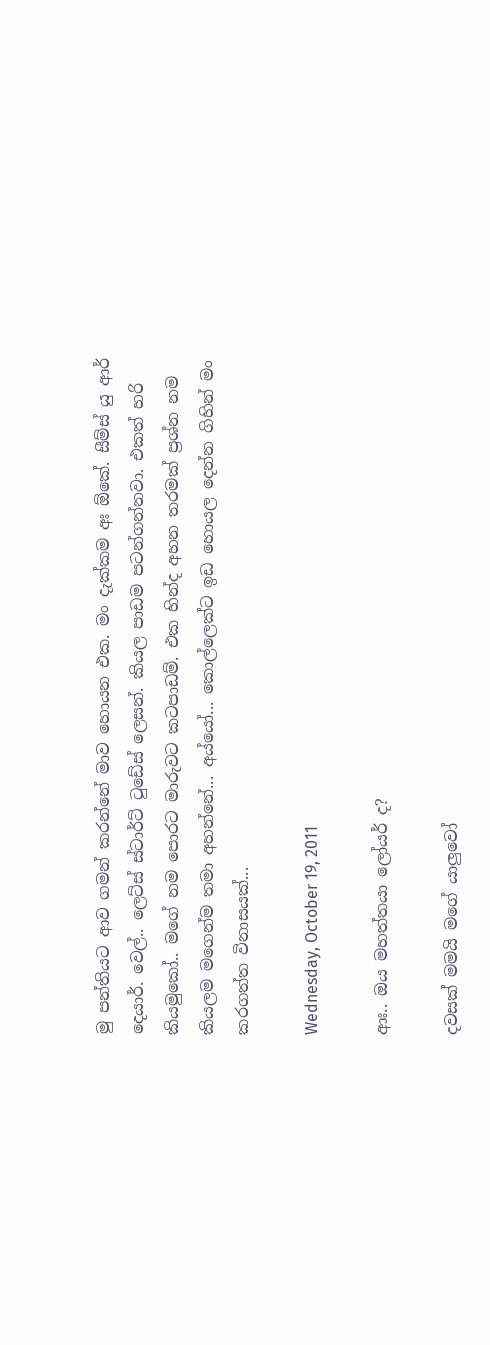මු පන්තියට ආව ගමන් කරන්නේ මාව හොයන එක. මං දැක්කම අඃ ඕකේ. සීම්ස් යු ආර් දෙයාර්. වෙල්.. ලෙට්ස් ස්ටාර්ට් ටුඩේස් ලෙසන්. කියල පාඩම පටන්ගන්නවා. එකත් හරි කියමුකෝ.. මගේ නම පොරට මාරුවට කටපාඩම්. එක හින්ද අහන තරමක් ප්‍රශ්න නම කියලම මගෙන්ම තමා අහන්නේ... අය්යෝ... කොල්ලෙක්ට ඉඩ හොයල දෙන්න ගිහින් මං කරගත්ත විනාසයක්...

Wednesday, October 19, 2011

ආඃ.. ඔය මහත්තයා ලෝයර් ද?

දවසක් මමයි මගේ යාලුවෝ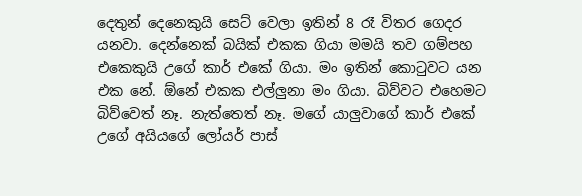දෙතුන් දෙනෙකුයි සෙට් වෙලා ඉතින් 8 රෑ විතර ගෙදර යනවා. දෙන්නෙක් බයික් එකක ගියා මමයි තව ගම්පහ එකෙකුයි උගේ කාර් එකේ ගියා. මං ඉතින් කොටුවට යන එක නේ. ඕනේ එකක එල්ලුනා මං ගියා. බිව්වට එහෙමට බිව්වෙත් නෑ. නැත්තෙත් නෑ. මගේ යාලුවාගේ කාර් එකේ උගේ අයියගේ ලෝයර් පාස්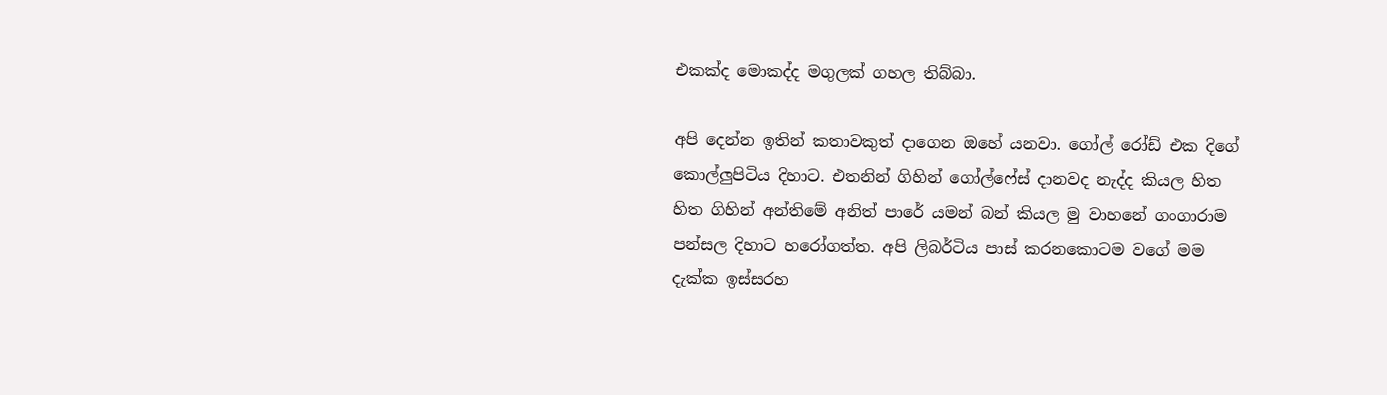එකක්ද මොකද්ද මගුලක් ගහල තිබ්බා.

අපි දෙන්න ඉතින් කතාවකුත් දාගෙන ඔහේ යනවා. ගෝල් රෝඩ් එක දිගේ කොල්ලුපිටිය දිහාට. එතනින් ගිහින් ගෝල්ෆේස් දානවද නැද්ද කියල හිත හිත ගිහින් අන්තිමේ අනිත් පාරේ යමන් බන් කියල මු වාහනේ ගංගාරාම පන්සල දිහාට හරෝගත්ත. අපි ලිබර්ටිය පාස් කරනකොටම වගේ මම දැක්ක ඉස්සරහ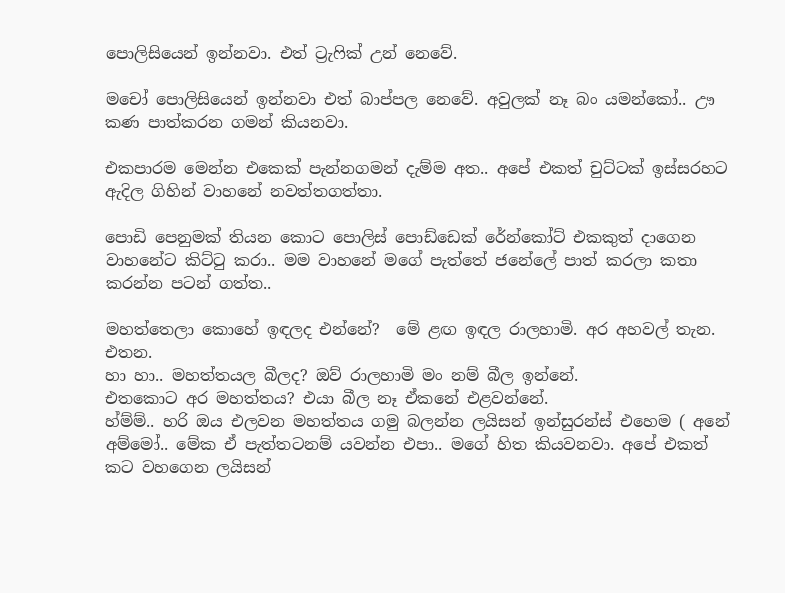පොලිසියෙන් ඉන්නවා. එත් ට්‍රැෆික් උන් නෙවේ.

මචෝ පොලිසියෙන් ඉන්නවා එත් බාප්පල නෙවේ. අවුලක් නෑ බං යමන්කෝ.. ඌ කණ පාත්කරන ගමන් කියනවා.

එකපාරම මෙන්න එකෙක් පැන්නගමන් දැම්ම අත.. අපේ එකත් චුට්ටක් ඉස්සරහට ඇදිල ගිහින් වාහනේ නවත්තගත්තා.

පොඩි පෙනුමක් තියන කොට පොලිස් පොඩ්ඩෙක් රේන්කෝට් එකකුත් දාගෙන වාහනේට කිට්ටු කරා.. මම වාහනේ මගේ පැත්තේ ජනේලේ පාත් කරලා කතා කරන්න පටන් ගත්ත..

මහත්තෙලා කොහේ ඉඳලද එන්නේ?  මේ ළඟ ඉඳල රාලහාමි. අර අහවල් තැන. එතන.
හා හා.. මහත්තයල බීලද? ඔව් රාලහාමි මං නම් බීල ඉන්නේ.
එතකොට අර මහත්තය? එයා බීල නෑ ඒකනේ එළවන්නේ.
හ්ම්ම්.. හරි ඔය එලවන මහත්තය ගමු බලන්න ලයිසන් ඉන්සුරන්ස් එහෙම ( අනේ අම්මෝ.. මේක ඒ පැත්තටනම් යවන්න එපා.. මගේ හිත කියවනවා. අපේ එකත් කට වහගෙන ලයිසන්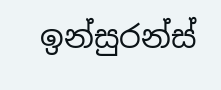ඉන්සුරන්ස්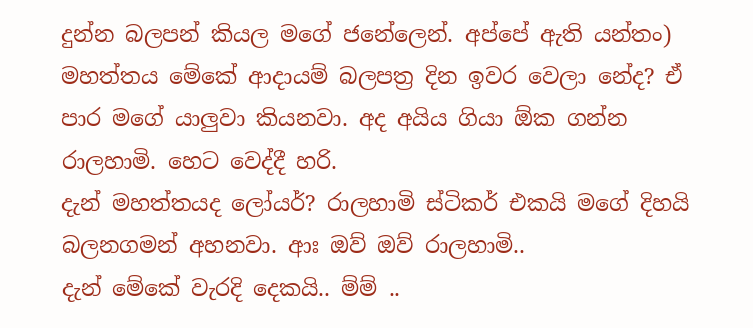දුන්න බලපන් කියල මගේ ජනේලෙන්. අප්පේ ඇති යන්තං)
මහත්තය මේකේ ආදායම් බලපත්‍ර දින ඉවර වෙලා නේද? ඒ පාර මගේ යාලුවා කියනවා. අද අයිය ගියා ඕක ගන්න රාලහාමි. හෙට වෙද්දී හරි.
දැන් මහත්තයද ලෝයර්? රාලහාමි ස්ටිකර් එකයි මගේ දිහයි බලනගමන් අහනවා. ආඃ ඔව් ඔව් රාලහාමි..
දැන් මේකේ වැරදි දෙකයි.. ම්ම් ..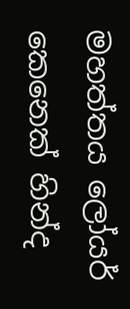මහත්තය ලෝයර් කෙනෙක් හින්ද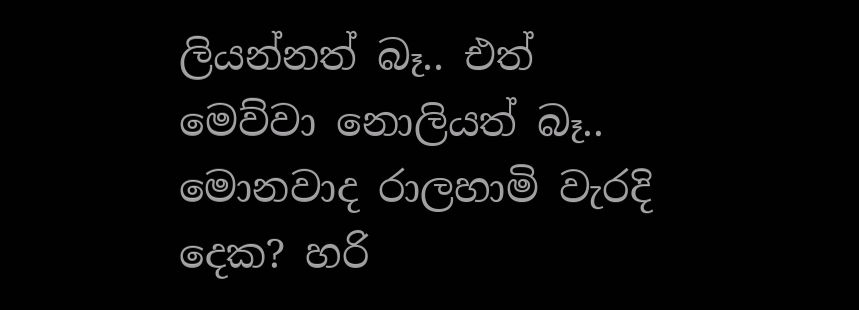ලියන්නත් බෑ.. එත් මෙව්වා නොලියත් බෑ..
මොනවාද රාලහාමි වැරදි දෙක? හරි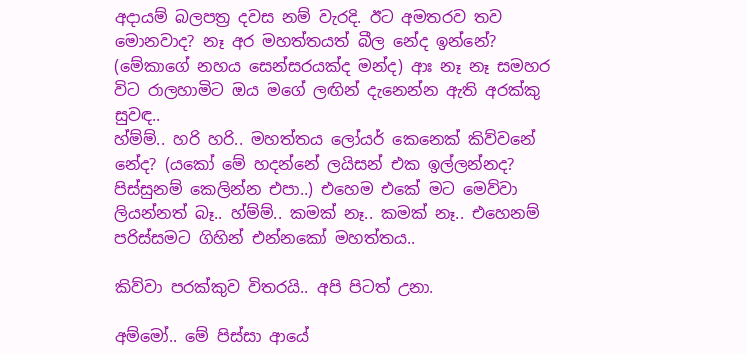අදායම් බලපත්‍ර දවස නම් වැරදි. ඊට අමතරව තව මොනවාද? නෑ අර මහත්තයත් බීල නේද ඉන්නේ? (මේකාගේ නහය සෙන්සරයක්ද මන්ද) ආඃ නෑ නෑ සමහර විට රාලහාමිට ඔය මගේ ලඟින් දැනෙන්න ඇති අරක්කු සුවඳ..
හ්ම්ම්.. හරි හරි.. මහත්තය ලෝයර් කෙනෙක් කිව්වනේ නේද? (යකෝ මේ හදන්නේ ලයිසන් එක ඉල්ලන්නද? පිස්සුනම් කෙලින්න එපා..) එහෙම එකේ මට මෙව්වා ලියන්නත් බෑ.. හ්ම්ම්.. කමක් නෑ.. කමක් නෑ.. එහෙනම් පරිස්සමට ගිහින් එන්නකෝ මහත්තය..

කිව්වා පරක්කුව විතරයි.. අපි පිටත් උනා.

අම්මෝ.. මේ පිස්සා ආයේ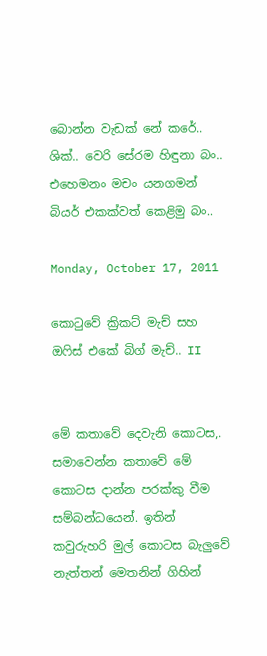බොන්න වැඩක් නේ කරේ.. ශික්.. වෙරි සේරම හිඳුනා බං.. එහෙමනං මචං යනගමන් බියර් එකක්වත් කෙළිමු බං..

Monday, October 17, 2011

කොටුවේ ක්‍රිකට් මැච් සහ ඔෆිස් එකේ බිග් මැච්.. II


මේ කතාවේ දෙවැනි කොටස,. සමාවෙන්න කතාවේ මේ කොටස දාන්න පරක්කු වීම සම්බන්ධයෙන්. ඉතින් කවුරුහරි මුල් කොටස බැලුවේ නැත්තන් මෙතනින් ගිහින්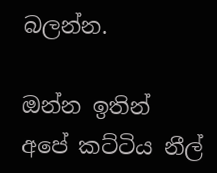බලන්න.

ඔන්න ඉතින් අපේ කට්ටිය නීල්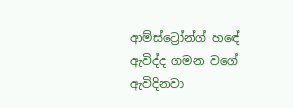ආම්ස්ට්‍රෝන්ග් හඳේ ඇවිද්ද ගමන වගේ ඇවිදිනවා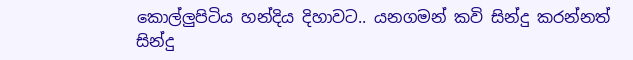කොල්ලුපිටිය හන්දිය දිහාවට.. යනගමන් කවි සින්දු කරන්නත් සින්දු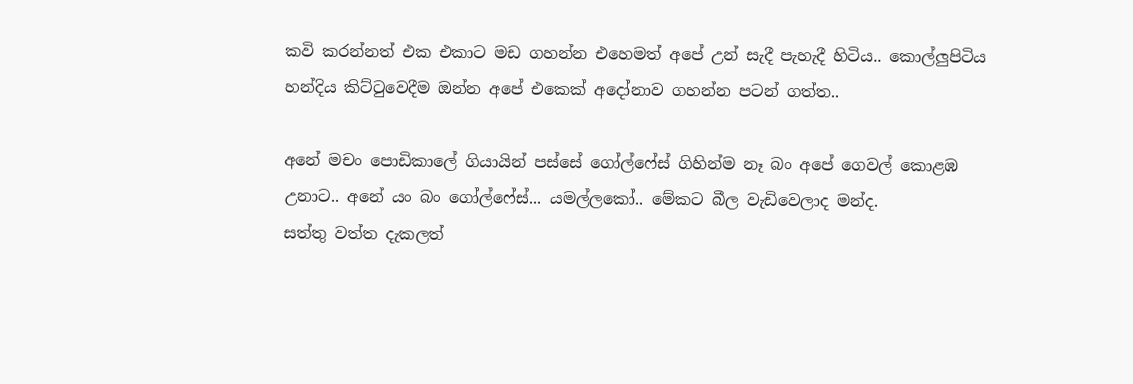කවි කරන්නත් එක එකාට මඩ ගහන්න එහෙමත් අපේ උන් සැදී පැහැදී හිටිය.. කොල්ලුපිටිය හන්දිය කිට්ටුවෙදීම ඔන්න අපේ එකෙක් අදෝනාව ගහන්න පටන් ගත්ත..

අනේ මචං පොඩිකාලේ ගියායින් පස්සේ ගෝල්ෆේස් ගිහින්ම නෑ බං අපේ ගෙවල් කොළඹ උනාට.. අනේ යං බං ගෝල්ෆේස්... යමල්ලකෝ.. මේකට බීල වැඩිවෙලාද මන්ද.
සත්තු වත්ත දැකලත්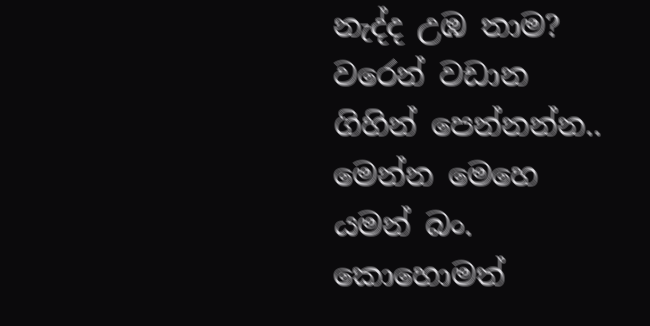නැද්ද උඹ තාම? වරෙන් වඩාන ගිහින් පෙන්නන්න.. මෙන්න මෙහෙ යමන් බං. කොහොමත්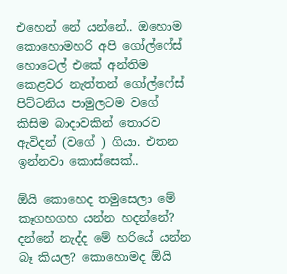එහෙන් නේ යන්නේ.. ඔහොම කොහොමහරි අපි ගෝල්ෆේස් හොටෙල් එකේ අන්තිම කෙළවර නැත්තන් ගෝල්ෆේස් පිට්ටනිය පාමුලටම වගේ කිසිම බාදාවකින් තොරව ඇවිදන් (වගේ ) ගියා. එතන ඉන්නවා කොස්සෙක්..

ඕයි කොහෙද තමුසෙලා මේ කෑගහගහ යන්න හදන්නේ? දන්නේ නැද්ද මේ හරියේ යන්න බෑ කියල? කොහොමද ඕයි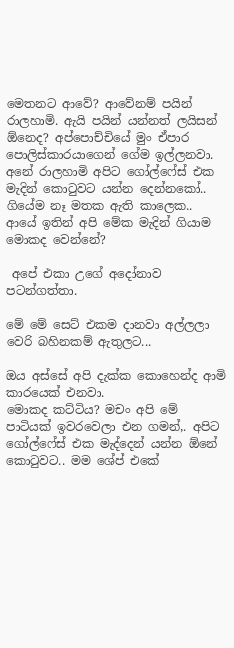මෙතනට ආවේ? ආවේනම් පයින් රාලහාමි. ඇයි පයින් යන්නත් ලයිසන් ඕනෙද? අප්පොච්චියේ මුං ඒපාර පොලිස්කාරයාගෙන් ගේම ඉල්ලනවා.
අනේ රාලහාමි අපිට ගෝල්ෆේස් එක මැදින් කොටුවට යන්න දෙන්නකෝ.. ගියේම නෑ මතක ඇති කාලෙක.. ආයේ ඉතින් අපි මේක මැදින් ගියාම මොකද වෙන්නේ?

 අපේ එකා උගේ අදෝනාව පටන්ගත්තා.

මේ මේ සෙට් එකම දානවා අල්ලලා වෙරි බහිනකම් ඇතුලට...

ඔය අස්සේ අපි දැක්ක කොහෙන්ද ආමි කාරයෙක් එනවා.
මොකද කට්ටිය? මචං අපි මේ පාටියක් ඉවරවෙලා එන ගමන්,. අපිට ගෝල්ෆේස් එක මැද්දෙන් යන්න ඕනේ කොටුවට.. මම ශේප් එකේ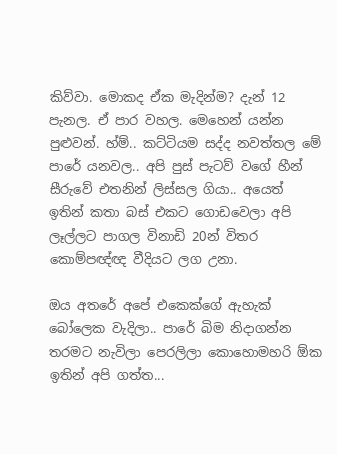කිව්වා. මොකද ඒක මැදින්ම? දැන් 12 පැනල. ඒ පාර වහල. මෙහෙන් යන්න පුළුවන්. හ්ම්.. කට්ටියම සද්ද නවත්තල මේ පාරේ යනවල.. අපි පුස් පැටව් වගේ හීන් සීරුවේ එතනින් ලිස්සල ගියා.. අයෙත් ඉතින් කතා බස් එකට ගොඩවෙලා අපි ලෑල්ලට පාගල විනාඩි 20න් විතර කොම්පඥ්ඥ වීදියට ලග උනා.

ඔය අතරේ අපේ එකෙක්ගේ ඇහැක් බෝලෙක වැදිලා.. පාරේ බිම නිදාගන්න තරමට නැවිලා පෙරලිලා කොහොමහරි ඕක ඉතින් අපි ගත්ත...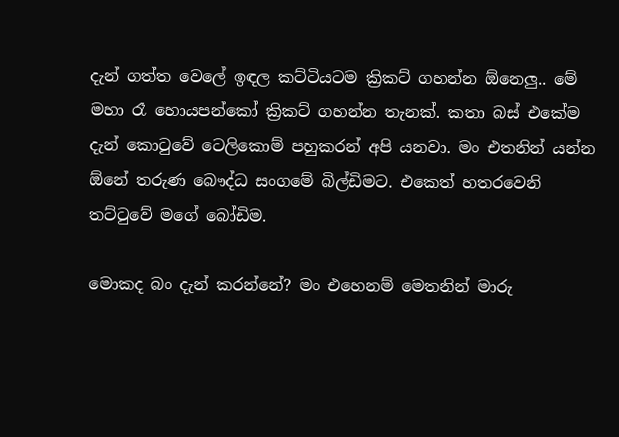දැන් ගත්ත වෙලේ ඉඳල කට්ටියටම ක්‍රිකට් ගහන්න ඕනෙලු.. මේ මහා රෑ හොයපන්කෝ ක්‍රිකට් ගහන්න තැනක්. කතා බස් එකේම දැන් කොටුවේ ටෙලිකොම් පහුකරන් අපි යනවා. මං එතනින් යන්න ඕනේ තරුණ බෞද්ධ සංගමේ බිල්ඩිමට. එකෙත් හතරවෙනි තට්ටුවේ මගේ බෝඩිම.

මොකද බං දැන් කරන්නේ? මං එහෙනම් මෙතනින් මාරු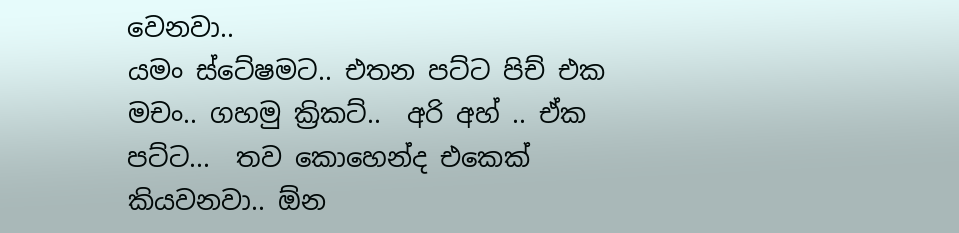වෙනවා..
යමං ස්ටේෂමට.. එතන පට්ට පිච් එක මචං.. ගහමු ක්‍රිකට්..  අරි අහ් .. ඒක පට්ට...  තව කොහෙන්ද එකෙක් කියවනවා.. ඕන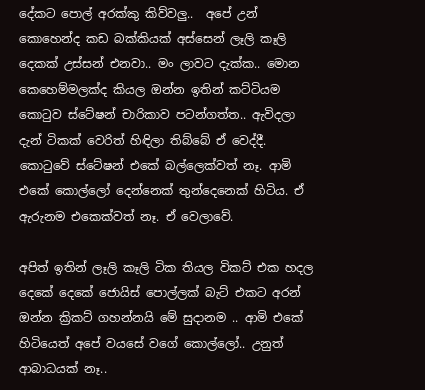දේකට පොල් අරක්කු කිව්වලු..  අපේ උන් කොහෙන්ද කඩ බක්කියක් අස්සෙන් ලෑලි කෑලි දෙකක් උස්සන් එනවා.. මං ලාවට දැක්ක.. මොන කෙහෙම්මලක්ද කියල ඔන්න ඉතින් කට්ටියම කොටුව ස්ටේෂන් චාරිකාව පටන්ගත්ත.. ඇවිදලා දැන් ටිකක් වෙරිත් හිඳිලා තිබ්බේ ඒ වෙද්දී. කොටුවේ ස්ටේෂන් එකේ බල්ලෙක්වත් නෑ. ආමි එකේ කොල්ලෝ දෙන්නෙක් තුන්දෙනෙක් හිටිය. ඒ ඇරුනම එකෙක්වත් නෑ. ඒ වෙලාවේ.

අපිත් ඉතින් ලෑලි කෑලි ටික තියල විකට් එක හදල දෙකේ දෙකේ ජොයිස් පොල්ලක් බැට් එකට අරන් ඔන්න ක්‍රිකට් ගහන්නයි මේ සුදානම .. ආමි එකේ හිටියෙත් අපේ වයසේ වගේ කොල්ලෝ.. උනුත් ආබාධයක් නෑ..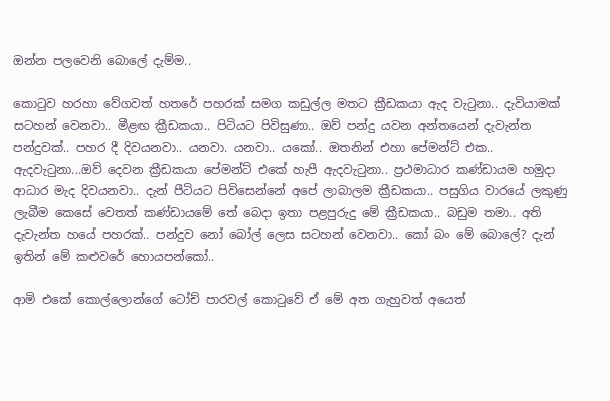ඔන්න පලවෙනි බොලේ දැම්ම..

කොටුව හරහා වේගවත් හතරේ පහරක් සමග කඩුල්ල මතට ක්‍රීඩකයා ඇද වැටුනා.. දැවියාමක් සටහන් වෙනවා.. මීළඟ ක්‍රීඩකයා.. පිටියට පිවිසුණා.. ඔව් පන්දු යවන අන්තයෙන් දැවැන්ත පන්දුවක්.. පහර දී දිවයනවා.. යනවා. යනවා.. යකෝ.. ඔතනින් එහා පේමන්ට් එක.. ඇදවැටුනා...ඔව් දෙවන ක්‍රීඩකයා පේමන්ට් එකේ හැපී ඇදවැටුනා.. ප්‍රථමාධාර කණ්ඩායම හමුදා ආධාර මැද දිවයනවා.. දැන් පීටියට පිවිසෙන්නේ අපේ ලාබාලම ක්‍රීඩකයා.. පසුගිය වාරයේ ලකුණු ලැබීම කෙසේ වෙතත් කණ්ඩායමේ තේ බෙදා ඉතා පළපුරුදු මේ ක්‍රීඩකයා.. බඩුම තමා.. අති දැවැන්ත හයේ පහරක්.. පන්දුව නෝ බෝල් ලෙස සටහන් වෙනවා.. කෝ බං මේ බොලේ? දැන් ඉතින් මේ කළුවරේ හොයපන්කෝ..

ආමි එකේ කොල්ලොන්ගේ ටෝච් පාරවල් කොටුවේ ඒ මේ අත ගැහුවත් අයෙත්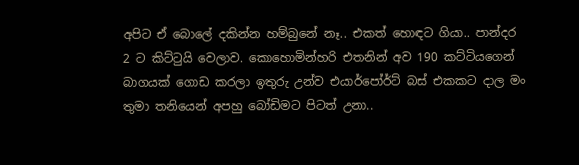අපිට ඒ බොලේ දකින්න හම්බුනේ නෑ.. එකත් හොඳට ගියා.. පාන්දර 2 ට කිට්ටුයි වෙලාව. කොහොමින්හරි එතනින් අව 190 කට්ටියගෙන් බාගයක් ගොඩ කරලා ඉතුරු උන්ව එයාර්පෝර්ට් බස් එකකට දාල මං තුමා තනියෙන් අපහු බෝඩිමට පිටත් උනා..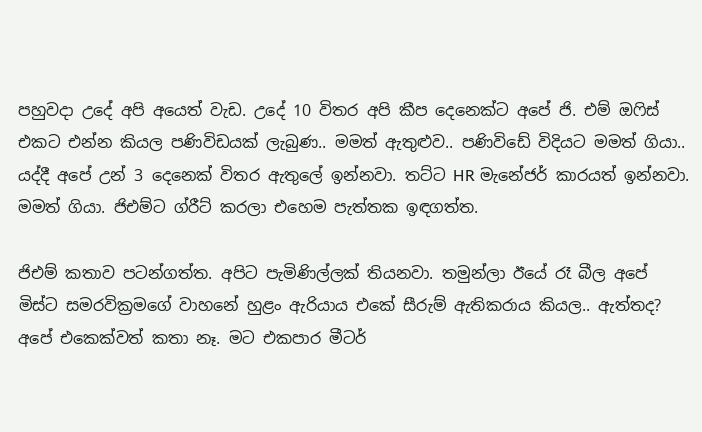පහුවදා උදේ අපි අයෙත් වැඩ. උදේ 10 විතර අපි කීප දෙනෙක්ට අපේ ජි. එම් ඔෆිස් එකට එන්න කියල පණිවිඩයක් ලැබුණ.. මමත් ඇතුළුව.. පණිවිඩේ විදියට මමත් ගියා.. යද්දී අපේ උන් 3 දෙනෙක් විතර ඇතුලේ ඉන්නවා. තට්ට HR මැනේජර් කාරයත් ඉන්නවා. මමත් ගියා. ජිඑම්ට ග්රීට් කරලා එහෙම පැත්තක ඉඳගත්ත.

ජිඑම් කතාව පටන්ගත්ත. අපිට පැමිණිල්ලක් තියනවා. තමුන්ලා ඊයේ රෑ බීල අපේ මිස්ට සමරවික්‍රමගේ වාහනේ හුළං ඇරියාය එකේ සීරුම් ඇතිකරාය කියල.. ඇත්තද? අපේ එකෙක්වත් කතා නෑ. මට එකපාර මීටර්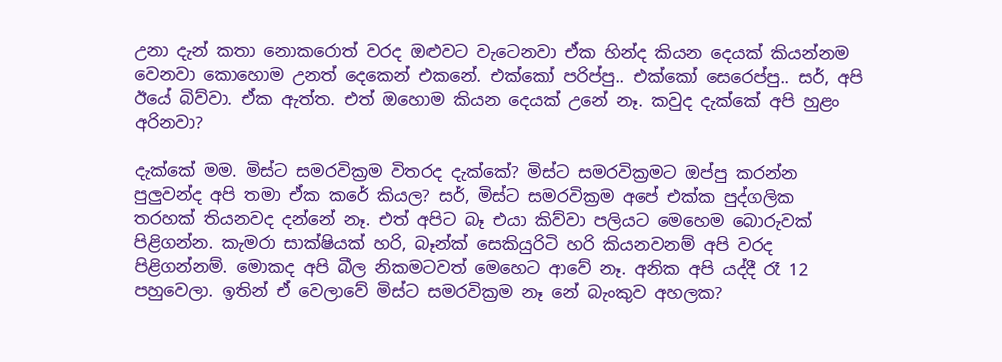උනා දැන් කතා නොකරොත් වරද ඔළුවට වැටෙනවා ඒක හින්ද කියන දෙයක් කියන්නම වෙනවා කොහොම උනත් දෙකෙන් එකනේ. එක්කෝ පරිප්පු.. එක්කෝ සෙරෙප්පු.. සර්, අපි ඊයේ බිව්වා. ඒක ඇත්ත. එත් ඔහොම කියන දෙයක් උනේ නෑ. කවුද දැක්කේ අපි හුළං අරිනවා?

දැක්කේ මම. මිස්ට සමරවික්‍රම විතරද දැක්කේ? මිස්ට සමරවික්‍රමට ඔප්පු කරන්න පුලුවන්ද අපි තමා ඒක කරේ කියල? සර්, මිස්ට සමරවික්‍රම අපේ එක්ක පුද්ගලික තරහක් තියනවද දන්නේ නෑ. එත් අපිට බෑ එයා කිව්වා පලියට මෙහෙම බොරුවක් පිළිගන්න. කැමරා සාක්ෂියක් හරි, බෑන්ක් සෙකියුරිටි හරි කියනවනම් අපි වරද පිළිගන්නම්. මොකද අපි බීල නිකමටවත් මෙහෙට ආවේ නෑ. අනික අපි යද්දී රෑ 12 පහුවෙලා. ඉතින් ඒ වෙලාවේ මිස්ට සමරවික්‍රම නෑ නේ බැංකුව අහලක?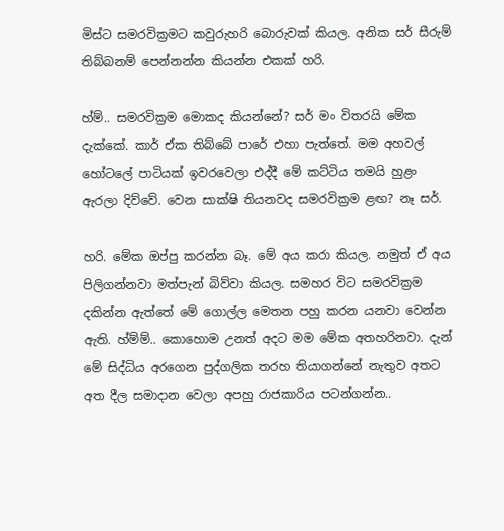මිස්ට සමරවික්‍රමට කවුරුහරි බොරුවක් කියල. අනික සර් සීරුම් තිබ්බනම් පෙන්නන්න කියන්න එකක් හරි.

හ්ම්.. සමරවික්‍රම මොකද කියන්නේ? සර් මං විතරයි මේක දැක්කේ. කාර් ඒක තිබ්බේ පාරේ එහා පැත්තේ. මම අහවල් හෝටලේ පාටියක් ඉවරවෙලා එද්දී මේ කට්ටිය තමයි හුළං ඇරලා දිව්වේ. වෙන සාක්ෂි තියනවද සමරවික්‍රම ළඟ? නෑ සර්.

හරි. මේක ඔප්පු කරන්න බෑ. මේ අය කරා කියල. නමුත් ඒ අය පිලිගන්නවා මත්පැන් බිව්වා කියල. සමහර විට සමරවික්‍රම දකින්න ඇත්තේ මේ ගොල්ල මෙතන පහු කරන යනවා වෙන්න ඇති. හ්ම්ම්.. කොහොම උනත් අදට මම මේක අතහරිනවා. දැන් මේ සිද්ධිය අරගෙන පුද්ගලික තරහ තියාගන්නේ නැතුව අතට අත දීල සමාදාන වෙලා අපහු රාජකාරිය පටන්ගන්න..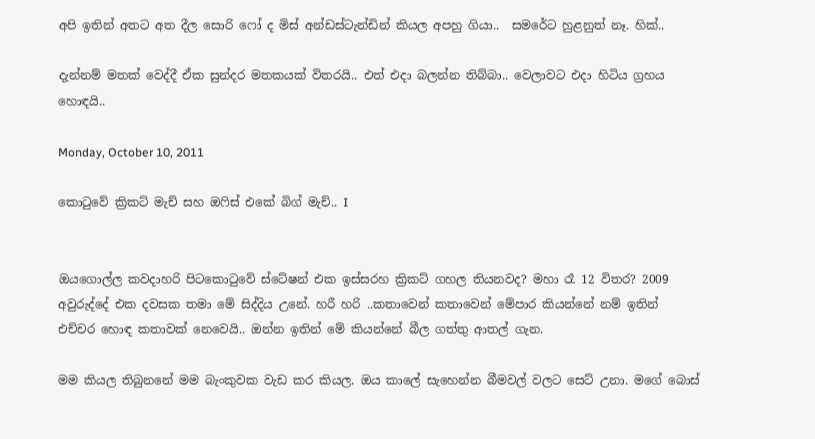අපි ඉතින් අතට අත දීල සොරි ෆෝ ද මිස් අන්ඩස්ටැන්ඩින් කියල අපහු ගියා..  සමරේට හුළනුත් නෑ. හික්..

දැන්නම් මතක් වෙද්දී ඒක සුන්දර මතකයක් විතරයි.. එත් එදා බලන්න තිබ්බා.. වෙලාවට එදා හිටිය ග්‍රහය හොඳයි..

Monday, October 10, 2011

කොටුවේ ක්‍රිකට් මැච් සහ ඔෆිස් එකේ බිග් මැච්.. I


ඔයගොල්ල කවදාහරි පිටකොටුවේ ස්ටේෂන් එක ඉස්සරහ ක්‍රිකට් ගහල තියනවද? මහා රෑ 12 විතර? 2009 අවුරුද්දේ එක දවසක තමා මේ සිද්දිය උනේ. හරී හරි ..කතාවෙන් කතාවෙන් මේපාර කියන්නේ නම් ඉතින් එච්චර හොඳ කතාවක් නෙවෙයි.. ඔන්න ඉතින් මේ කියන්නේ බීල ගත්තු ආතල් ගැන.

මම කියල තිබුනනේ මම බැංකුවක වැඩ කර කියල. ඔය කාලේ සැහෙන්න බීමවල් වලට සෙට් උනා. මගේ බොස්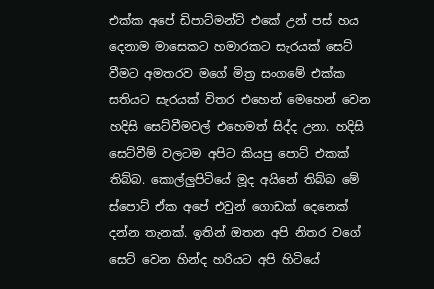එක්ක අපේ ඩිපාට්මන්ට් එකේ උන් පස් හය දෙනාම මාසෙකට හමාරකට සැරයක් සෙට් වීමට අමතරව මගේ මිත්‍ර සංගමේ එක්ක සතියට සැරයක් විතර එහෙන් මෙහෙන් වෙන හදිසි සෙට්වීමවල් එහෙමත් සිද්ද උනා. හදිසි සෙට්වීම් වලටම අපිට කියපු පොට් එකක් තිබ්බ. කොල්ලුපිටියේ මූද අයිනේ තිබ්බ මේ ස්පොට් ඒක අපේ එවුන් ගොඩක් දෙනෙක් දන්න තැනක්. ඉතින් ඔතන අපි නිතර වගේ සෙට් වෙන හින්ද හරියට අපි හිටියේ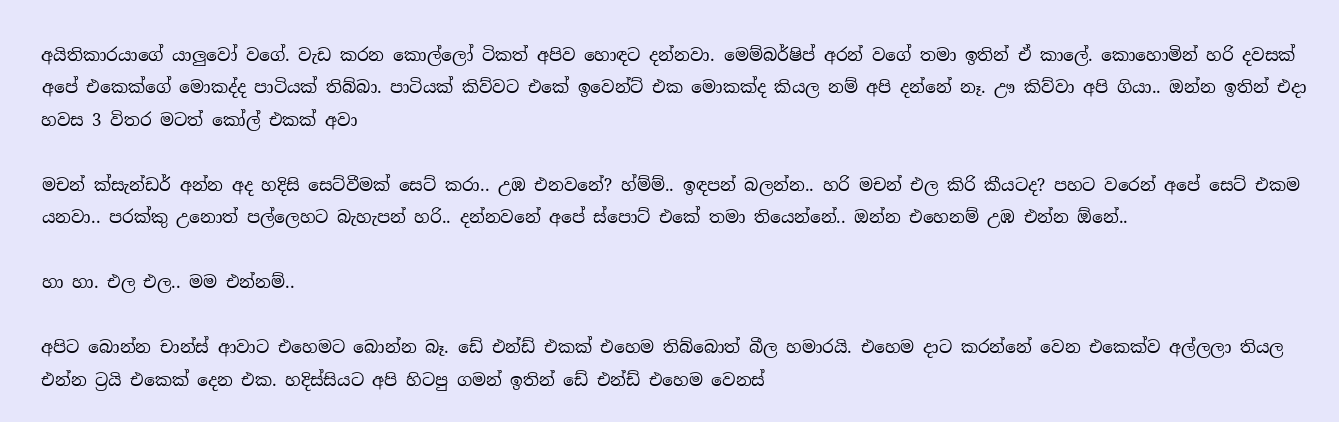අයිතිකාරයාගේ යාලුවෝ වගේ. වැඩ කරන කොල්ලෝ ටිකත් අපිව හොඳට දන්නවා. මෙම්බර්ෂිප් අරන් වගේ තමා ඉතින් ඒ කාලේ. කොහොමින් හරි දවසක් අපේ එකෙක්ගේ මොකද්ද පාටියක් තිබ්බා. පාටියක් කිව්වට එකේ ඉවෙන්ට් එක මොකක්ද කියල නම් අපි දන්නේ නෑ. ඌ කිව්වා අපි ගියා.. ඔන්න ඉතින් එදා හවස 3 විතර මටත් කෝල් එකක් අවා

මචන් ක්සැන්ඩර් අන්න අද හදිසි සෙට්වීමක් සෙට් කරා.. උඹ එනවනේ? හ්ම්ම්.. ඉඳපන් බලන්න.. හරි මචන් එල කිරි කීයටද? පහට වරෙන් අපේ සෙට් එකම යනවා.. පරක්කු උනොත් පල්ලෙහට බැහැපන් හරි.. දන්නවනේ අපේ ස්පොට් එකේ තමා තියෙන්නේ.. ඔන්න එහෙනම් උඹ එන්න ඕනේ..

හා හා. එල එල.. මම එන්නම්..

අපිට බොන්න චාන්ස් ආවාට එහෙමට බොන්න බෑ. ඩේ එන්ඩ් එකක් එහෙම තිබ්බොත් බීල හමාරයි. එහෙම දාට කරන්නේ වෙන එකෙක්ව අල්ලලා තියල එන්න ට්‍රයි එකෙක් දෙන එක. හදිස්සියට අපි හිටපු ගමන් ඉතින් ඩේ එන්ඩ් එහෙම වෙනස්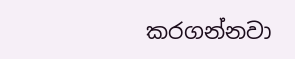කරගන්නවා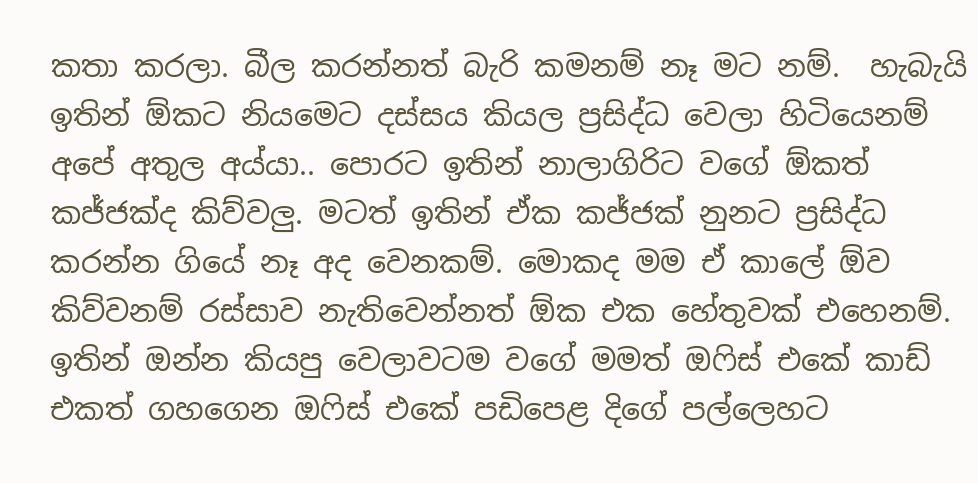කතා කරලා. බීල කරන්නත් බැරි කමනම් නෑ මට නම්.  හැබැයි ඉතින් ඕකට නියමෙට දස්සය කියල ප්‍රසිද්ධ වෙලා හිටියෙනම් අපේ අතුල අය්යා.. පොරට ඉතින් නාලාගිරිට වගේ ඕකත් කජ්ජක්ද කිව්වලු. මටත් ඉතින් ඒක කජ්ජක් නුනට ප්‍රසිද්ධ කරන්න ගියේ නෑ අද වෙනකම්. මොකද මම ඒ කාලේ ඕව කිව්වනම් රස්සාව නැතිවෙන්නත් ඕක එක හේතුවක් එහෙනම්. ඉතින් ඔන්න කියපු වෙලාවටම වගේ මමත් ඔෆිස් එකේ කාඩ් එකත් ගහගෙන ඔෆිස් එකේ පඩිපෙළ දිගේ පල්ලෙහට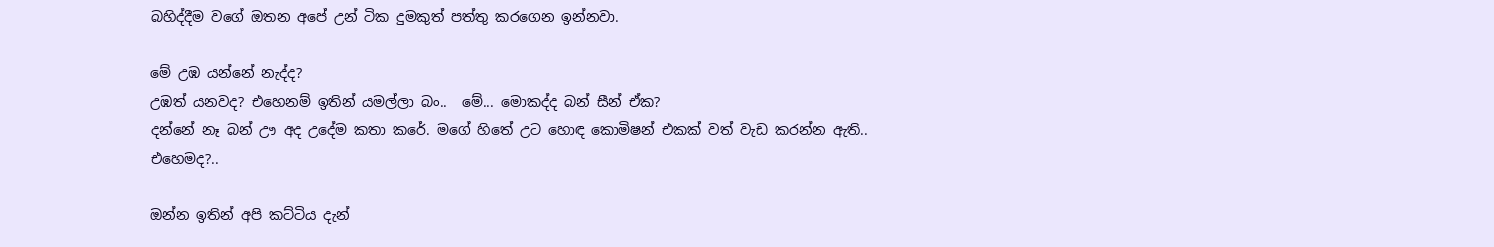බහිද්දීම වගේ ඔතන අපේ උන් ටික දුමකුත් පත්තු කරගෙන ඉන්නවා.

මේ උඹ යන්නේ නැද්ද?
උඹත් යනවද? එහෙනම් ඉතින් යමල්ලා බං..  මේ... මොකද්ද බන් සීන් ඒක?
දන්නේ නෑ බන් ඌ අද උදේම කතා කරේ. මගේ හිතේ උට හොඳ කොමිෂන් එකක් වත් වැඩ කරන්න ඇති..
එහෙමද?..

ඔන්න ඉතින් අපි කට්ටිය දැන්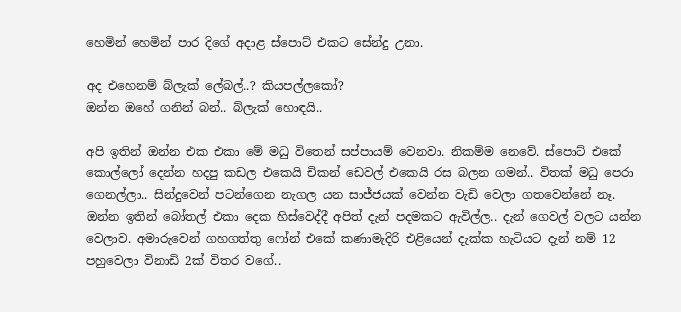හෙමින් හෙමින් පාර දිගේ අදාළ ස්පොට් එකට සේන්දු උනා.

අද එහෙනම් බ්ලැක් ලේබල්..? කියපල්ලකෝ?
ඔන්න ඔහේ ගනින් බන්.. බ්ලැක් හොඳයි..

අපි ඉතින් ඔන්න එක එකා මේ මධු විතෙන් සප්පායම් වෙනවා. නිකම්ම නෙවේ. ස්පොට් එකේ කොල්ලෝ දෙන්න හදපු කඩල එකෙයි චිකන් ඩෙවල් එකෙයි රස බලන ගමන්.. විතක් මධු පෙරා ගෙනල්ලා.. සින්දුවෙන් පටන්ගෙන නැගල යන සාජ්ජයක් වෙන්න වැඩි වෙලා ගතවෙන්නේ නෑ. ඔන්න ඉතින් බෝතල් එකා දෙක හිස්වෙද්දී අපිත් දැන් පදමකට ඇවිල්ල.. දැන් ගෙවල් වලට යන්න වෙලාව. අමාරුවෙන් ගහගත්තු ෆෝන් එකේ කණාමැදිරි එළියෙන් දැක්ක හැටියට දැන් නම් 12 පහුවෙලා විනාඩි 2ක් විතර වගේ..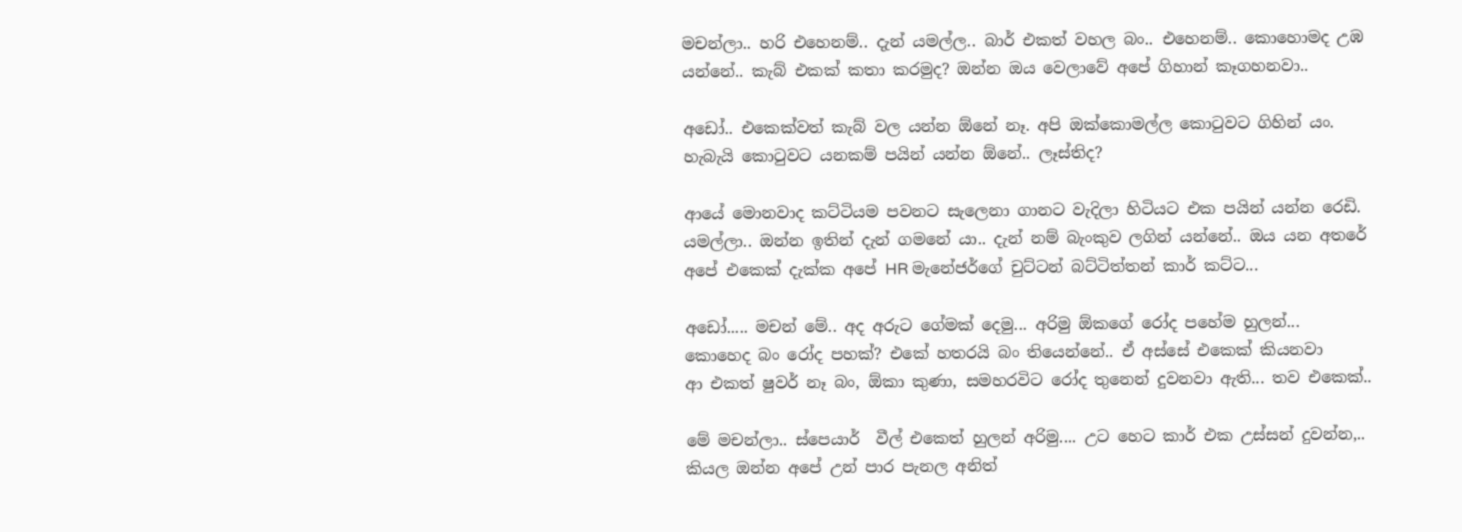මචන්ලා.. හරි එහෙනම්.. දැන් යමල්ල.. බාර් එකත් වහල බං.. එහෙනම්.. කොහොමද උඹ යන්නේ.. කැබ් එකක් කතා කරමුද? ඔන්න ඔය වෙලාවේ අපේ ගිහාන් කෑගහනවා..

අඩෝ.. එකෙක්වත් කැබ් වල යන්න ඕනේ නෑ. අපි ඔක්කොමල්ල කොටුවට ගිහින් යං. හැබැයි කොටුවට යනකම් පයින් යන්න ඕනේ.. ලෑස්තිද?

ආයේ මොනවාද කට්ටියම පවනට සැලෙනා ගානට වැදිලා හිටියට එක පයින් යන්න රෙඩි. යමල්ලා.. ඔන්න ඉතින් දැන් ගමනේ යා.. දැන් නම් බැංකුව ලගින් යන්නේ.. ඔය යන අතරේ අපේ එකෙක් දැක්ක අපේ HR මැනේජර්ගේ චුට්ටන් බට්ටිත්තන් කාර් කට්ට...

අඩෝ..... මචන් මේ.. අද අරුට ගේමක් දෙමු... අරිමු ඕකගේ රෝද පහේම හුලන්...
කොහෙද බං රෝද පහක්? එකේ හතරයි බං තියෙන්නේ.. ඒ අස්සේ එකෙක් කියනවා
ආ එකත් ෂුවර් නෑ බං, ඕකා කුණා, සමහරවිට රෝද තුනෙන් දුවනවා ඇති... තව එකෙක්..

මේ මචන්ලා.. ස්පෙයාර්  වීල් එකෙත් හුලන් අරිමු.... උට හෙට කාර් එක උස්සන් දුවන්න,.. කියල ඔන්න අපේ උන් පාර පැනල අනිත්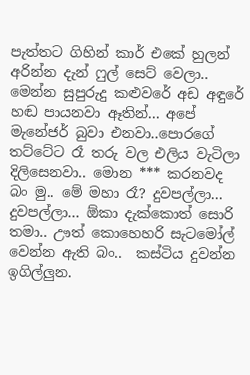පැත්තට ගිහින් කාර් එකේ හුලන් අරින්න දැන් ෆුල් සෙට් වෙලා.. මෙන්න සුපුරුදු කළුවරේ අඩ අඳුරේ හඬ පායනවා ඈතින්... අපේ මැනේජර් බුවා එනවා..පොරගේ තට්ටේට රෑ තරු වල එලිය වැටිලා දිලිසෙනවා.. මොන *** කරනවද බං මු.. මේ මහා රෑ? දුවපල්ලා... දුවපල්ලා... ඕකා දැක්කොත් සොරි තමා.. ඌත් කොහෙහරි සැටමෝල් වෙන්න ඇති බං..  කස්ටිය දුවන්න ඉගිල්ලුන.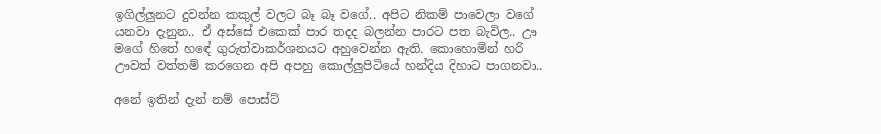ඉගිල්ලුනට දුවන්න කකුල් වලට බෑ බෑ වගේ.. අපිට නිකම් පාවෙලා වගේ යනවා දැනුන.. ඒ අස්සේ එකෙක් පාර තදද බලන්න පාරට පත බැවිල.. ඌ මගේ හිතේ හඳේ ගුරුත්වාකර්ශනයට අහුවෙන්න ඇති. කොහොමින් හරි ඌවත් වත්තම් කරගෙන අපි අපහු කොල්ලුපිටියේ හන්දිය දිහාට පාගනවා..

අනේ ඉතින් දැන් නම් පොස්ට්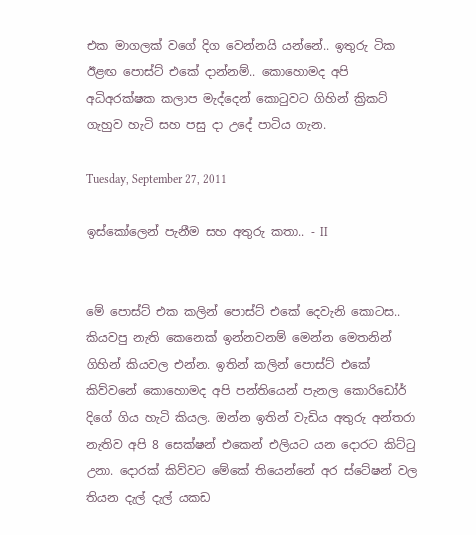එක මාගලක් වගේ දිග වෙන්නයි යන්නේ.. ඉතුරු ටික ඊළඟ පොස්ට් එකේ දාන්නම්.. කොහොමද අපි අධිඅරක්ෂක කලාප මැද්දෙන් කොටුවට ගිහින් ක්‍රිකට් ගැහුව හැටි සහ පසු දා උදේ පාටිය ගැන.

Tuesday, September 27, 2011

ඉස්කෝලෙන් පැනීම සහ අතුරු කතා.. - II


මේ පොස්ට් එක කලින් පොස්ට් එකේ දෙවැනි කොටස.. කියවපු නැති කෙනෙක් ඉන්නවනම් මෙන්න මෙතනින් ගිහින් කියවල එන්න. ඉතින් කලින් පොස්ට් එකේ කිව්වනේ කොහොමද අපි පන්තියෙන් පැනල කොරිඩෝර් දිගේ ගිය හැටි කියල. ඔන්න ඉතින් වැඩිය අතුරු අන්තරා නැතිව අපි 8 සෙක්ෂන් එකෙන් එලියට යන දොරට කිට්ටු උනා. දොරක් කිව්වට මේකේ තියෙන්නේ අර ස්ටේෂන් වල තියන දැල් දැල් යකඩ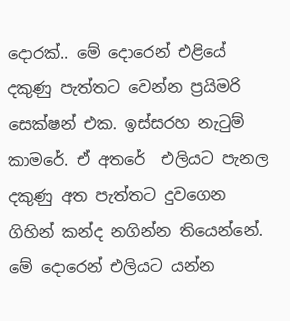දොරක්.. මේ දොරෙන් එළියේ දකුණු පැත්තට වෙන්න ප්‍රයිමරි සෙක්ෂන් එක. ඉස්සරහ නැටුම් කාමරේ. ඒ අතරේ  එලියට පැනල දකුණු අත පැත්තට දුවගෙන ගිහින් කන්ද නගින්න තියෙන්නේ. මේ දොරෙන් එලියට යන්න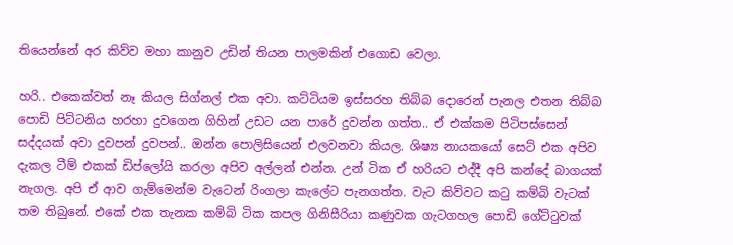තියෙන්නේ අර කිව්ව මහා කානුව උඩින් තියන පාලමකින් එගොඩ වෙලා.

හරි.. එකෙක්වත් නෑ කියල සිග්නල් එක අවා. කට්ටියම ඉස්සරහ තිබ්බ දොරෙන් පැනල එතන තිබ්බ පොඩි පිට්ටනිය හරහා දුවගෙන ගිහින් උඩට යන පාරේ දුවන්න ගත්ත.. ඒ එක්කම පිටිපස්සෙන් සද්දයක් අවා දුවපන් දුවපන්.. ඔන්න පොලිසියෙන් එලවනවා කියල. ශිෂ්‍ය නායකයෝ සෙට් එක අපිව දැකල ටීම් එකක් ඩිප්ලෝයි කරලා අපිව අල්ලන් එන්න. උන් ටික ඒ හරියට එද්දී අපි කන්දේ බාගයක් නැගල. අපි ඒ ආව ගැම්මෙන්ම වැටෙන් රිංගලා කැලේට පැනගත්ත. වැට කිව්වට කටු කම්බි වැටක් තම තිබුනේ. එකේ එක තැනක කම්බි ටික කපල ගිනිසීරියා කණුවක ගැටගහල පොඩි ගේට්ටුවක්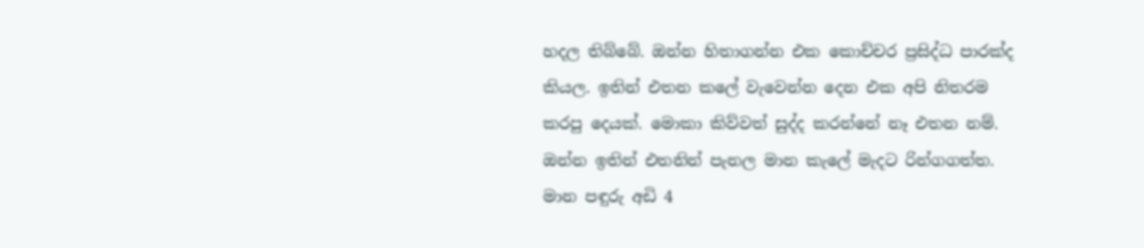හදල තිබ්බේ. ඔන්න හිතාගන්න එක කොච්චර ප්‍රසිද්ධ පාරක්ද කියල. ඉතින් එතන කලේ වැවෙන්න දෙන එක අපි නිතරම කරපු දෙයක්. මොකා කිව්වත් සුද්ද කරන්නේ නෑ එතන නම්. ඔන්න ඉතින් එතනින් පැනල මාන කැලේ මැදට රින්ගගත්ත. මාන පඳුරු අඩි 4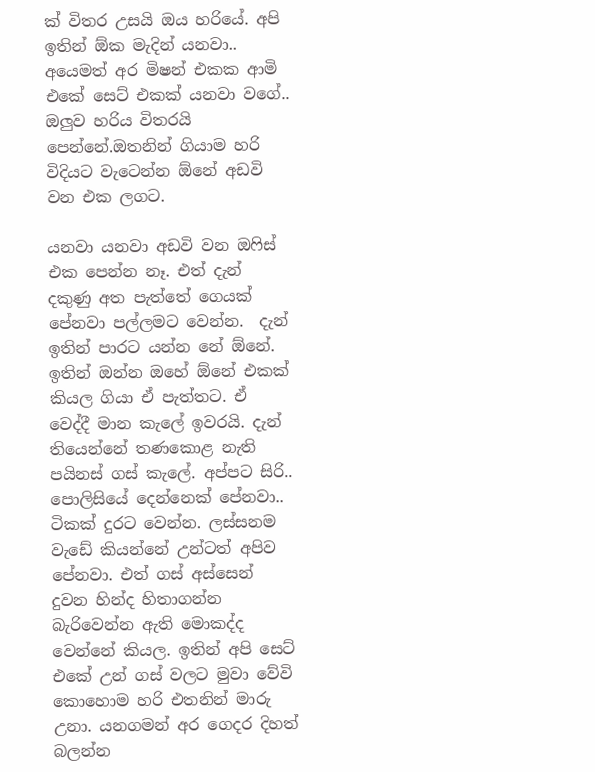ක් විතර උසයි ඔය හරියේ. අපි ඉතින් ඕක මැදින් යනවා.. අයෙමත් අර මිෂන් එකක ආමි එකේ සෙට් එකක් යනවා වගේ.. ඔලුව හරිය විතරයි පෙන්නේ.ඔතනින් ගියාම හරි විදියට වැටෙන්න ඕනේ අඩවි වන එක ලගට.

යනවා යනවා අඩවි වන ඔෆිස් එක පෙන්න නෑ. එත් දැන් දකුණු අත පැත්තේ ගෙයක් පේනවා පල්ලමට වෙන්න.  දැන් ඉතින් පාරට යන්න නේ ඕනේ. ඉතින් ඔන්න ඔහේ ඕනේ එකක් කියල ගියා ඒ පැත්තට. ඒ වෙද්දී මාන කැලේ ඉවරයි. දැන් තියෙන්නේ තණකොළ නැති පයිනස් ගස් කැලේ. අප්පට සිරි.. පොලිසියේ දෙන්නෙක් පේනවා.. ටිකක් දුරට වෙන්න. ලස්සනම වැඩේ කියන්නේ උන්ටත් අපිව පේනවා. එත් ගස් අස්සෙන් දුවන හින්ද හිතාගන්න බැරිවෙන්න ඇති මොකද්ද වෙන්නේ කියල. ඉතින් අපි සෙට් එකේ උන් ගස් වලට මුවා වේවි කොහොම හරි එතනින් මාරු උනා. යනගමන් අර ගෙදර දිහත් බලන්න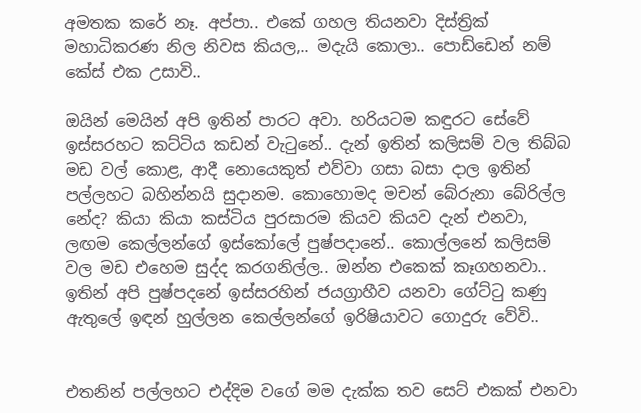අමතක කරේ නෑ. අප්පා.. එකේ ගහල තියනවා දිස්ත්‍රික් මහාධිකරණ නිල නිවස කියල,.. මදැයි කොලා.. පොඩ්ඩෙන් නම් කේස් එක උසාවි..

ඔයින් මෙයින් අපි ඉතින් පාරට අවා. හරියටම කඳුරට සේවේ ඉස්සරහට කට්ටිය කඩන් වැටුනේ.. දැන් ඉතින් කලිසම් වල තිබ්බ මඩ වල් කොළ, ආදී නොයෙකුත් එව්වා ගසා බසා දාල ඉතින් පල්ලහට බහින්නයි සුදානම. කොහොමද මචන් බේරුනා බේරිල්ල නේද? කියා කියා කස්ටිය පුරසාරම කියව කියව දැන් එනවා, ලඟම කෙල්ලන්ගේ ඉස්කෝලේ පුෂ්පදානේ.. කොල්ලනේ කලිසම් වල මඩ එහෙම සුද්ද කරගනිල්ල.. ඔන්න එකෙක් කෑගහනවා.. ඉතින් අපි පුෂ්පදනේ ඉස්සරහින් ජයග්‍රාහීව යනවා ගේට්ටු කණු ඇතුලේ ඉඳන් හුල්ලන කෙල්ලන්ගේ ඉරිෂියාවට ගොදුරු වේවි..


එතනින් පල්ලහට එද්දිම වගේ මම දැක්ක තව සෙට් එකක් එනවා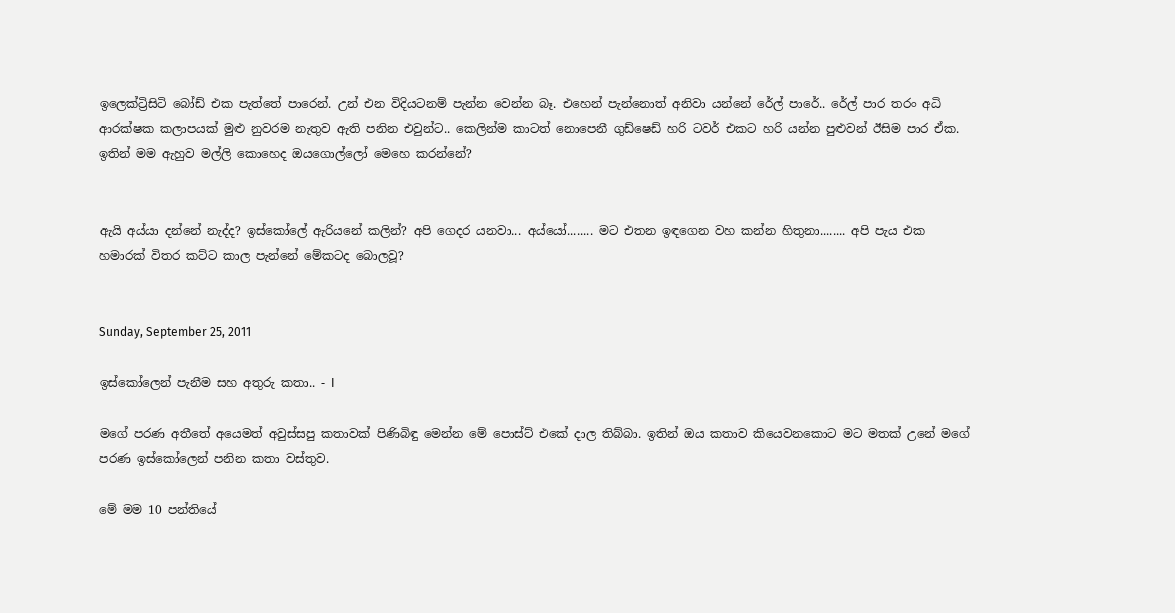ඉලෙක්ට්‍රිසිටි බෝඩ් එක පැත්තේ පාරෙන්. උන් එන විදියටනම් පැන්න වෙන්න බෑ. එහෙන් පැන්නොත් අනිවා යන්නේ රේල් පාරේ.. රේල් පාර තරං අධි ආරක්ෂක කලාපයක් මුළු නුවරම නැතුව ඇති පනින එවුන්ට.. කෙලින්ම කාටත් නොපෙනී ගුඩ්ෂෙඩ් හරි ටවර් එකට හරි යන්න පුළුවන් ඊසිම පාර ඒක. ඉතින් මම ඇහුව මල්ලි කොහෙද ඔයගොල්ලෝ මෙහෙ කරන්නේ?


ඇයි අය්යා දන්නේ නැද්ද? ඉස්කෝලේ ඇරියනේ කලින්? අපි ගෙදර යනවා... අය්යෝ........ මට එතන ඉඳගෙන වහ කන්න හිතුනා........ අපි පැය එක හමාරක් විතර කට්ට කාල පැන්නේ මේකටද බොලවූ?


Sunday, September 25, 2011

ඉස්කෝලෙන් පැනීම සහ අතුරු කතා.. - I

මගේ පරණ අතීතේ අයෙමත් අවුස්සපු කතාවක් පිණිබිඳු මෙන්න මේ පොස්ට් එකේ දාල තිබ්බා. ඉතින් ඔය කතාව කියෙවනකොට මට මතක් උනේ මගේ පරණ ඉස්කෝලෙන් පනින කතා වස්තුව.

මේ මම 10 පන්තියේ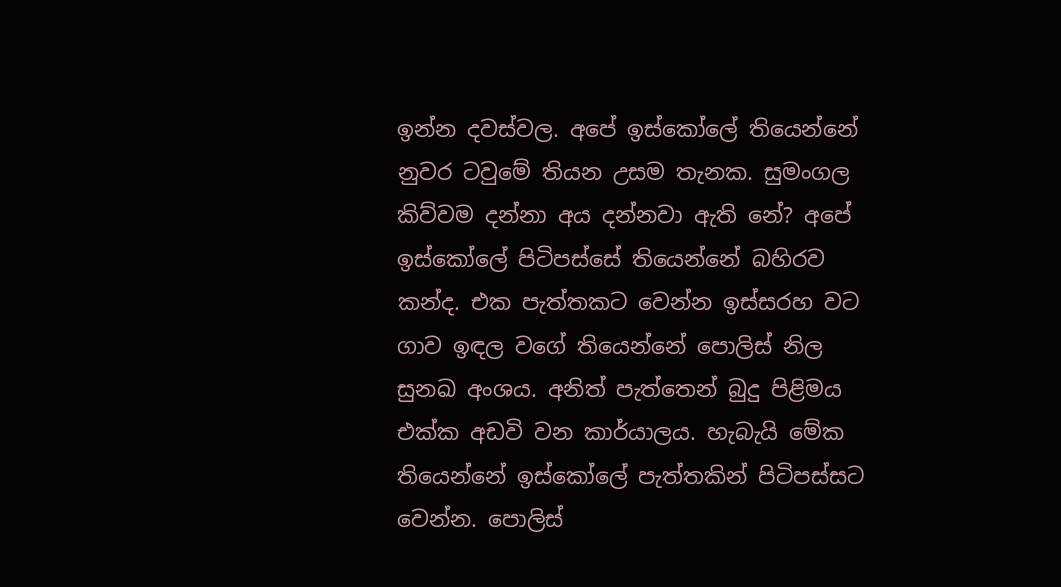ඉන්න දවස්වල. අපේ ඉස්කෝලේ තියෙන්නේ නුවර ටවුමේ තියන උසම තැනක. සුමංගල කිව්වම දන්නා අය දන්නවා ඇති නේ? අපේ ඉස්කෝලේ පිටිපස්සේ තියෙන්නේ බහිරව කන්ද. එක පැත්තකට වෙන්න ඉස්සරහ වට ගාව ඉඳල වගේ තියෙන්නේ පොලිස් නිල සුනඛ අංශය. අනිත් පැත්තෙන් බුදු පිළිමය එක්ක අඩවි වන කාර්යාලය. හැබැයි මේක තියෙන්නේ ඉස්කෝලේ පැත්තකින් පිටිපස්සට වෙන්න. පොලිස්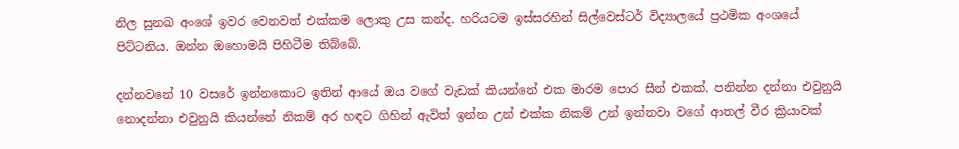නිල සුනඛ අංශේ ඉවර වෙනවත් එක්කම ලොකු උස කන්ද. හරියටම ඉස්සරහින් සිල්වෙස්ටර් විද්‍යාලයේ ප්‍රථමික අංශයේ පිට්ටනිය. ඔන්න ඔහොමයි පිහිටීම තිබ්බේ.

දන්නවනේ 10 වසරේ ඉන්නකොට ඉතින් ආයේ ඔය වගේ වැඩක් කියන්නේ එක මාරම පොර සීන් එකක්. පනින්න දන්නා එවුනුයි නොදන්නා එවුනුයි කියන්නේ නිකම් අර හඳට ගිහින් ඇවිත් ඉන්න උන් එක්ක නිකම් උන් ඉන්නවා වගේ ආතල් වීර ක්‍රියාවක්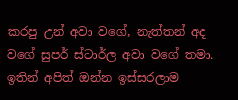කරපු උන් අවා වගේ, නැත්තන් අද වගේ සුපර් ස්ටාර්ල අවා වගේ තමා. ඉතින් අපිත් ඔන්න ඉස්සරලාම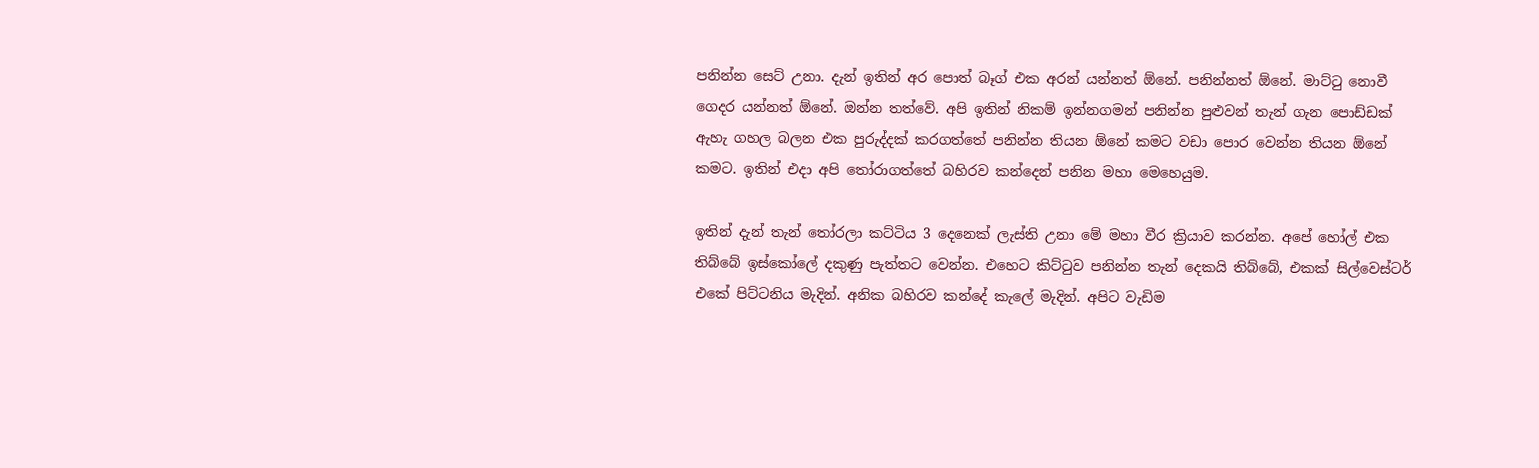පනින්න සෙට් උනා. දැන් ඉතින් අර පොත් බෑග් එක අරන් යන්නත් ඕනේ. පනින්නත් ඕනේ. මාට්ටු නොවී ගෙදර යන්නත් ඕනේ. ඔන්න තත්වේ. අපි ඉතින් නිකම් ඉන්නගමන් පනින්න පුළුවන් තැන් ගැන පොඩ්ඩක් ඇහැ ගහල බලන එක පුරුද්දක් කරගත්තේ පනින්න තියන ඕනේ කමට වඩා පොර වෙන්න තියන ඕනේ කමට. ඉතින් එදා අපි තෝරාගත්තේ බහිරව කන්දෙන් පනින මහා මෙහෙයුම.

ඉතින් දැන් තැන් තෝරලා කට්ටිය 3 දෙනෙක් ලැස්ති උනා මේ මහා වීර ක්‍රියාව කරන්න. අපේ හෝල් එක තිබ්බේ ඉස්කෝලේ දකුණු පැත්තට වෙන්න. එහෙට කිට්ටුව පනින්න තැන් දෙකයි තිබ්බේ, එකක් සිල්වෙස්ටර් එකේ පිට්ටනිය මැදින්. අනික බහිරව කන්දේ කැලේ මැදින්. අපිට වැඩිම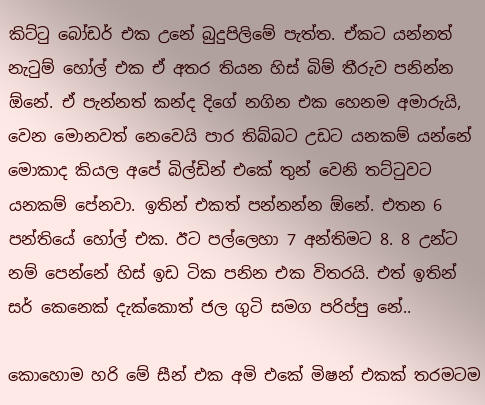කිට්ටු බෝඩර් එක උනේ බුදුපිලිමේ පැත්ත. ඒකට යන්නත් නැටුම් හෝල් එක ඒ අතර තියන හිස් බිම් තීරුව පනින්න ඕනේ. ඒ පැන්නත් කන්ද දිගේ නගින එක හෙනම අමාරුයි, වෙන මොනවත් නෙවෙයි පාර තිබ්බට උඩට යනකම් යන්නේ මොකාද කියල අපේ බිල්ඩින් එකේ තුන් වෙනි තට්ටුවට යනකම් පේනවා. ඉතින් එකත් පන්නන්න ඕනේ. එතන 6 පන්තියේ හෝල් එක. ඊට පල්ලෙහා 7 අන්තිමට 8. 8 උන්ට නම් පෙන්නේ හිස් ඉඩ ටික පනින එක විතරයි. එත් ඉතින් සර් කෙනෙක් දැක්කොත් ජල ගුටි සමග පරිප්පු නේ..

කොහොම හරි මේ සීන් එක අමි එකේ මිෂන් එකක් තරමටම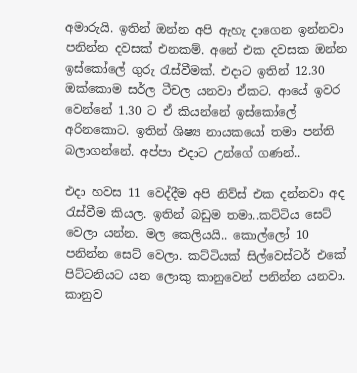අමාරුයි. ඉතින් ඔන්න අපි ඇහැ දාගෙන ඉන්නවා පනින්න දවසක් එනකම්. අනේ එක දවසක ඔන්න ඉස්කෝලේ ගුරු රැස්වීමක්. එදාට ඉතින් 12.30 ඔක්කොම සර්ල ටීචල යනවා ඒකට. ආයේ ඉවර වෙන්නේ 1.30 ට ඒ කියන්නේ ඉස්කෝලේ අරිනකොට. ඉතින් ශිෂ්‍ය නායකයෝ තමා පන්ති බලාගන්නේ. අප්පා එදාට උන්ගේ ගණන්..

එදා හවස 11 වෙද්දීම අපි නිව්ස් එක දන්නවා අද රැස්වීම කියල. ඉතින් බඩුම තමා..කට්ටිය සෙට් වෙලා යන්න. මල කෙලියයි.. කොල්ලෝ 10 පනින්න සෙට් වෙලා. කට්ටියක් සිල්වෙස්ටර් එකේ පිට්ටනියට යන ලොකු කානුවෙන් පනින්න යනවා. කානුව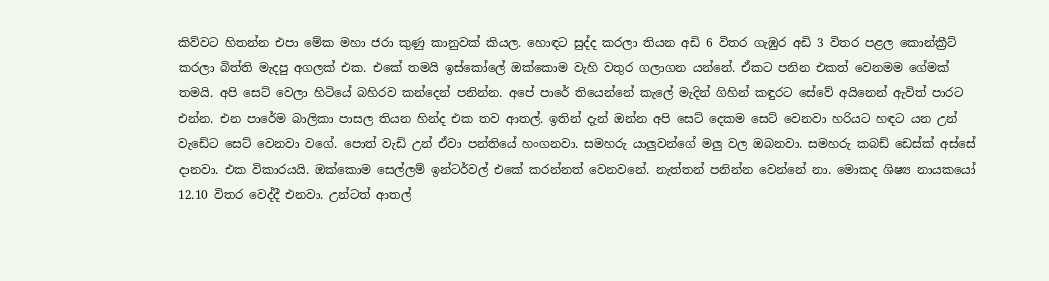කිව්වට හිතන්න එපා මේක මහා ජරා කුණු කානුවක් කියල. හොඳට සුද්ද කරලා තියන අඩි 6 විතර ගැඹුර අඩි 3 විතර පළල කොන්ක්‍රීට් කරලා බිත්ති මැදපු අගලක් එක. එකේ තමයි ඉස්කෝලේ ඔක්කොම වැහි වතුර ගලාගන යන්නේ. ඒකට පනින එකත් වෙනමම ගේමක් තමයි. අපි සෙට් වෙලා හිටියේ බහිරව කන්දෙන් පනින්න. අපේ පාරේ තියෙන්නේ කැලේ මැදින් ගිහින් කඳුරට සේවේ අයිනෙන් ඇවිත් පාරට එන්න. එන පාරේම බාලිකා පාසල තියන හින්ද එක තව ආතල්. ඉතින් දැන් ඔන්න අපි සෙට් දෙකම සෙට් වෙනවා හරියට හඳට යන උන් වැඩේට සෙට් වෙනවා වගේ. පොත් වැඩි උන් ඒවා පන්තියේ හංගනවා. සමහරු යාලුවන්ගේ මලු වල ඔබනවා. සමහරු කබඩ් ඩෙස්ක් අස්සේ දානවා. එක විකාරයයි. ඔක්කොම සෙල්ලම් ඉන්ටර්වල් එකේ කරන්නත් වෙනවනේ. නැත්තන් පනින්න වෙන්නේ නා. මොකද ශිෂ්‍ය නායකයෝ 12.10 විතර වෙද්දී එනවා. උන්ටත් ආතල්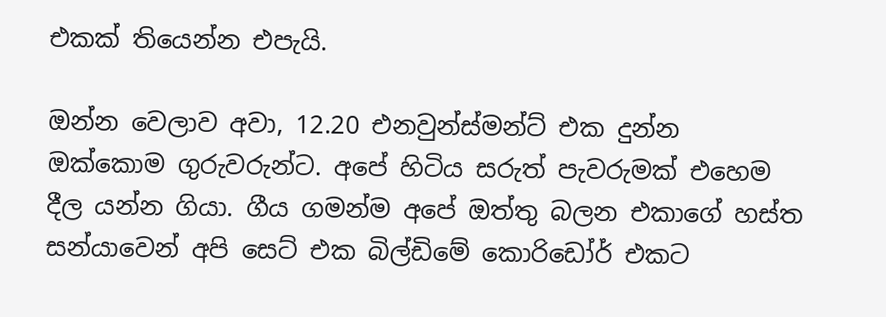එකක් තියෙන්න එපැයි.

ඔන්න වෙලාව අවා, 12.20 එනවුන්ස්මන්ට් එක දුන්න ඔක්කොම ගුරුවරුන්ට. අපේ හිටිය සරුත් පැවරුමක් එහෙම දීල යන්න ගියා. ගීය ගමන්ම අපේ ඔත්තු බලන එකාගේ හස්ත සන්යාවෙන් අපි සෙට් එක බිල්ඩිමේ කොරිඩෝර් එකට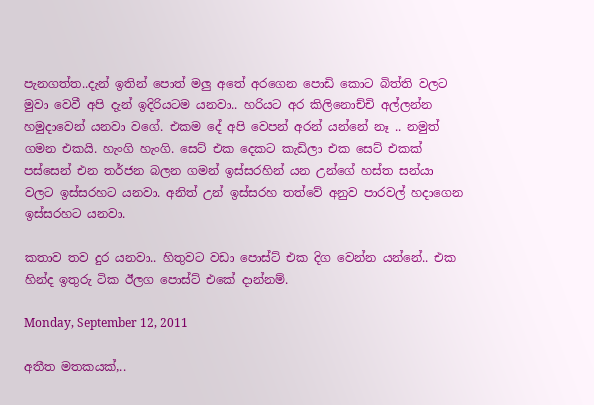පැනගත්ත..දැන් ඉතින් පොත් මලු අතේ අරගෙන පොඩි කොට බිත්ති වලට මුවා වෙවී අපි දැන් ඉදිරියටම යනවා.. හරියට අර කිලිනොච්චි අල්ලන්න හමුදාවෙන් යනවා වගේ. එකම දේ අපි වෙපන් අරන් යන්නේ නෑ .. නමුත් ගමන එකයි. හැංගි හැංගි. සෙට් එක දෙකට කැඩිලා එක සෙට් එකක් පස්සෙන් එන තර්ජන බලන ගමන් ඉස්සරහින් යන උන්ගේ හස්ත සන්යා වලට ඉස්සරහට යනවා. අනිත් උන් ඉස්සරහ තත්වේ අනුව පාරවල් හදාගෙන ඉස්සරහට යනවා.

කතාව තව දුර යනවා.. හිතුවට වඩා පොස්ට් එක දිග වෙන්න යන්නේ.. එක හින්ද ඉතුරු ටික ඊලග පොස්ට් එකේ දාන්නම්.

Monday, September 12, 2011

අතීත මතකයක්,..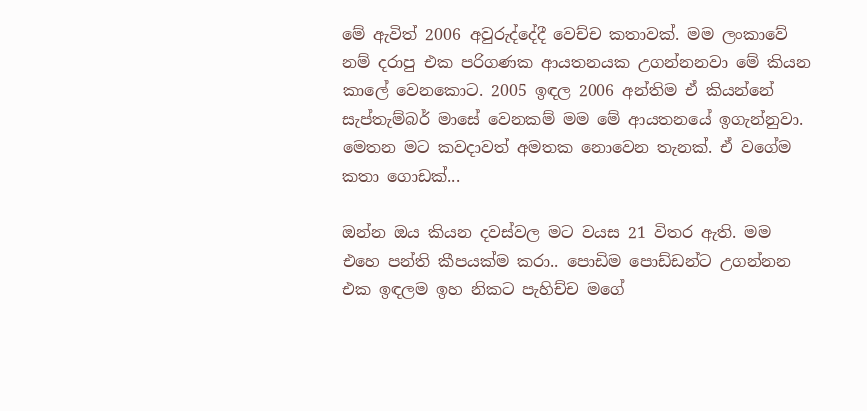මේ ඇවිත් 2006 අවුරුද්දේදී වෙච්ච කතාවක්. මම ලංකාවේ නම් දරාපු එක පරිගණක ආයතනයක උගන්නනවා මේ කියන කාලේ වෙනකොට. 2005 ඉඳල 2006 අන්තිම ඒ කියන්නේ සැප්තැම්බර් මාසේ වෙනකම් මම මේ ආයතනයේ ඉගැන්නුවා. මෙතන මට කවදාවත් අමතක නොවෙන තැනක්. ඒ වගේම කතා ගොඩක්...

ඔන්න ඔය කියන දවස්වල මට වයස 21 විතර ඇති. මම එහෙ පන්ති කීපයක්ම කරා.. පොඩිම පොඩ්ඩන්ට උගන්නන එක ඉඳලම ඉහ නිකට පැහිච්ච මගේ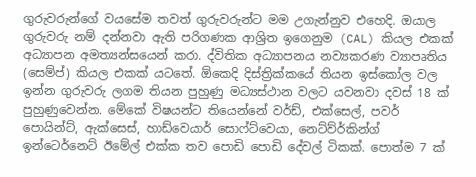ගුරුවරුන්ගේ වයසේම තවත් ගුරුවරුන්ට මම උගැන්නුව එහෙදි. ඔයාල ගුරුවරු නම් දන්නවා ඇති පරිගණක ආශ්‍රිත ඉගෙනුම (CAL) කියල එකක් අධ්‍යාපන අමත්‍යන්සයෙන් කරා. ද්විතික අධ්‍යාපනය නව්‍යකරණ ව්‍යාපෘතිය (සෙම්ප්) කියල එකක් යටතේ. ඕකෙදි දිස්ත්‍රික්කයේ තියන ඉස්කෝල වල ඉන්න ගුරුවරු ලගම තියන පුහුණු මධ්‍යස්ථාන වලට යවනවා දවස් 18 ක් පුහුණුවෙන්න. මේකේ විෂයන්ට තියෙන්නේ වර්ඩ්, එක්සෙල්, පවර් පොයින්ට්, ඇක්සෙස්, හාඩ්වෙයාර් සොෆ්ට්වෙයා, නෙට්ව්ර්කින්ග් ඉන්ටෙර්නෙට් ඊමේල් එක්ක තව පොඩි පොඩි දේවල් ටිකක්. පොත්ම 7 ක්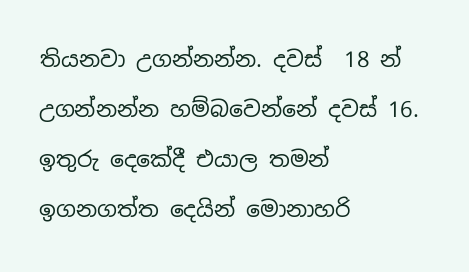තියනවා උගන්නන්න. දවස්  18 න්  උගන්නන්න හම්බවෙන්නේ දවස් 16. ඉතුරු දෙකේදී එයාල තමන් ඉගනගත්ත දෙයින් මොනාහරි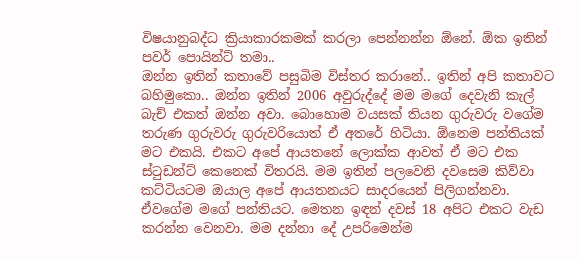විෂයානුබද්ධ ක්‍රියාකාරකමක් කරලා පෙන්නන්න ඕනේ. ඕක ඉතින් පවර් පොයින්ට් තමා..
ඔන්න ඉතින් කතාවේ පසුබිම විස්තර කරානේ.. ඉතින් අපි කතාවට බහිමුකො.. ඔන්න ඉතින් 2006 අවුරුද්දේ මම මගේ දෙවැනි කැල් බැච් එකත් ඔන්න අවා. බොහොම වයසක් තියන ගුරුවරු වගේම තරුණ ගුරුවරු ගුරුවරියොත් ඒ අතරේ හිටියා. ඕනෙම පන්තියක් මට එකයි. එකට අපේ ආයතනේ ලොක්ක ආවත් ඒ මට එක ස්ටුඩන්ට් කෙනෙක් විතරයි. මම ඉතින් පලවෙනි දවසෙම කිව්වා කට්ටියටම ඔයාල අපේ ආයතනයට සාදරයෙන් පිලිගන්නවා. ඒවගේම මගේ පන්තියට. මෙතන ඉඳන් දවස් 18 අපිට එකට වැඩ කරන්න වෙනවා. මම දන්නා දේ උපරිමෙන්ම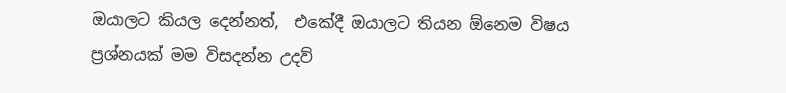ඔයාලට කියල දෙන්නත්,  එකේදී ඔයාලට තියන ඕනෙම විෂය ප්‍රශ්නයක් මම විසදන්න උදව්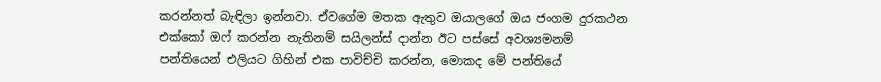කරන්නත් බැඳිලා ඉන්නවා. ඒවගේම මතක ඇතුව ඔයාලගේ ඔය ජංගම දුරකථන එක්කෝ ඔෆ් කරන්න නැතිනම් සයිලන්ස් දාන්න ඊට පස්සේ අවශ්‍යමනම් පන්තියෙන් එලියට ගිහින් එක පාවිච්චි කරන්න, මොකද මේ පන්තියේ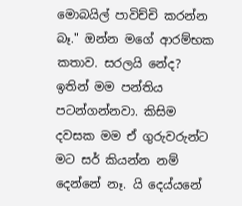මොබයිල් පාවිච්චි කරන්න බෑ." ඔන්න මගේ ආරම්භක කතාව. සරලයි නේද?
ඉතින් මම පන්තිය පටන්ගන්නවා. කිසිම දවසක මම ඒ ගුරුවරුන්ට මට සර් කියන්න නම් දෙන්නේ නෑ. යි දෙය්යනේ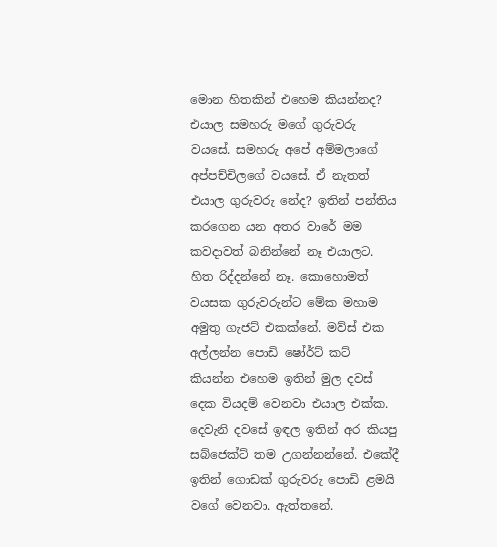මොන හිතකින් එහෙම කියන්නද? එයාල සමහරු මගේ ගුරුවරු වයසේ. සමහරු අපේ අම්මලාගේ අප්පච්චිලගේ වයසේ. ඒ නැතත් එයාල ගුරුවරු නේද? ඉතින් පන්තිය කරගෙන යන අතර වාරේ මම කවදාවත් බනින්නේ නෑ එයාලට. හිත රිද්දන්නේ නෑ. කොහොමත් වයසක ගුරුවරුන්ට මේක මහාම අමුතු ගැජට් එකක්නේ. මව්ස් එක අල්ලන්න පොඩි ෂෝර්ට් කට් කියන්න එහෙම ඉතින් මුල දවස් දෙක වියදම් වෙනවා එයාල එක්ක.
දෙවැනි දවසේ ඉඳල ඉතින් අර කියපු සබ්ජෙක්ට් තම උගන්නන්නේ. එකේදී ඉතින් ගොඩක් ගුරුවරු පොඩි ළමයි වගේ වෙනවා. ඇත්තනේ.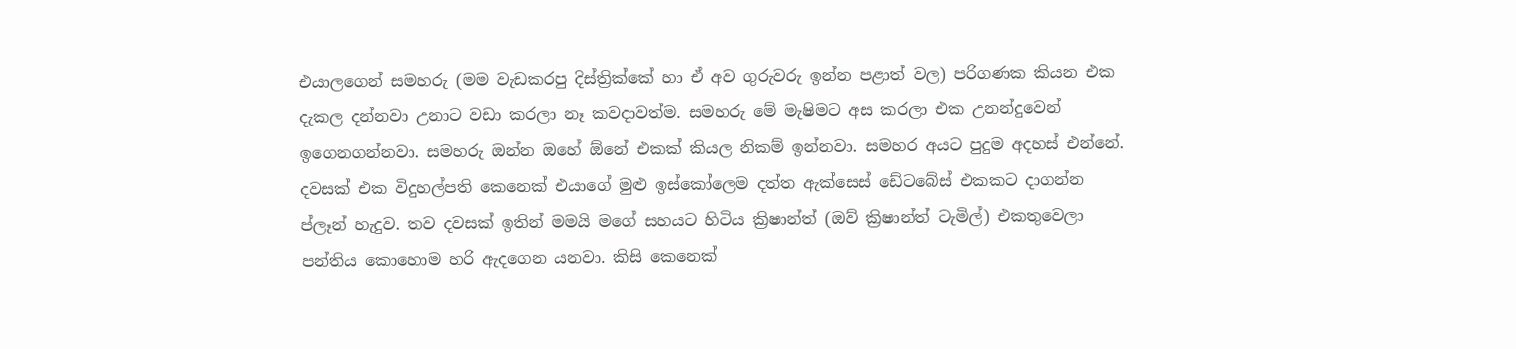එයාලගෙන් සමහරු (මම වැඩකරපු දිස්ත්‍රික්කේ හා ඒ අව ගුරුවරු ඉන්න පළාත් වල) පරිගණක කියන එක දැකල දන්නවා උනාට වඩා කරලා නෑ කවදාවත්ම. සමහරු මේ මැෂිමට අස කරලා එක උනන්දුවෙන් ඉගෙනගන්නවා. සමහරු ඔන්න ඔහේ ඕනේ එකක් කියල නිකම් ඉන්නවා. සමහර අයට පුදුම අදහස් එන්නේ. දවසක් එක විදුහල්පති කෙනෙක් එයාගේ මුළු ඉස්කෝලෙම දත්ත ඇක්සෙස් ඩේටබේස් එකකට දාගන්න ප්ලෑන් හැදුව. තව දවසක් ඉතින් මමයි මගේ සහයට හිටිය ක්‍රිෂාන්ත් (ඔව් ක්‍රිෂාන්ත් ටැමිල්) එකතුවෙලා පන්තිය කොහොම හරි ඇදගෙන යනවා. කිසි කෙනෙක්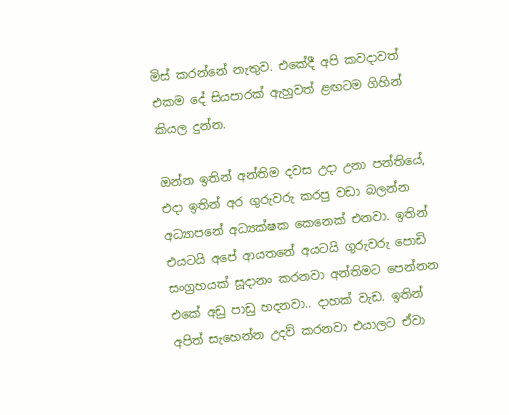මිස් කරන්නේ නැතුව. එකේදී අපි කවදාවත් එකම දේ සියපාරක් ඇහුවත් ළඟටම ගිහින් කියල දුන්න.

ඔන්න ඉතින් අන්තිම දවස උදා උනා පන්තියේ, එදා ඉතින් අර ගුරුවරු කරපු වඩා බලන්න අධ්‍යාපනේ අධ්‍යක්ෂක කෙනෙක් එනවා. ඉතින් එයටයි අපේ ආයතනේ අයටයි ගුරුවරු පොඩි සංග්‍රහයක් සූදානං කරනවා අන්තිමට පෙන්නන එකේ අඩු පාඩු හදනවා.. දාහක් වැඩ. ඉතින් අපිත් සැහෙන්න උදව් කරනවා එයාලට ඒවා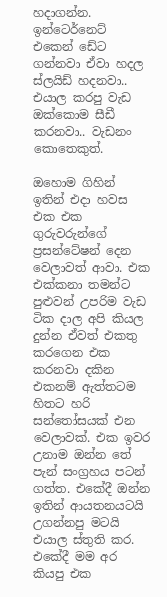හදාගන්න. ඉන්ටෙර්නෙට් එකෙන් ඩේට ගන්නවා ඒවා හදල ස්ලයිඩ් හදනවා.. එයාල කරපු වැඩ ඔක්කොම සීඩී කරනවා.. වැඩනං කොතෙකුත්.

ඔහොම ගිහින් ඉතින් එදා හවස එක එක ගුරුවරුන්ගේ ප්‍රසන්ටේෂන් දෙන වෙලාවත් ආවා. එක එක්කනා තමන්ට පුළුවන් උපරිම වැඩ ටික දාල අපි කියල දුන්න ඒවත් එකතු කරගෙන එක කරනවා දකින එකනම් ඇත්තටම හිතට හරි සන්තෝසයක් එන වෙලාවක්. එක ඉවර උනාම ඔන්න තේ පැන් සංග්‍රහය පටන් ගත්ත. එකේදී ඔන්න ඉතින් ආයතනයටයි උගන්නපු මටයි එයාල ස්තුති කර. එකේදී මම අර කියපු එක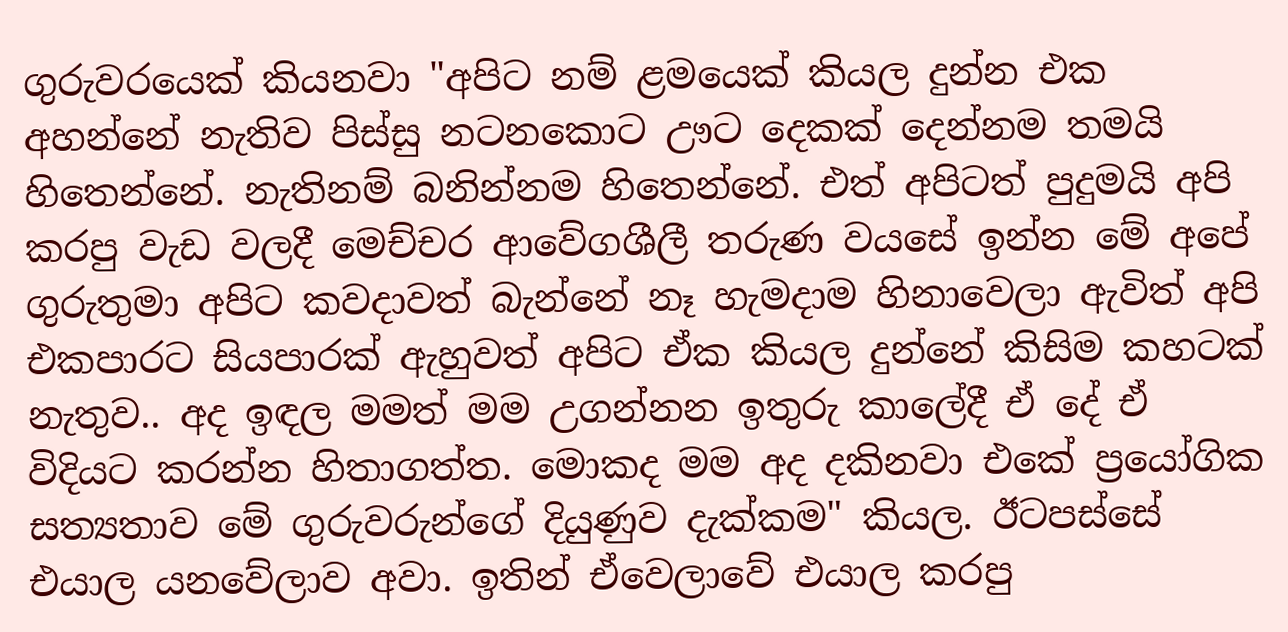ගුරුවරයෙක් කියනවා "අපිට නම් ළමයෙක් කියල දුන්න එක අහන්නේ නැතිව පිස්සු නටනකොට ඌට දෙකක් දෙන්නම තමයි හිතෙන්නේ. නැතිනම් බනින්නම හිතෙන්නේ. එත් අපිටත් පුදුමයි අපි කරපු වැඩ වලදී මෙච්චර ආවේගශීලී තරුණ වයසේ ඉන්න මේ අපේ ගුරුතුමා අපිට කවදාවත් බැන්නේ නෑ හැමදාම හිනාවෙලා ඇවිත් අපි එකපාරට සියපාරක් ඇහුවත් අපිට ඒක කියල දුන්නේ කිසිම කහටක් නැතුව.. අද ඉඳල මමත් මම උගන්නන ඉතුරු කාලේදී ඒ දේ ඒ විදියට කරන්න හිතාගත්ත. මොකද මම අද දකිනවා එකේ ප්‍රයෝගික සත්‍යතාව මේ ගුරුවරුන්ගේ දියුණුව දැක්කම" කියල. ඊටපස්සේ එයාල යනවේලාව අවා. ඉතින් ඒවෙලාවේ එයාල කරපු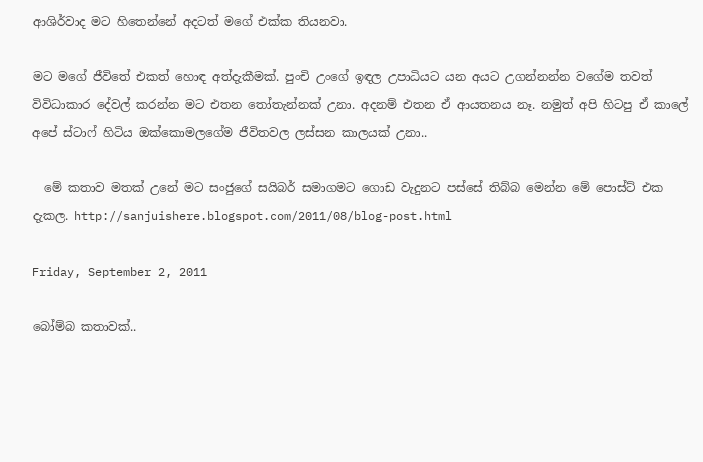ආශිර්වාද මට හිතෙන්නේ අදටත් මගේ එක්ක තියනවා.

මට මගේ ජීවිතේ එකත් හොඳ අත්දැකීමක්. පුංචි උංගේ ඉඳල උපාධියට යන අයට උගන්නන්න වගේම තවත් විවිධාකාර දේවල් කරන්න මට එතන තෝතැන්නක් උනා. අදනම් එතන ඒ ආයතනය නෑ. නමුත් අපි හිටපු ඒ කාලේ අපේ ස්ටාෆ් හිටිය ඔක්කොමලගේම ජීවිතවල ලස්සන කාලයක් උනා..

  මේ කතාව මතක් උනේ මට සංජුගේ සයිබර් සමාගමට ගොඩ වැදුනට පස්සේ තිබ්බ මෙන්න මේ පොස්ට් එක දැකල. http://sanjuishere.blogspot.com/2011/08/blog-post.html

Friday, September 2, 2011

බෝම්බ කතාවක්..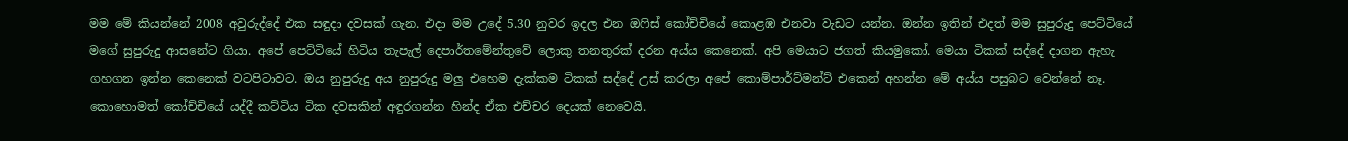මම මේ කියන්නේ 2008 අවුරුද්දේ එක සඳුදා දවසක් ගැන. එදා මම උදේ 5.30 නුවර ඉදල එන ඔෆිස් කෝච්චියේ කොළඹ එනවා වැඩට යන්න. ඔන්න ඉතින් එදත් මම සුපුරුදු පෙට්ටියේ මගේ සුපුරුදු ආසනේට ගියා. අපේ පෙට්ටියේ හිටිය තැපැල් දෙපාර්තමේන්තුවේ ලොකු තනතුරක් දරන අය්ය කෙනෙක්. අපි මෙයාට ජගත් කියමුකෝ. මෙයා ටිකක් සද්දේ දාගන ඇහැ ගහගන ඉන්න කෙනෙක් වටපිටාවට. ඔය නුපුරුදු අය නුපුරුදු මලු එහෙම දැක්කම ටිකක් සද්දේ උස් කරලා අපේ කොම්පාර්ට්මන්ට් එකෙන් අහන්න මේ අය්ය පසුබට වෙන්නේ නෑ. කොහොමත් කෝච්චියේ යද්දී කට්ටිය ටික දවසකින් අඳුරගන්න හින්ද ඒක එච්චර දෙයක් නෙවෙයි.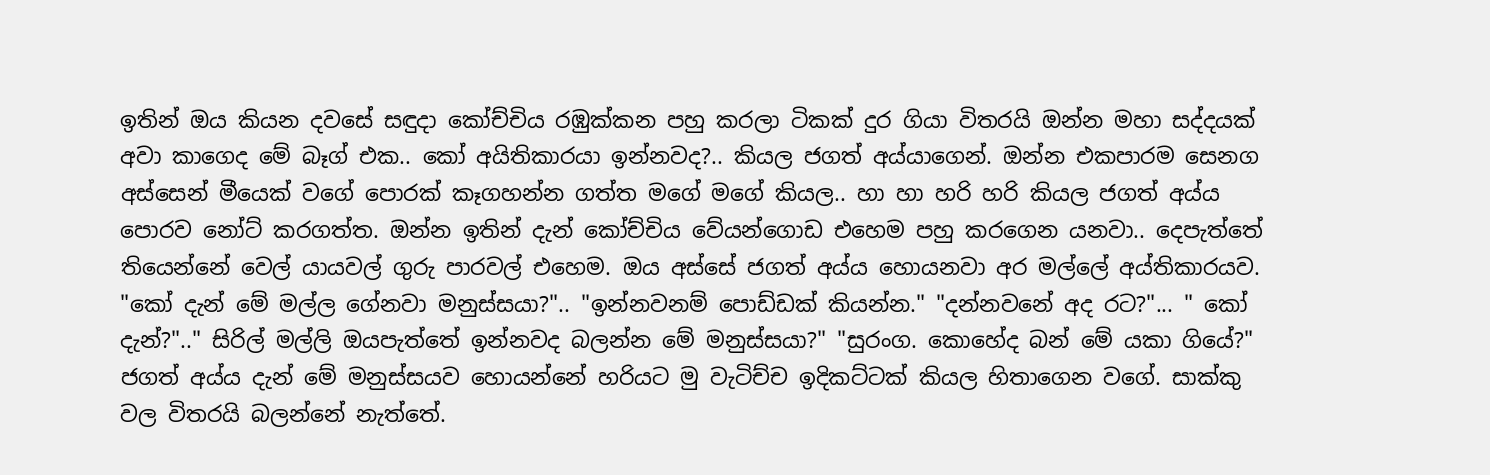ඉතින් ඔය කියන දවසේ සඳුදා කෝච්චිය රඹුක්කන පහු කරලා ටිකක් දුර ගියා විතරයි ඔන්න මහා සද්දයක් අවා කාගෙද මේ බෑග් එක.. කෝ අයිතිකාරයා ඉන්නවද?.. කියල ජගත් අය්යාගෙන්. ඔන්න එකපාරම සෙනග අස්සෙන් මීයෙක් වගේ පොරක් කෑගහන්න ගත්ත මගේ මගේ කියල.. හා හා හරි හරි කියල ජගත් අය්ය පොරව නෝට් කරගත්ත. ඔන්න ඉතින් දැන් කෝච්චිය වේයන්ගොඩ එහෙම පහු කරගෙන යනවා.. දෙපැත්තේ තියෙන්නේ වෙල් යායවල් ගුරු පාරවල් එහෙම. ඔය අස්සේ ජගත් අය්ය හොයනවා අර මල්ලේ අය්තිකාරයව. "කෝ දැන් මේ මල්ල ගේනවා මනුස්සයා?".. "ඉන්නවනම් පොඩ්ඩක් කියන්න." "දන්නවනේ අද රට?"... " කෝ දැන්?".." සිරිල් මල්ලි ඔයපැත්තේ ඉන්නවද බලන්න මේ මනුස්සයා?" "සුරංග. කොහේද බන් මේ යකා ගියේ?" ජගත් අය්ය දැන් මේ මනුස්සයව හොයන්නේ හරියට මු වැටිච්ච ඉදිකට්ටක් කියල හිතාගෙන වගේ. සාක්කු වල විතරයි බලන්නේ නැත්තේ.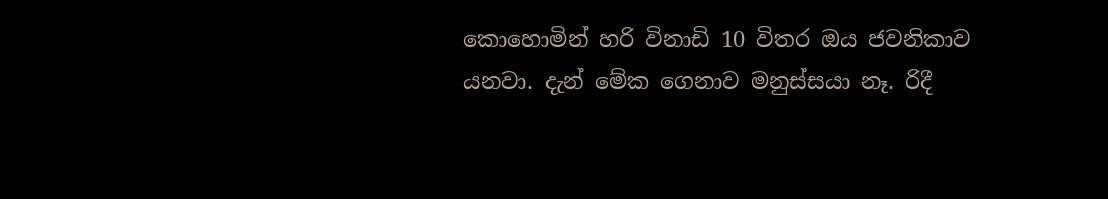කොහොමින් හරි විනාඩි 10 විතර ඔය ජවනිකාව යනවා. දැන් මේක ගෙනාව මනුස්සයා නෑ. රිදී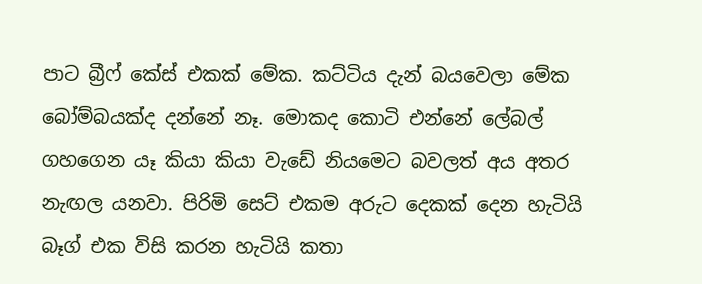පාට බ්‍රීෆ් කේස් එකක් මේක. කට්ටිය දැන් බයවෙලා මේක බෝම්බයක්ද දන්නේ නෑ. මොකද කොටි එන්නේ ලේබල් ගහගෙන යෑ කියා කියා වැඩේ නියමෙට බවලත් අය අතර නැඟල යනවා. පිරිමි සෙට් එකම අරුට දෙකක් දෙන හැටියි බෑග් එක විසි කරන හැටියි කතා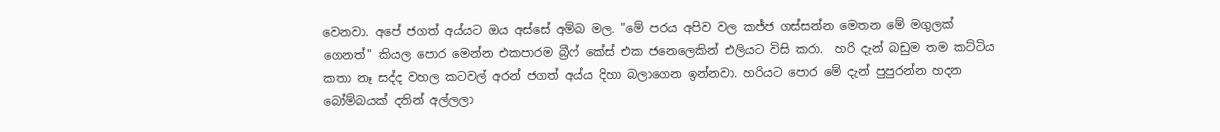වෙනවා. අපේ ජගත් අය්යට ඔය අස්සේ අම්බ මල. "මේ පරය අපිව වල කජ්ජ ගස්සන්න මෙතන මේ මගුලක් ගෙනත්" කියල පොර මෙන්න එකපාරම බ්‍රීෆ් කේස් එක ජනෙලෙකින් එලියට විසි කරා.  හරි දැන් බඩුම තම කට්ටිය කතා නෑ සද්ද වහල කටවල් අරන් ජගත් අය්ය දිහා බලාගෙන ඉන්නවා. හරියට පොර මේ දැන් පුපුරන්න හදන බෝම්බයක් දතින් අල්ලලා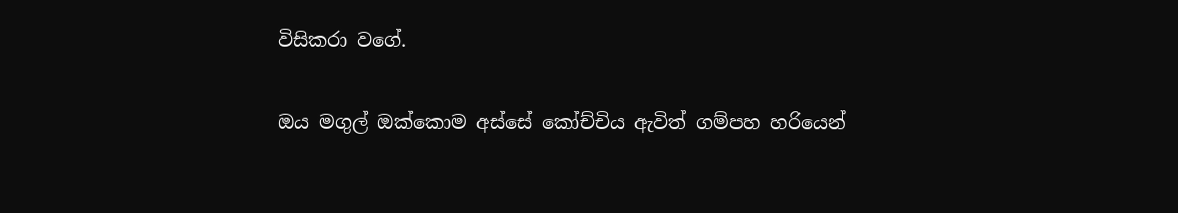විසිකරා වගේ.

ඔය මගුල් ඔක්කොම අස්සේ කෝච්චිය ඇවිත් ගම්පහ හරියෙන්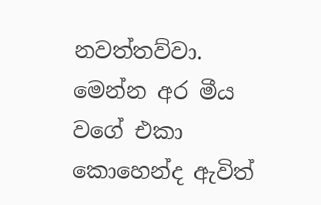නවත්තව්වා. මෙන්න අර මීය වගේ එකා කොහෙන්ද ඇවිත්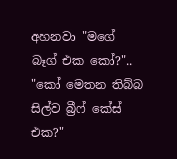අහනවා "මගේ බෑග් එක කෝ?".. "කෝ මෙතන තිබ්බ සිල්ව බ්‍රීෆ් කේස් එක?"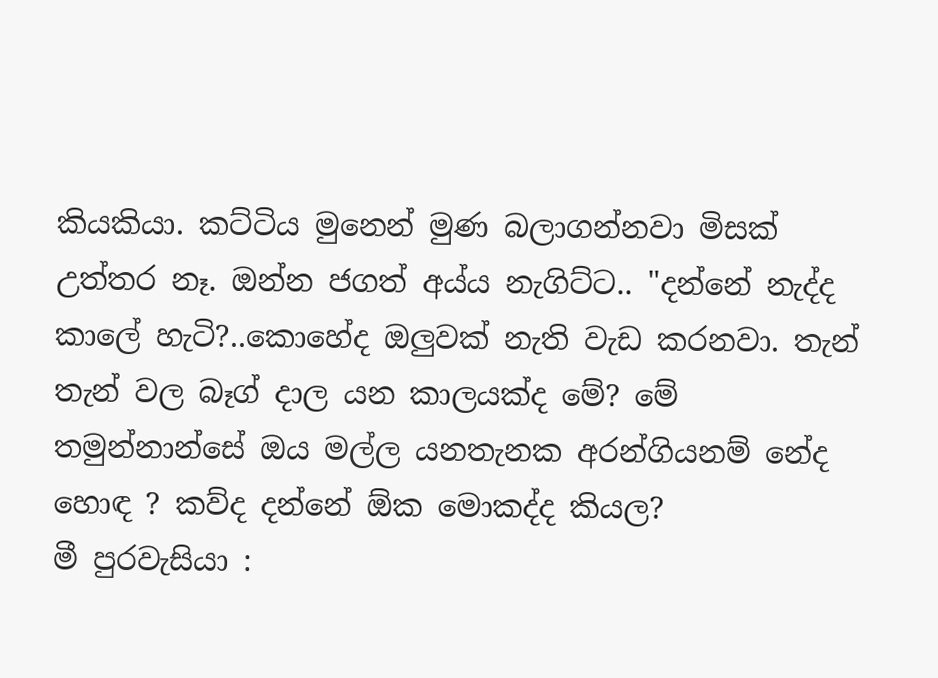කියකියා. කට්ටිය මුනෙන් මුණ බලාගන්නවා මිසක් උත්තර නෑ. ඔන්න ජගත් අය්ය නැගිට්ට.. "දන්නේ නැද්ද කාලේ හැටි?..කොහේද ඔලුවක් නැති වැඩ කරනවා. තැන් තැන් වල බෑග් දාල යන කාලයක්ද මේ? මේ තමුන්නාන්සේ ඔය මල්ල යනතැනක අරන්ගියනම් නේද හොඳ ? කව්ද දන්නේ ඕක මොකද්ද කියල?
මී පුරවැසියා :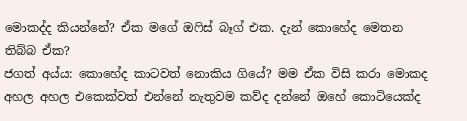මොකද්ද කියන්නේ? ඒක මගේ ඔෆිස් බෑග් එක. දැන් කොහේද මෙතන තිබ්බ ඒක?
ජගත් අය්ය: කොහේද කාටවත් නොකිය ගියේ? මම ඒක විසි කරා මොකද අහල අහල එකෙක්වත් එන්නේ නැතුවම කව්ද දන්නේ ඔහේ කොටියෙක්ද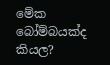මේක බෝම්බයක්ද කියල?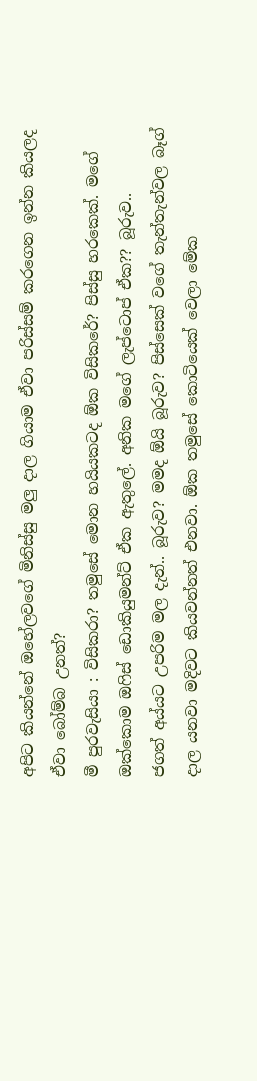අපිට කියන්නේ ඔහේලවගේ මිනිස්සු මලු දාල ගියාම ඒවා පරිස්සම් කරගෙන ඉන්න කියලද ඒවා බෝම්බ උනත්?
මී පුරවැසියා : විසිකරා? තමුසේ මොන හයියකටද ඕක විසිකරේ? පිස්සු හරකෙක්. මගේ ඔක්කොම ඔෆිස් ඩොකියුමන්ට් ඒක ඇතුලේ. අනික මගේ ලැප්ටොප් ඒක?? බූරුව..
ජගත් අය්යට උපරිම මල දැන්.. බූරුව? මමද ඕයි බූරුව? පිස්සෙක් වගේ තැන්තැන්වල බෑග් දාල යනවා මදිවට කියවන්නත් එනවා. ඕක තමුසේ කොටියෙක් වෙලා මේක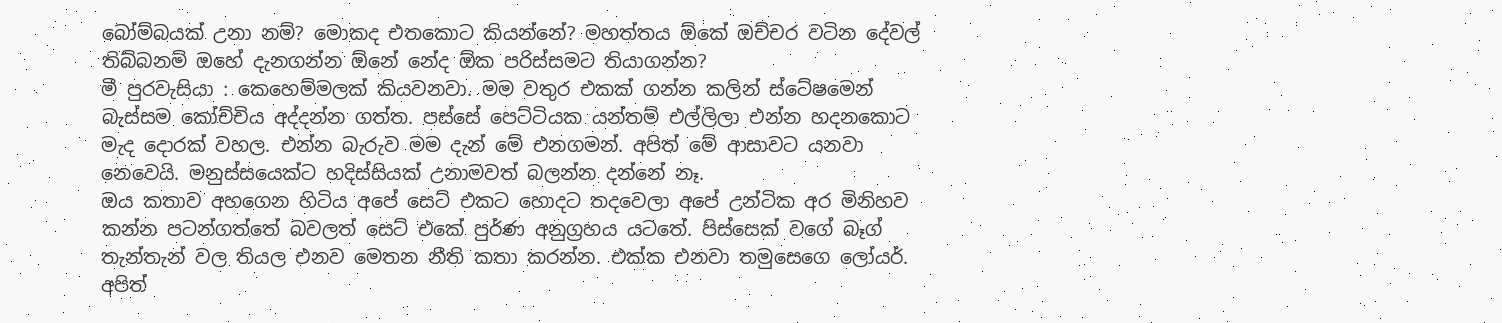බෝම්බයක් උනා නම්? මොකද එතකොට කියන්නේ? මහත්තය ඕකේ ඔච්චර වටින දේවල් තිබ්බනම් ඔහේ දැනගන්න ඕනේ නේද ඕක පරිස්සමට තියාගන්න?
මී පුරවැසියා : කෙහෙම්මලක් කියවනවා. මම වතුර එකක් ගන්න කලින් ස්ටේෂමෙන් බැස්සම කෝච්චිය අද්දන්න ගත්ත. පස්සේ පෙට්ටියක යන්තම් එල්ලිලා එන්න හදනකොට මැද දොරක් වහල. එන්න බැරුව මම දැන් මේ එනගමන්. අපිත් මේ ආසාවට යනවා නෙවෙයි. මනුස්සයෙක්ට හදිස්සියක් උනාමවත් බලන්න දන්නේ නෑ.
ඔය කතාව අහගෙන හිටිය අපේ සෙට් එකට හොදට තදවෙලා අපේ උන්ටික අර මිනිහව කන්න පටන්ගත්තේ බවලත් සෙට් එකේ පුර්ණ අනුග්‍රහය යටතේ. පිස්සෙක් වගේ බෑග් තැන්තැන් වල තියල එනව මෙතන නීති කතා කරන්න. එක්ක එනවා තමුසෙගෙ ලෝයර්. අපිත්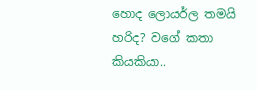හොද ලොයර්ල තමයි හරිද? වගේ කතා කියකියා..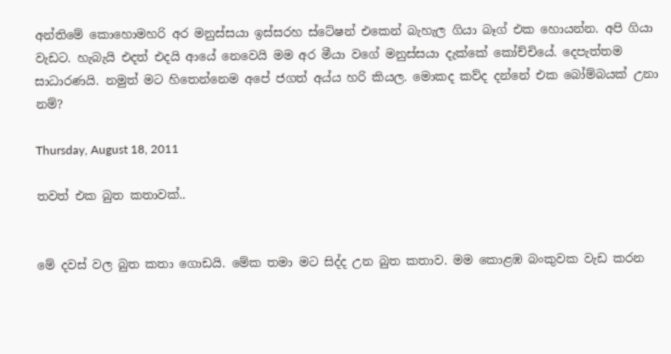අන්තිමේ කොහොමහරි අර මනුස්සයා ඉස්සරහ ස්ටේෂන් එකෙන් බැහැල ගියා බෑග් එක හොයන්න. අපි ගියා වැඩට. හැබැයි එදත් එදයි ආයේ නෙවෙයි මම අර මීයා වගේ මනුස්සයා දැක්කේ කෝච්චියේ. දෙපැත්තම සාධාරණයි. නමුත් මට හිතෙන්නෙම අපේ ජගත් අය්ය හරි කියල. මොකද කව්ද දන්නේ එක බෝම්බයක් උනා නම්?

Thursday, August 18, 2011

තවත් එක බුත කතාවක්..


මේ දවස් වල බුත කතා ගොඩයි. මේක තමා මට සිද්ද උන බුත කතාව. මම කොළඹ බංකුවක වැඩ කරන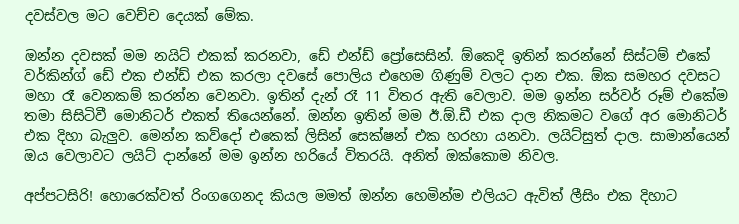දවස්වල මට වෙච්ච දෙයක් මේක.

ඔන්න දවසක් මම නයිට් එකක් කරනවා, ඩේ එන්ඩ් ප්‍රෝසෙසින්. ඕකෙදි ඉතින් කරන්නේ සිස්ටම් එකේ වර්කින්ග් ඩේ එක එන්ඩ් එක කරලා දවසේ පොලිය එහෙම ගිණුම් වලට දාන එක. ඕක සමහර දවසට මහා රෑ වෙනකම් කරන්න වෙනවා. ඉතින් දැන් රෑ 11 විතර ඇති වෙලාව. මම ඉන්න සර්වර් රූම් එකේම තමා සිසිටිවී මොනිටර් එකත් තියෙන්නේ. ඔන්න ඉතින් මම ඊ.ඕ.ඩී එක දාල නිකමට වගේ අර මොනිටර් එක දිහා බැලුව. මෙන්න කව්දෝ එකෙක් ලිසින් සෙක්ෂන් එක හරහා යනවා. ලයිට්සුත් දාල. සාමාන්යෙන් ඔය වෙලාවට ලයිට් දාන්නේ මම ඉන්න හරියේ විතරයි. අනිත් ඔක්කොම නිවල.

අප්පටසිරි! හොරෙක්වත් රිංගගෙනද කියල මමත් ඔන්න හෙමින්ම එලියට ඇවිත් ලීසිං එක දිහාට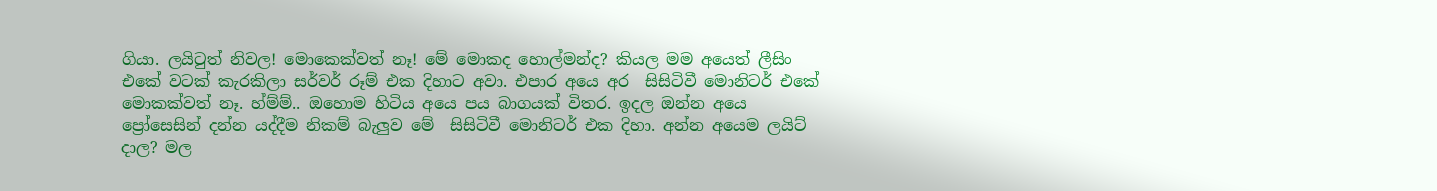ගියා. ලයිටුත් නිවල! මොකෙක්වත් නෑ! මේ මොකද හොල්මන්ද? කියල මම අයෙත් ලීසිං එකේ වටක් කැරකිලා සර්වර් රූම් එක දිහාට අවා. එපාර අයෙ අර  සිසිටිවී මොනිටර් එකේ මොකක්වත් නෑ. හ්ම්ම්.. ඔහොම හිටිය අයෙ පය බාගයක් විතර. ඉදල ඔන්න අයෙ ප්‍රෝසෙසින් දන්න යද්දීම නිකම් බැලුව මේ  සිසිටිවී මොනිටර් එක දිහා. අන්න අයෙම ලයිට් දාල? මල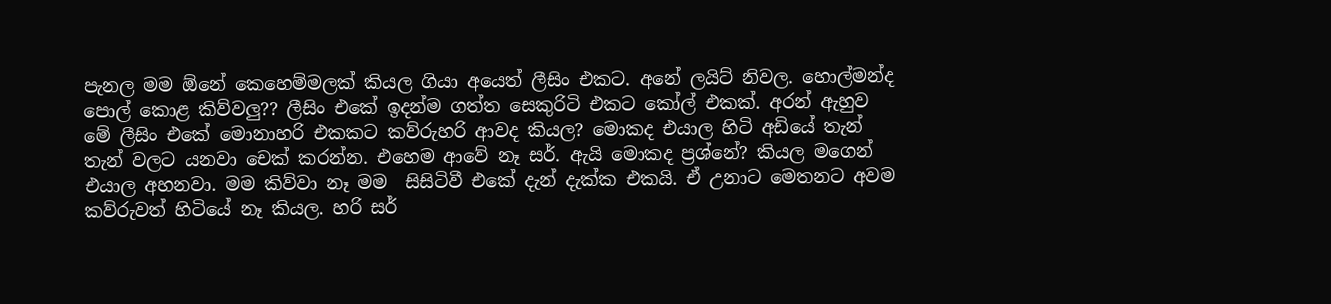පැනල මම ඕනේ කෙහෙම්මලක් කියල ගියා අයෙත් ලීසිං එකට. අනේ ලයිට් නිවල. හොල්මන්ද පොල් කොළ කිව්වලු?? ලීසිං එකේ ඉදන්ම ගත්ත සෙකුරිටි එකට කෝල් එකක්. අරන් ඇහුව මේ ලීසිං එකේ මොනාහරි එකකට කව්රුහරි ආවද කියල? මොකද එයාල හිටි අඩියේ තැන් තැන් වලට යනවා චෙක් කරන්න. එහෙම ආවේ නෑ සර්. ඇයි මොකද ප්‍රශ්නේ? කියල මගෙන් එයාල අහනවා. මම කිව්වා නෑ මම  සිසිටිවී එකේ දැන් දැක්ක එකයි. ඒ උනාට මෙතනට අවම කව්රුවත් හිටියේ නෑ කියල. හරි සර්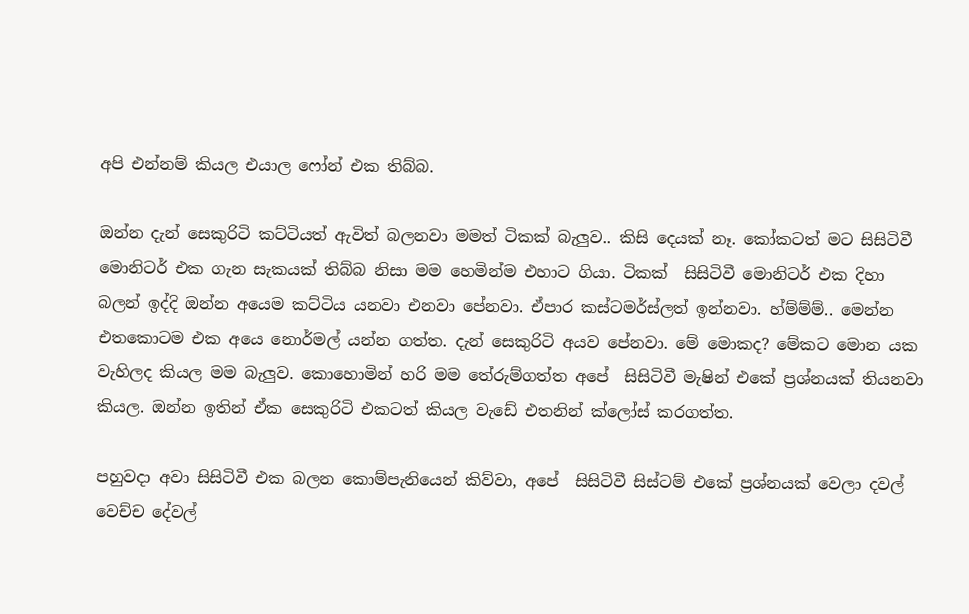අපි එන්නම් කියල එයාල ෆෝන් එක තිබ්බ.

ඔන්න දැන් සෙකුරිටි කට්ටියත් ඇවිත් බලනවා මමත් ටිකක් බැලුව.. කිසි දෙයක් නෑ. කෝකටත් මට සිසිටිවී මොනිටර් එක ගැන සැකයක් තිබ්බ නිසා මම හෙමින්ම එහාට ගියා. ටිකක්  සිසිටිවී මොනිටර් එක දිහා බලන් ඉද්දි ඔන්න අයෙම කට්ටිය යනවා එනවා පේනවා. ඒපාර කස්ටමර්ස්ලත් ඉන්නවා. හ්ම්ම්ම්.. මෙන්න එතකොටම එක අයෙ නොර්මල් යන්න ගත්ත. දැන් සෙකුරිටි අයව පේනවා. මේ මොකද? මේකට මොන යක වැහිලද කියල මම බැලුව. කොහොමින් හරි මම තේරුම්ගත්ත අපේ  සිසිටිවී මැෂින් එකේ ප්‍රශ්නයක් තියනවා කියල. ඔන්න ඉතින් ඒක සෙකුරිටි එකටත් කියල වැඩේ එතනින් ක්ලෝස් කරගත්ත.

පහුවදා අවා සිසිටිවී එක බලන කොම්පැනියෙන් කිව්වා, අපේ  සිසිටිවී සිස්ටම් එකේ ප්‍රශ්නයක් වෙලා දවල් වෙච්ච දේවල්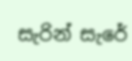සැරින් සැරේ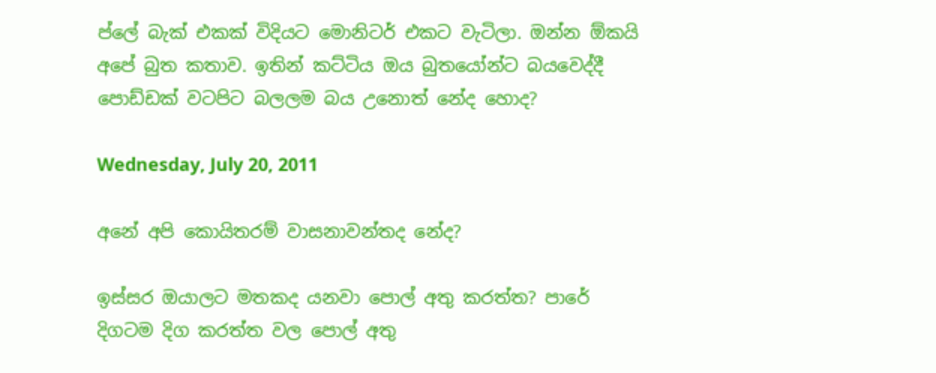ප්ලේ බැක් එකක් විදියට මොනිටර් එකට වැටිලා. ඔන්න ඕකයි අපේ බුත කතාව. ඉතින් කට්ටිය ඔය බුතයෝන්ට බයවෙද්දී පොඩ්ඩක් වටපිට බලලම බය උනොත් නේද හොද?

Wednesday, July 20, 2011

අනේ අපි කොයිතරම් වාසනාවන්තද නේද?

ඉස්සර ඔයාලට මතකද යනවා පොල් අතු කරත්ත? පාරේ දිගටම දිග කරත්ත වල පොල් අතු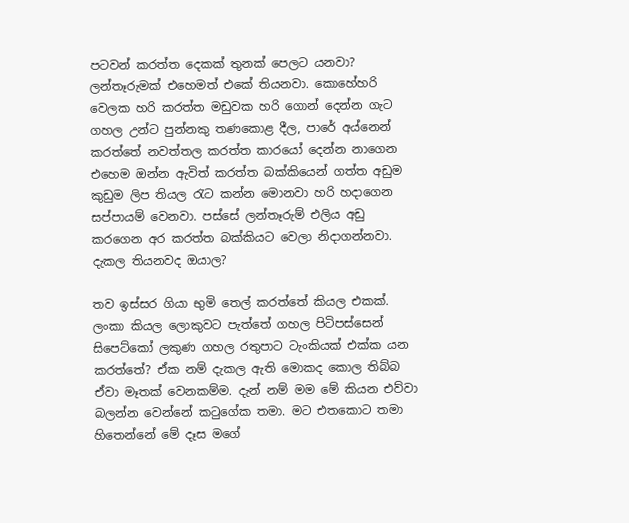පටවන් කරත්ත දෙකක් තුනක් පෙලට යනවා? ලන්තෑරුමක් එහෙමත් එකේ තියනවා. කොහේහරි වෙලක හරි කරත්ත මඩුවක හරි ගොන් දෙන්න ගැට ගහල උන්ට පුන්නකු තණකොළ දීල, පාරේ අය්නෙන් කරත්තේ නවත්තල කරත්ත කාරයෝ දෙන්න නාගෙන එහෙම ඔන්න ඇවිත් කරත්ත බක්කියෙන් ගත්ත අඩුම කුඩුම ලිප තියල රැට කන්න මොනවා හරි හදාගෙන සප්පායම් වෙනවා. පස්සේ ලන්තෑරුම් එලිය අඩු කරගෙන අර කරත්ත බක්කියට වෙලා නිදාගන්නවා. දැකල තියනවද ඔයාල?

තව ඉස්සර ගියා භුමි තෙල් කරත්තේ කියල එකක්. ලංකා කියල ලොකුවට පැත්තේ ගහල පිටිපස්සෙන් සිපෙට්කෝ ලකුණ ගහල රතුපාට ටැංකියක් එක්ක යන කරත්තේ? ඒක නම් දැකල ඇති මොකද කොල තිබ්බ ඒවා මෑතක් වෙනකම්ම. දැන් නම් මම මේ කියන එව්වා බලන්න වෙන්නේ කටුගේක තමා. මට එතකොට තමා හිතෙන්නේ මේ දෑස මගේ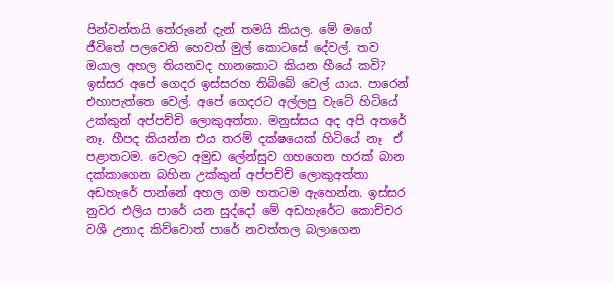පින්වන්තයි තේරුනේ දැන් තමයි කියල. මේ මගේ ජීවිතේ පලවෙනි හෙවත් මුල් කොටසේ දේවල්. තව ඔයාල අහල තියනවද හානකොට කියන හීයේ කවි? ඉස්සර අපේ ගෙදර ඉස්සරහ තිබ්බේ වෙල් යාය. පාරෙන් එහාපැත්තෙ වෙල්. අපේ ගෙදරට අල්ලපු වැටේ හිටියේ උක්කුන් අප්පච්චි ලොකුඅත්තා. මනුස්සය අද අපි අතරේ නෑ. හීපද කියන්න එය තරම් දක්ෂයෙක් හිටියේ නෑ  ඒ පළාතටම. වෙලට අමුඩ ලේන්සුව ගහගෙන හරක් බාන දක්කාගෙන බහින උක්කුන් අප්පච්චි ලොකුඅත්තා අඩහැරේ පාන්නේ අහල ගම හතටම ඇහෙන්න. ඉස්සර නුවර එලිය පාරේ යන සුද්දෝ මේ අඩහැරේට කොච්චර වශී උනාද කිව්වොත් පාරේ නවත්තල බලාගෙන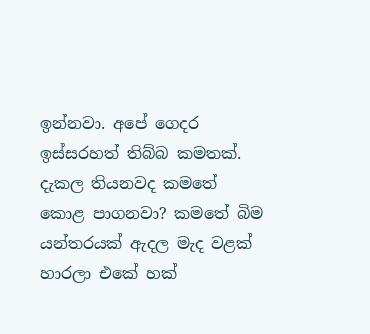ඉන්නවා. අපේ ගෙදර ඉස්සරහත් තිබ්බ කමතක්. දැකල තියනවද කමතේ කොළ පාගනවා? කමතේ බිම යන්තරයක් ඇදල මැද වළක් හාරලා එකේ හක්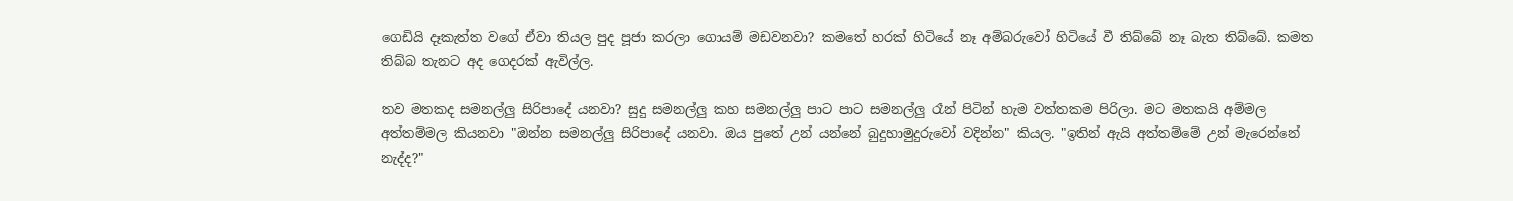ගෙඩියි දෑකැත්ත වගේ ඒවා තියල පුද පූජා කරලා ගොයම් මඩවනවා? කමතේ හරක් හිටියේ නෑ අම්බරුවෝ හිටියේ වී තිබ්බේ නෑ බැත තිබ්බේ. කමත තිබ්බ තැනට අද ගෙදරක් ඇවිල්ල.

තව මතකද සමනල්ලු සිරිපාදේ යනවා? සුදු සමනල්ලු කහ සමනල්ලු පාට පාට සමනල්ලු රෑන් පිටින් හැම වත්තකම පිරිලා. මට මතකයි අම්මල අත්තම්මල කියනවා "ඔන්න සමනල්ලු සිරිපාදේ යනවා. ඔය පුතේ උන් යන්නේ බුදුහාමුදුරුවෝ වදින්න" කියල. "ඉතින් ඇයි අත්තම්මේ උන් මැරෙන්නේ නැද්ද?"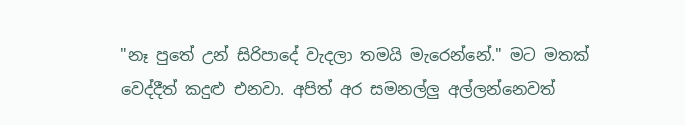"නෑ පුතේ උන් සිරිපාදේ වැදලා තමයි මැරෙන්නේ." මට මතක් වෙද්දීත් කදුළු එනවා. අපිත් අර සමනල්ලු අල්ලන්නෙවත්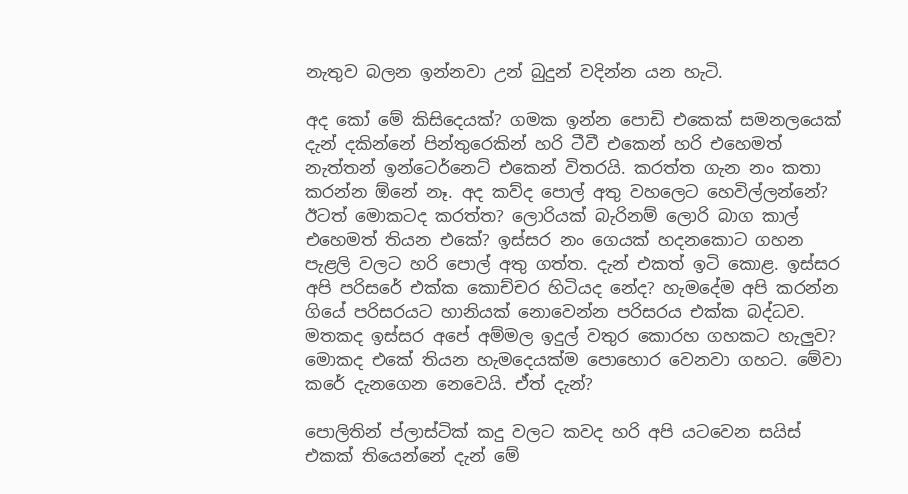නැතුව බලන ඉන්නවා උන් බුදුන් වදින්න යන හැටි.

අද කෝ මේ කිසිදෙයක්? ගමක ඉන්න පොඩි එකෙක් සමනලයෙක් දැන් දකින්නේ පින්තුරෙකින් හරි ටීවී එකෙන් හරි එහෙමත් නැත්තන් ඉන්ටෙර්නෙට් එකෙන් විතරයි. කරත්ත ගැන නං කතා කරන්න ඕනේ නෑ. අද කව්ද පොල් අතු වහලෙට හෙවිල්ලන්නේ? ඊටත් මොකටද කරත්ත? ලොරියක් බැරිනම් ලොරි බාග කාල් එහෙමත් තියන එකේ? ඉස්සර නං ගෙයක් හදනකොට ගහන පැළලි වලට හරි පොල් අතු ගත්ත. දැන් එකත් ඉටි කොළ. ඉස්සර අපි පරිසරේ එක්ක කොච්චර හිටියද නේද? හැමදේම අපි කරන්න ගියේ පරිසරයට හානියක් නොවෙන්න පරිසරය එක්ක බද්ධව. මතකද ඉස්සර අපේ අම්මල ඉදුල් වතුර කොරහ ගහකට හැලුව? මොකද එකේ තියන හැමදෙයක්ම පොහොර වෙනවා ගහට. මේවා කරේ දැනගෙන නෙවෙයි. ඒත් දැන්?

පොලිතින් ප්ලාස්ටික් කදු වලට කවද හරි අපි යටවෙන සයිස් එකක් තියෙන්නේ දැන් මේ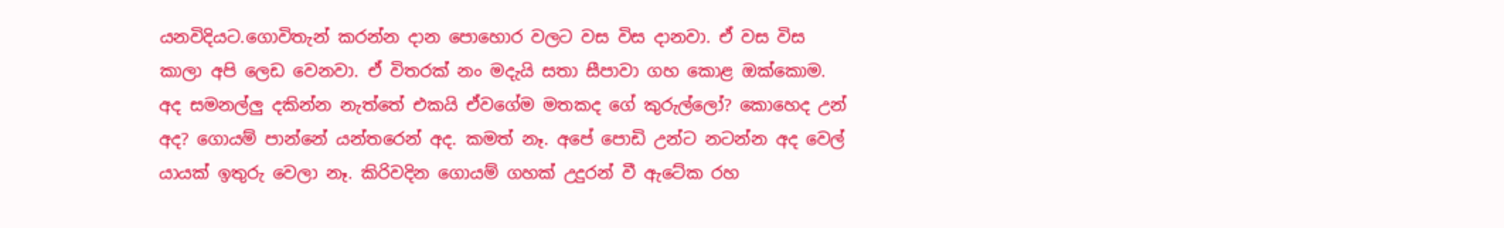යනවිදියට.ගොවිතැන් කරන්න දාන පොහොර වලට වස විස දානවා. ඒ වස විස කාලා අපි ලෙඩ වෙනවා. ඒ විතරක් නං මදැයි සතා සීපාවා ගහ කොළ ඔක්කොම. අද සමනල්ලු දකින්න නැත්තේ එකයි ඒවගේම මතකද ගේ කුරුල්ලෝ? කොහෙද උන් අද? ගොයම් පාන්නේ යන්තරෙන් අද. කමත් නෑ. අපේ පොඩි උන්ට නටන්න අද වෙල් යායක් ඉතුරු වෙලා නෑ. කිරිවදින ගොයම් ගහක් උදුරන් වී ඇටේක රහ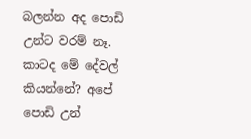බලන්න අද පොඩි උන්ට වරම් නෑ. කාටද මේ දේවල් කියන්නේ? අපේ පොඩි උන්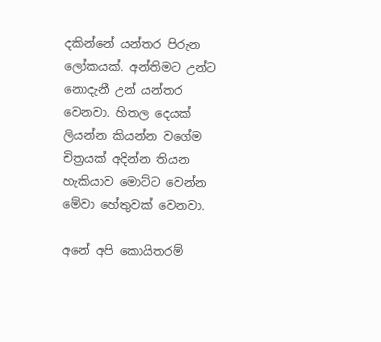දකින්නේ යන්තර පිරුන ලෝකයක්. අන්තිමට උන්ට නොදැනී උන් යන්තර වෙනවා. හිතල දෙයක් ලියන්න කියන්න වගේම චිත්‍රයක් අදින්න තියන හැකියාව මොට්ට වෙන්න මේවා හේතුවක් වෙනවා.

අනේ අපි කොයිතරම්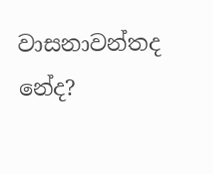වාසනාවන්තද නේද?